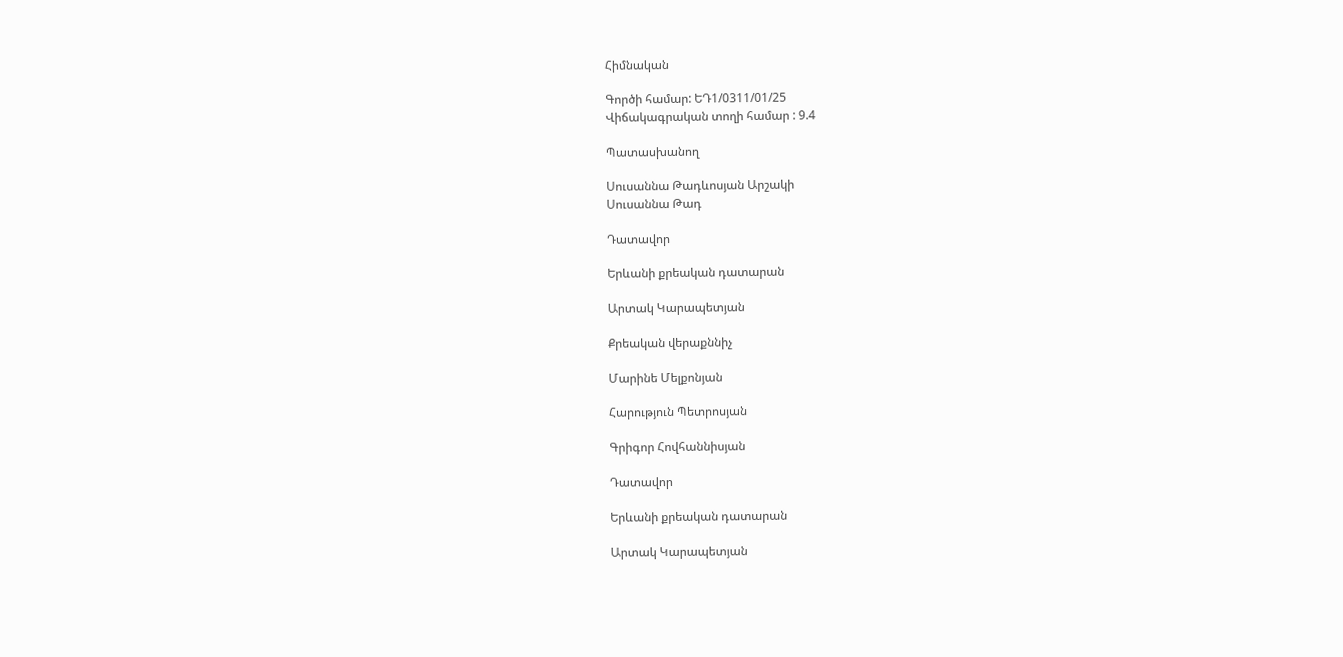Հիմնական

Գործի համար: ԵԴ1/0311/01/25
Վիճակագրական տողի համար : 9.4

Պատասխանող

Սուսաննա Թադևոսյան Արշակի
Սուսաննա Թադ

Դատավոր

Երևանի քրեական դատարան

Արտակ Կարապետյան

Քրեական վերաքննիչ

Մարինե Մելքոնյան

Հարություն Պետրոսյան

Գրիգոր Հովհաննիսյան

Դատավոր

Երևանի քրեական դատարան

Արտակ Կարապետյան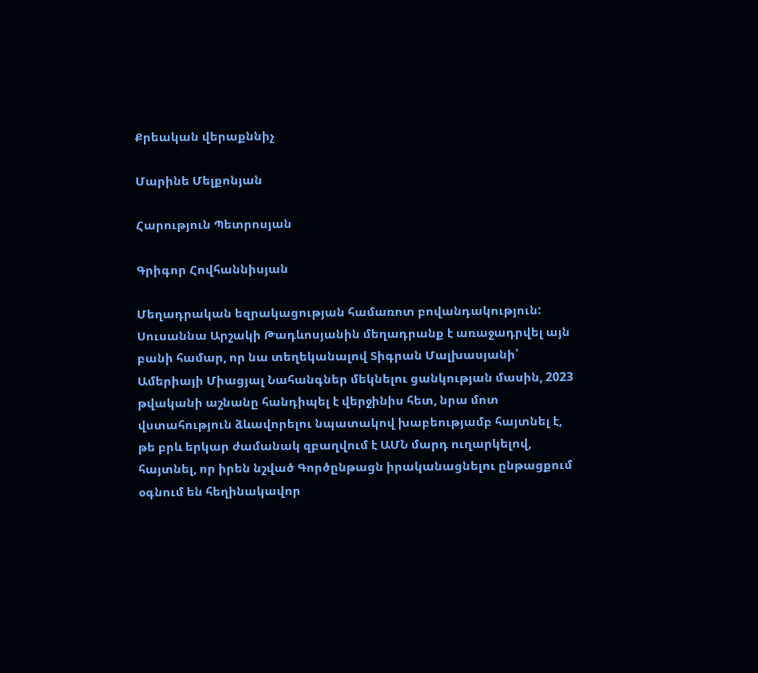Քրեական վերաքննիչ

Մարինե Մելքոնյան

Հարություն Պետրոսյան

Գրիգոր Հովհաննիսյան

Մեղադրական եզրակացության համառոտ բովանդակություն: Սուսաննա Արշակի Թադևոսյանին մեղադրանք է առաջադրվել այն բանի համար, որ նա տեղեկանալով Տիգրան Մալխասյանի՝ Ամերիայի Միացյալ Նահանգներ մեկնելու ցանկության մասին, 2023 թվականի աշնանը հանդիպել է վերջինիս հետ, նրա մոտ վստահություն ձևավորելու նպատակով խաբեությամբ հայտնել է, թե բրև երկար ժամանակ զբաղվում է ԱՄՆ մարդ ուղարկելով, հայտնել, որ իրեն նշված Գործընթացն իրականացնելու ընթացքում օգնում են հեղինակավոր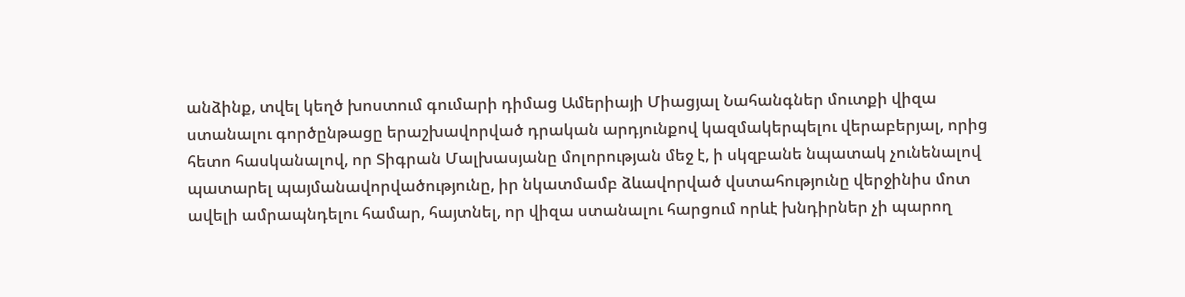անձինք, տվել կեղծ խոստում գումարի դիմաց Ամերիայի Միացյալ Նահանգներ մուտքի վիզա ստանալու գործընթացը երաշխավորված դրական արդյունքով կազմակերպելու վերաբերյալ, որից հետո հասկանալով, որ Տիգրան Մալխասյանը մոլորության մեջ է, ի սկզբանե նպատակ չունենալով պատարել պայմանավորվածությունը, իր նկատմամբ ձևավորված վստահությունը վերջինիս մոտ ավելի ամրապնդելու համար, հայտնել, որ վիզա ստանալու հարցում որևէ խնդիրներ չի պարող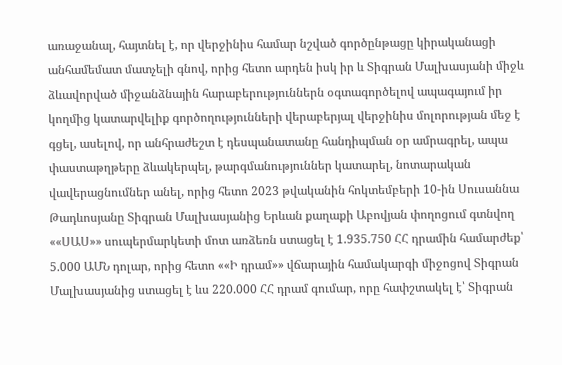առաջանալ, հայտնել է, որ վերջինիս համար նշված գործընթացը կիրականացի անհամեմատ մատչելի գնով, որից հետո արդեն իսկ իր և Տիգրան Մալխասյանի միջև ձևավորված միջանձնային հարաբերություններն օգտագործելով ապագայում իր կողմից կատարվելիք գործողությունների վերաբերյալ վերջինիս մոլորության մեջ է գցել, ասելով, որ անհրաժեշտ է դեսպանատանը հանդիպման օր ամրագրել, ապա փաստաթղթերը ձևակերպել, թարգմանություններ կատարել, նոտարական վավերացնումներ անել, որից հետո 2023 թվականին հոկտեմբերի 10-ին Սուսաննա Թադևոսյանը Տիգրան Մալխասյանից Երևան քաղաքի Աբովյան փողոցում գտնվող ««ՍԱՍ»» սուպերմարկետի մոտ առձեռն ստացել է 1.935.750 ՀՀ դրամին համարժեք՝ 5.000 ԱՄՆ դոլար, որից հետո ««Ի դրամ»» վճարային համակարգի միջոցով Տիգրան Մալխասյանից ստացել է ևս 220.000 ՀՀ դրամ գումար, որը հափշտակել է՝ Տիգրան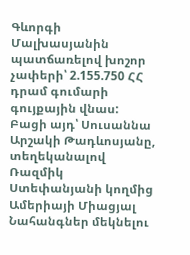Գևորգի Մալխասյանին պատճառելով խոշոր չափերի՝ 2.155.750 ՀՀ դրամ գումարի գույքային վնաս: Բացի այդ՝ Սուսաննա Արշակի Թադևոսյանը, տեղեկանալով Ռազմիկ Ստեփանյանի կողմից Ամերիայի Միացյալ Նահանգներ մեկնելու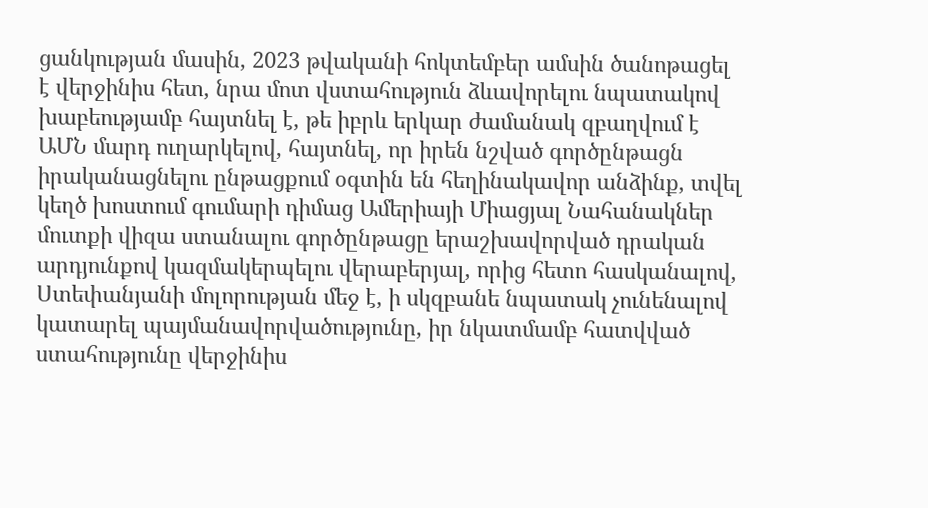ցանկության մասին, 2023 թվականի հոկտեմբեր ամսին ծանոթացել է վերջինիս հետ, նրա մոտ վստահություն ձևավորելու նպատակով խաբեությամբ հայտնել է, թե իբրև երկար ժամանակ զբաղվում է ԱՄՆ մարդ ուղարկելով, հայտնել, որ իրեն նշված գործընթացն իրականացնելու ընթացքում օգտին են հեղինակավոր անձինք, տվել կեղծ խոստում գումարի դիմաց Ամերիայի Միացյալ Նահանակներ մուտքի վիզա ստանալու գործընթացը երաշխավորված դրական արդյունքով կազմակերպելու վերաբերյալ, որից հետո հասկանալով, Ստեփանյանի մոլորության մեջ է, ի սկզբանե նպատակ չունենալով կատարել պայմանավորվածությունը, իր նկատմամբ հատվված ստահությունը վերջինիս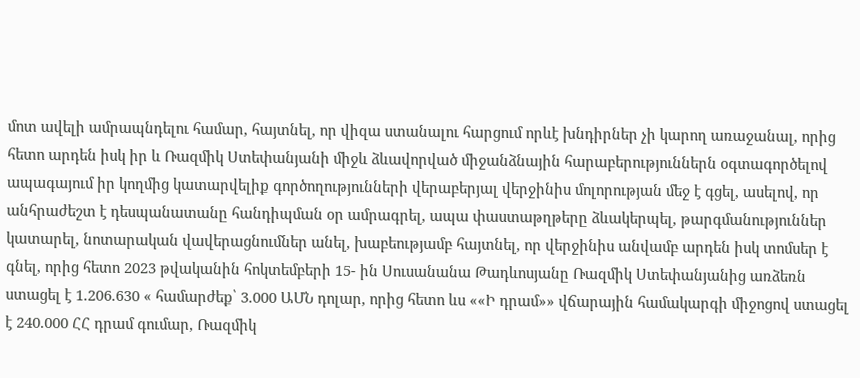մոտ ավելի ամրապնդելու համար, հայտնել, որ վիզա ստանալու հարցում որևէ խնդիրներ չի կարող առաջանալ, որից հետո արդեն իսկ իր և Ռազմիկ Ստեփանյանի միջև ձևավորված միջանձնային հարաբերություններն օգտագործելով ապագայում իր կողմից կատարվելիք գործողությունների վերաբերյալ վերջինիս մոլորության մեջ է գցել, ասելով, որ անհրաժեշտ է դեսպանատանը հանդիպման օր ամրագրել, ապա փաստաթղթերը ձևակերպել, թարգմանություններ կատարել, նոտարական վավերացնումներ անել, խաբեությամբ հայտնել, որ վերջինիս անվամբ արդեն իսկ տոմսեր է գնել, որից հետո 2023 թվականին հոկտեմբերի 15- ին Սուսանանա Թադևոսյանը Ռազմիկ Ստեփանյանից առձեռն ստացել է 1.206.630 « համարժեք՝ 3.000 ԱՄՆ դոլար, որից հետո ևս ««Ի դրամ»» վճարային համակարգի միջոցով ստացել է 240.000 ՀՀ դրամ գումար, Ռազմիկ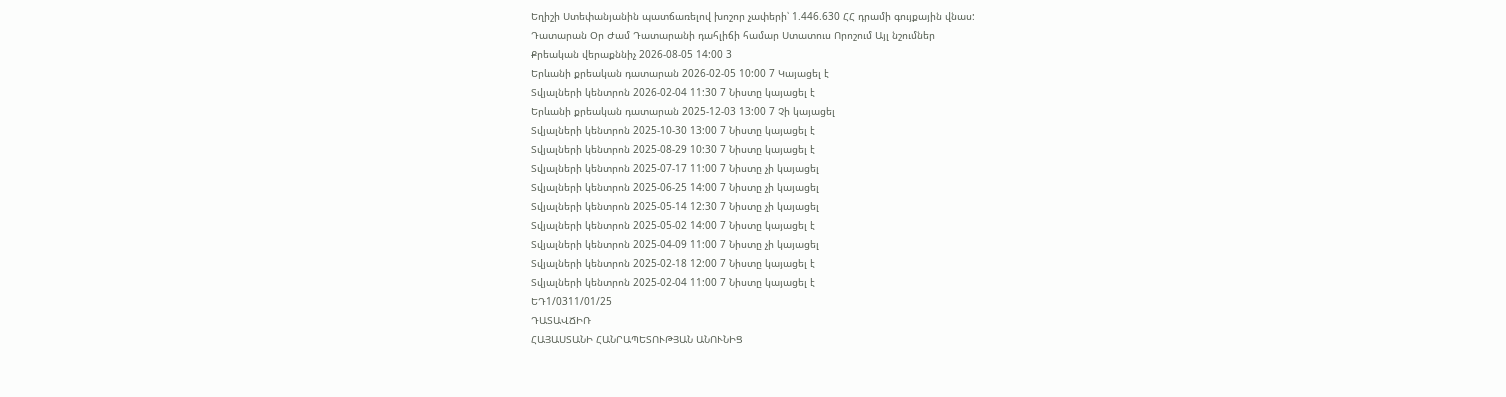Եղիշի Ստեփանյանին պատճառելով խոշոր չափերի՝ 1.446.630 ՀՀ դրամի գույքային վնաս:
Դատարան Օր Ժամ Դատարանի դահլիճի համար Ստատուս Որոշում Այլ նշումներ
Քրեական վերաքննիչ 2026-08-05 14:00 3
Երևանի քրեական դատարան 2026-02-05 10:00 7 Կայացել է
Տվյալների կենտրոն 2026-02-04 11:30 7 Նիստը կայացել է
Երևանի քրեական դատարան 2025-12-03 13:00 7 Չի կայացել
Տվյալների կենտրոն 2025-10-30 13:00 7 Նիստը կայացել է
Տվյալների կենտրոն 2025-08-29 10:30 7 Նիստը կայացել է
Տվյալների կենտրոն 2025-07-17 11:00 7 Նիստը չի կայացել
Տվյալների կենտրոն 2025-06-25 14:00 7 Նիստը չի կայացել
Տվյալների կենտրոն 2025-05-14 12:30 7 Նիստը չի կայացել
Տվյալների կենտրոն 2025-05-02 14:00 7 Նիստը կայացել է
Տվյալների կենտրոն 2025-04-09 11:00 7 Նիստը չի կայացել
Տվյալների կենտրոն 2025-02-18 12:00 7 Նիստը կայացել է
Տվյալների կենտրոն 2025-02-04 11:00 7 Նիստը կայացել է
ԵԴ1/0311/01/25
ԴԱՏԱՎՃԻՌ
ՀԱՅԱՍՏԱՆԻ ՀԱՆՐԱՊԵՏՈՒԹՅԱՆ ԱՆՈՒՆԻՑ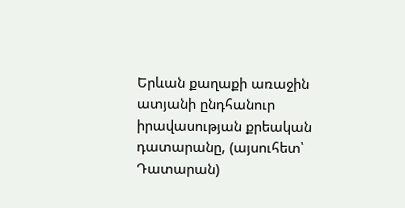Երևան քաղաքի առաջին ատյանի ընդհանուր իրավասության քրեական դատարանը, (այսուհետ՝ Դատարան)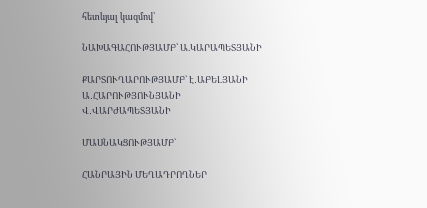հետևյալ կազմով՝

ՆԱԽԱԳԱՀՈՒԹՅԱՄԲ՝ Ա.ԿԱՐԱՊԵՏՅԱՆԻ

ՔԱՐՏՈՒՂԱՐՈՒԹՅԱՄԲ` Է․ԱԲԵԼՅԱՆԻ
Ա․ՀԱՐՈՒԹՅՈՒՆՅԱՆԻ
Վ․ՎԱՐԺԱՊԵՏՅԱՆԻ

ՄԱՍՆԱԿՑՈՒԹՅԱՄԲ`

ՀԱՆՐԱՅԻՆ ՄԵՂԱԴՐՈՂՆԵՐ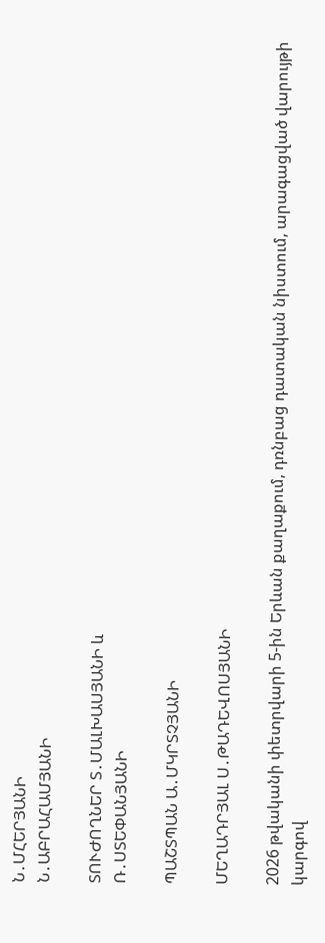Ն․ՄՀԵՐՅԱՆԻ
Ն․ԱԲՐԱՀԱՄՅԱՆԻ

ՏՈՒԺՈՂՆԵՐ Տ․ՄԱԼԽԱՍՅԱՆԻ և
Ռ․ՍՏԵՓԱՆՅԱՆԻ

ՊԱՇՏՊԱՆ Ա․ՄԿՐՏՉՅԱՆԻ

ՄԵՂԱԴՐՅԱԼ Ս․ԹԱԴԵՎՈՍՅԱՆԻ

2026 թվականի փետրվարի 5-ին Երևան քաղաքում, դռնբաց դատական նիստում, արագացված վարույթի կարգով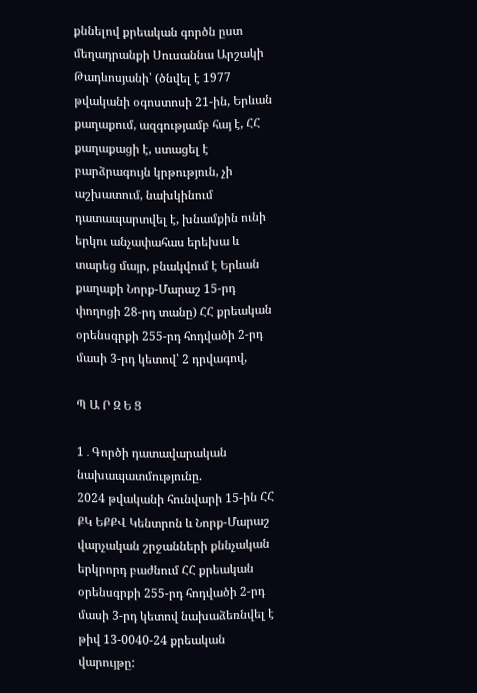քննելով քրեական գործն ըստ մեղադրանքի Սուսաննա Արշակի Թադևոսյանի՝ (ծնվել է 1977 թվականի օգոստոսի 21-ին, Երևան քաղաքում, ազգությամբ հայ է, ՀՀ քաղաքացի է, ստացել է բարձրագույն կրթություն, չի աշխատում, նախկինում դատապարտվել է, խնամքին ունի երկու անչափահաս երեխա և տարեց մայր, բնակվում է Երևան քաղաքի Նորք-Մարաշ 15-րդ փողոցի 28-րդ տանը) ՀՀ քրեական օրենսգրքի 255-րդ հոդվածի 2-րդ մասի 3-րդ կետով՝ 2 դրվագով,

Պ Ա Ր Զ Ե Ց

1․Գործի դատավարական նախապատմությունը.
2024 թվականի հունվարի 15-ին ՀՀ ՔԿ ԵՔՔՎ Կենտրոն և Նորք-Մարաշ վարչական շրջանների քննչական երկրորդ բաժնում ՀՀ քրեական օրենսգրքի 255-րդ հոդվածի 2-րդ մասի 3-րդ կետով նախաձեռնվել է թիվ 13-0040-24 քրեական վարույթը: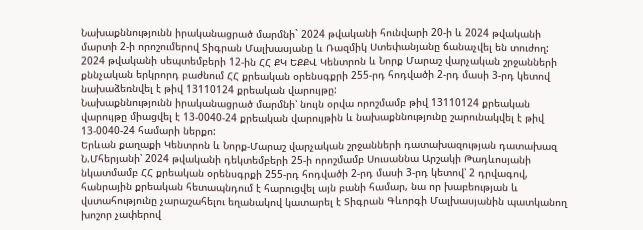Նախաքննությունն իրականացրած մարմնի` 2024 թվականի հունվարի 20-ի և 2024 թվականի մարտի 2-ի որոշումերով Տիգրան Մալխասյանը և Ռազմիկ Ստեփանյանը ճանաչվել են տուժող:
2024 թվականի սեպտեմբերի 12-ին ՀՀ ՔԿ ԵՔՔՎ Կենտրոն և Նորք Մարաշ վարչական շրջանների քննչական երկրորդ բաժնում ՀՀ քրեական օրենսգքրի 255-րդ հոդվածի 2-րդ մասի 3-րդ կետով նախաձեռնվել է թիվ 13110124 քրեական վարույթը:
Նախաքննությունն իրականացրած մարմնի՝ նույն օրվա որոշմամբ թիվ 13110124 քրեական վարույթը միացվել է 13-0040-24 քրեական վարույթին և նախաքննությունը շարունակվել է թիվ 13-0040-24 համարի ներքո:
Երևան քաղաքի Կենտրոն և Նորք-Մարաշ վարչական շրջանների դատախազության դատախազ Ն.Մհերյանի՝ 2024 թվականի դեկտեմբերի 25-ի որոշմամբ Սուսաննա Արշակի Թադևոսյանի նկատմամբ ՀՀ քրեական օրենսգրքի 255-րդ հոդվածի 2-րդ մասի 3-րդ կետով՝ 2 դրվագով, հանրային քրեական հետապնդում է հարուցվել այն բանի համար, նա որ խաբեության և վստահությունը չարաշահելու եղանակով կատարել է Տիգրան Գևորգի Մալխասյանին պատկանող խոշոր չափերով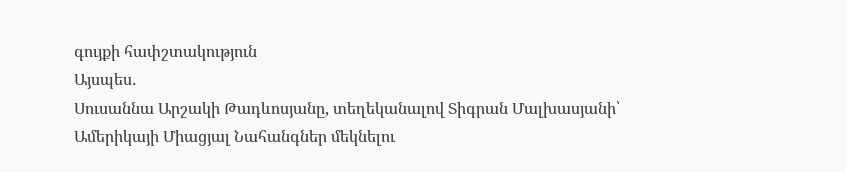գույքի հափշտակություն
Այսպես․
Սուսաննա Արշակի Թադևոսյանը, տեղեկանալով Տիգրան Մալխասյանի՝ Ամերիկայի Միացյալ Նահանգներ մեկնելու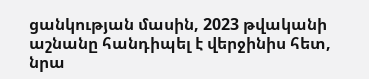ցանկության մասին, 2023 թվականի աշնանը հանդիպել է վերջինիս հետ, նրա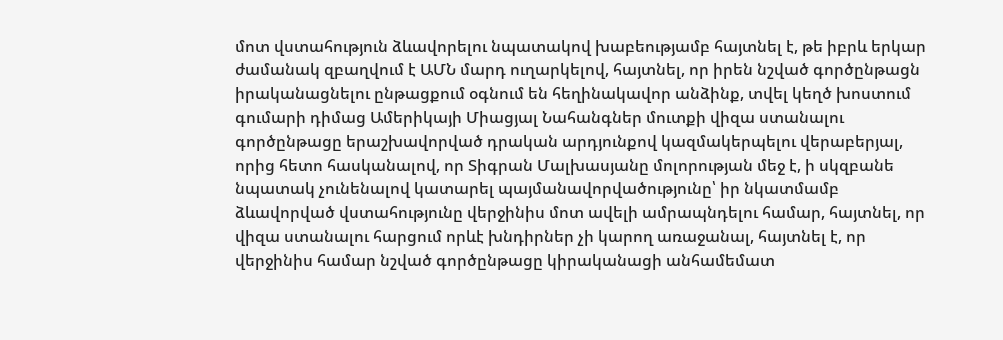մոտ վստահություն ձևավորելու նպատակով խաբեությամբ հայտնել է, թե իբրև երկար ժամանակ զբաղվում է ԱՄՆ մարդ ուղարկելով, հայտնել, որ իրեն նշված գործընթացն իրականացնելու ընթացքում օգնում են հեղինակավոր անձինք, տվել կեղծ խոստում գումարի դիմաց Ամերիկայի Միացյալ Նահանգներ մուտքի վիզա ստանալու գործընթացը երաշխավորված դրական արդյունքով կազմակերպելու վերաբերյալ, որից հետո հասկանալով, որ Տիգրան Մալխասյանը մոլորության մեջ է, ի սկզբանե նպատակ չունենալով կատարել պայմանավորվածությունը՝ իր նկատմամբ ձևավորված վստահությունը վերջինիս մոտ ավելի ամրապնդելու համար, հայտնել, որ վիզա ստանալու հարցում որևէ խնդիրներ չի կարող առաջանալ, հայտնել է, որ վերջինիս համար նշված գործընթացը կիրականացի անհամեմատ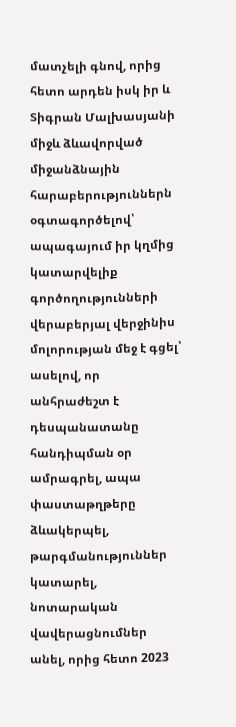մատչելի գնով, որից հետո արդեն իսկ իր և Տիգրան Մալխասյանի միջև ձևավորված միջանձնային հարաբերություններն օգտագործելով՝ ապագայում իր կղմից կատարվելիք գործողությունների վերաբերյալ վերջինիս մոլորության մեջ է գցել՝ ասելով, որ անհրաժեշտ է դեսպանատանը հանդիպման օր ամրագրել, ապա փաստաթղթերը ձևակերպել, թարգմանություններ կատարել, նոտարական վավերացնումներ անել, որից հետո 2023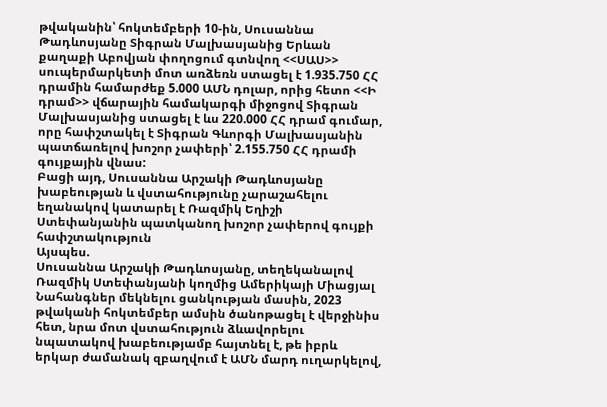թվականին՝ հոկտեմբերի 10-ին, Սուսաննա Թադևոսյանը Տիգրան Մալխասյանից Երևան քաղաքի Աբովյան փողոցում գտնվող <<ՍԱՍ>> սուպերմարկետի մոտ առձեռն ստացել է 1.935.750 ՀՀ դրամին համարժեք 5.000 ԱՄՆ դոլար, որից հետո <<Ի դրամ>> վճարային համակարգի միջոցով Տիգրան Մալխասյանից ստացել է ևս 220.000 ՀՀ դրամ գումար, որը հափշտակել է Տիգրան Գևորգի Մալխասյանին պատճառելով խոշոր չափերի՝ 2.155.750 ՀՀ դրամի գույքային վնաս:
Բացի այդ, Սուսաննա Արշակի Թադևոսյանը խաբեության և վստահությունը չարաշահելու եղանակով կատարել է Ռազմիկ Եղիշի Ստեփանյանին պատկանող խոշոր չափերով գույքի հափշտակություն
Այսպես.
Սուսաննա Արշակի Թադևոսյանը, տեղեկանալով Ռազմիկ Ստեփանյանի կողմից Ամերիկայի Միացյալ Նահանգներ մեկնելու ցանկության մասին, 2023 թվականի հոկտեմբեր ամսին ծանոթացել է վերջինիս հետ, նրա մոտ վստահություն ձևավորելու նպատակով խաբեությամբ հայտնել է, թե իբրև երկար ժամանակ զբաղվում է ԱՄՆ մարդ ուղարկելով,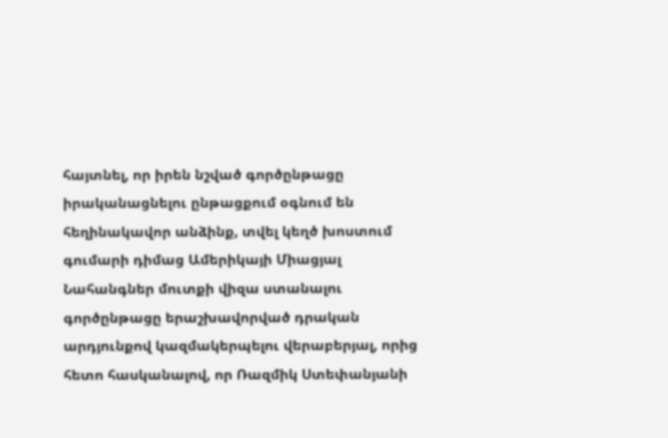հայտնել, որ իրեն նշված գործընթացը իրականացնելու ընթացքում օգնում են հեղինակավոր անձինք, տվել կեղծ խոստում գումարի դիմաց Ամերիկայի Միացյալ Նահանգներ մուտքի վիզա ստանալու գործընթացը երաշխավորված դրական արդյունքով կազմակերպելու վերաբերյալ, որից հետո հասկանալով, որ Ռազմիկ Ստեփանյանի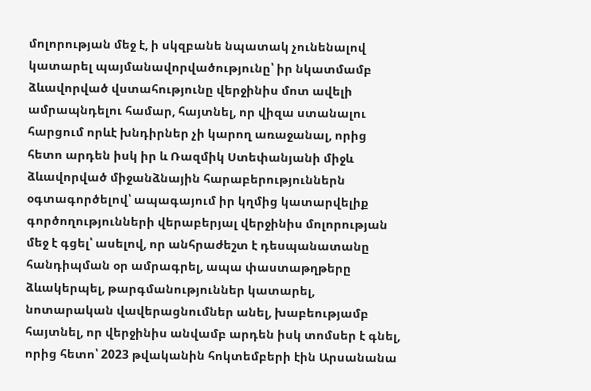մոլորության մեջ է, ի սկզբանե նպատակ չունենալով կատարել պայմանավորվածությունը՝ իր նկատմամբ ձևավորված վստահությունը վերջինիս մոտ ավելի ամրապնդելու համար, հայտնել, որ վիզա ստանալու հարցում որևէ խնդիրներ չի կարող առաջանալ, որից հետո արդեն իսկ իր և Ռազմիկ Ստեփանյանի միջև ձևավորված միջանձնային հարաբերություններն օգտագործելով՝ ապագայում իր կղմից կատարվելիք գործողությունների վերաբերյալ վերջինիս մոլորության մեջ է գցել՝ ասելով, որ անհրաժեշտ է դեսպանատանը հանդիպման օր ամրագրել, ապա փաստաթղթերը ձևակերպել, թարգմանություններ կատարել, նոտարական վավերացնումներ անել, խաբեությամբ հայտնել, որ վերջինիս անվամբ արդեն իսկ տոմսեր է գնել, որից հետո՝ 2023 թվականին հոկտեմբերի էին Արսանանա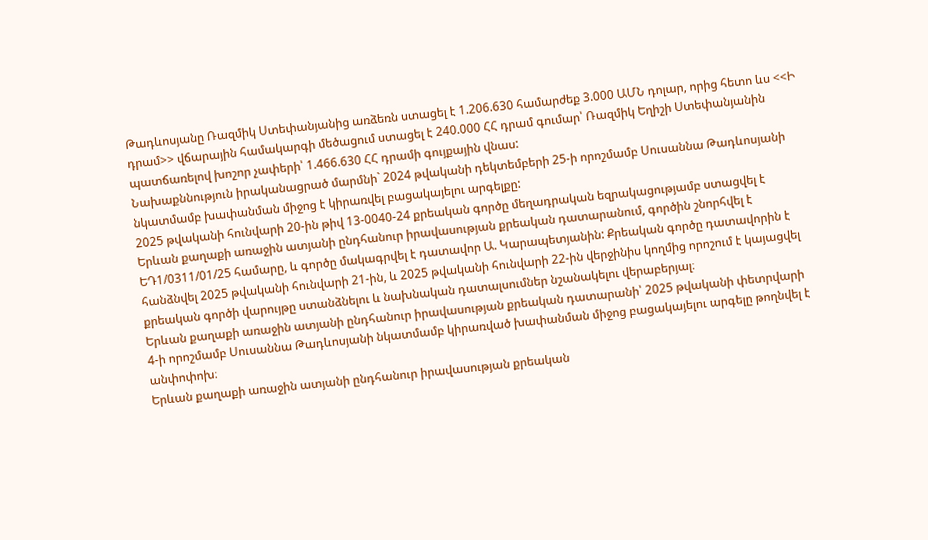Թադևոսյանը Ռազմիկ Ստեփանյանից առձեռն ստացել է 1.206.630 համարժեք 3.000 ԱՄՆ դոլար, որից հետո ևս <<Ի դրամ>> վճարային համակարգի մեծացում ստացել է 240.000 ՀՀ դրամ գումար՝ Ռազմիկ Եղիշի Ստեփանյանին պատճառելով խոշոր չափերի՝ 1.466.630 ՀՀ դրամի գույքային վնաս:
Նախաքննություն իրականացրած մարմնի` 2024 թվականի դեկտեմբերի 25-ի որոշմամբ Սուսաննա Թադևոսյանի նկատմամբ խափանման միջոց է կիրառվել բացակայելու արգելքը:
2025 թվականի հունվարի 20-ին թիվ 13-0040-24 քրեական գործը մեղադրական եզրակացությամբ ստացվել է Երևան քաղաքի առաջին ատյանի ընդհանուր իրավասության քրեական դատարանում, գործին շնորհվել է ԵԴ1/0311/01/25 համարը, և գործը մակագրվել է դատավոր Ա. Կարապետյանին: Քրեական գործը դատավորին է հանձնվել 2025 թվականի հունվարի 21-ին, և 2025 թվականի հունվարի 22-ին վերջինիս կողմից որոշում է կայացվել քրեական գործի վարույթը ստանձնելու և նախնական դատալսումներ նշանակելու վերաբերյալ։
Երևան քաղաքի առաջին ատյանի ընդհանուր իրավասության քրեական դատարանի՝ 2025 թվականի փետրվարի 4-ի որոշմամբ Սուսաննա Թադևոսյանի նկատմամբ կիրառված խափանման միջոց բացակայելու արգելը թողնվել է անփոփոխ։
Երևան քաղաքի առաջին ատյանի ընդհանուր իրավասության քրեական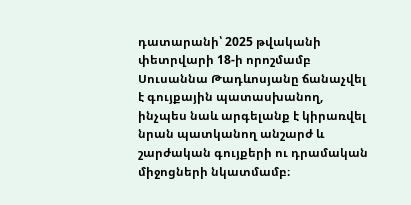դատարանի՝ 2025 թվականի փետրվարի 18-ի որոշմամբ Սուսաննա Թադևոսյանը ճանաչվել է գույքային պատասխանող, ինչպես նաև արգելանք է կիրառվել նրան պատկանող անշարժ և շարժական գույքերի ու դրամական միջոցների նկատմամբ։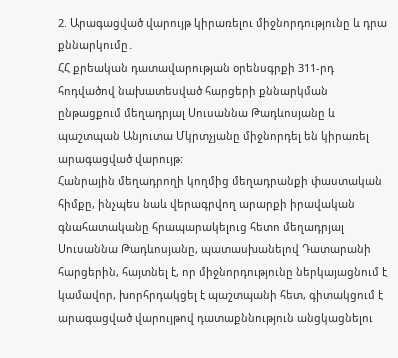2. Արագացված վարույթ կիրառելու միջնորդությունը և դրա քննարկումը․
ՀՀ քրեական դատավարության օրենսգրքի 311-րդ հոդվածով նախատեսված հարցերի քննարկման ընթացքում մեղադրյալ Սուսաննա Թադևոսյանը և պաշտպան Անյուտա Մկրտչյանը միջնորդել են կիրառել արագացված վարույթ:
Հանրային մեղադրողի կողմից մեղադրանքի փաստական հիմքը, ինչպես նաև վերագրվող արարքի իրավական գնահատականը հրապարակելուց հետո մեղադրյալ Սուսաննա Թադևոսյանը, պատասխանելով Դատարանի հարցերին, հայտնել է, որ միջնորդությունը ներկայացնում է կամավոր, խորհրդակցել է պաշտպանի հետ, գիտակցում է արագացված վարույթով դատաքննություն անցկացնելու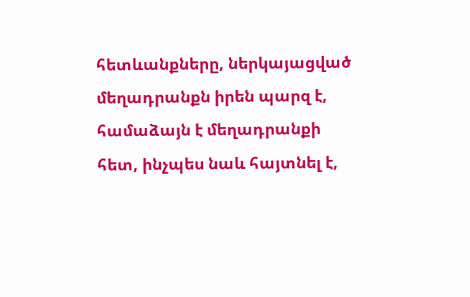հետևանքները, ներկայացված մեղադրանքն իրեն պարզ է, համաձայն է մեղադրանքի հետ, ինչպես նաև հայտնել է,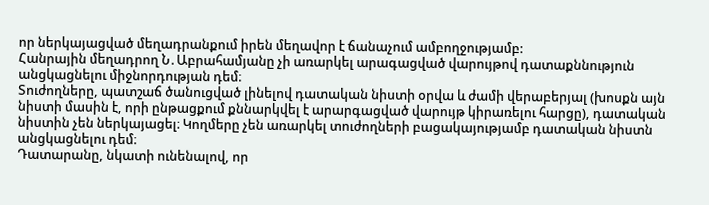որ ներկայացված մեղադրանքում իրեն մեղավոր է ճանաչում ամբողջությամբ:
Հանրային մեղադրող Ն․Աբրահամյանը չի առարկել արագացված վարույթով դատաքննություն անցկացնելու միջնորդության դեմ։
Տուժողները, պատշաճ ծանուցված լինելով դատական նիստի օրվա և ժամի վերաբերյալ (խոսքն այն նիստի մասին է, որի ընթացքում քննարկվել է արարգացված վարույթ կիրառելու հարցը), դատական նիստին չեն ներկայացել։ Կողմերը չեն առարկել տուժողների բացակայությամբ դատական նիստն անցկացնելու դեմ։
Դատարանը, նկատի ունենալով, որ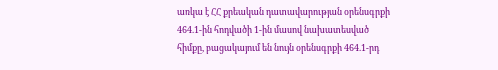առկա է ՀՀ քրեական դատավարության օրենսգրքի 464.1-ին հոդվածի 1-ին մասով նախատեսված հիմքը, բացակայում են նույն օրենսգրքի 464.1-րդ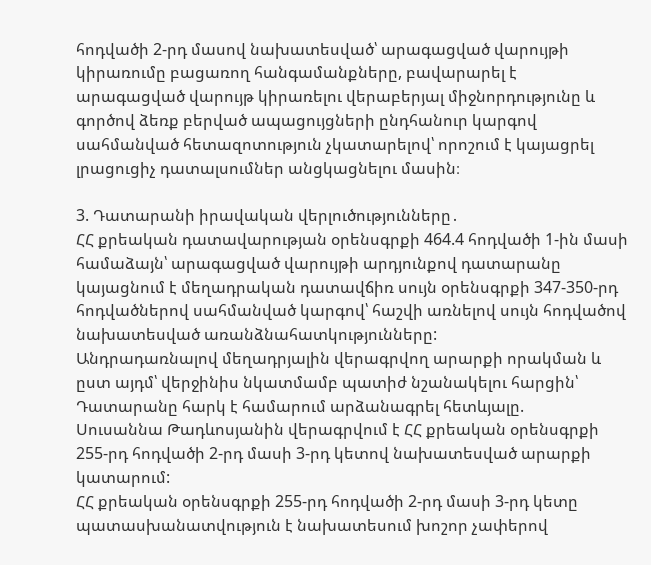հոդվածի 2-րդ մասով նախատեսված՝ արագացված վարույթի կիրառումը բացառող հանգամանքները, բավարարել է արագացված վարույթ կիրառելու վերաբերյալ միջնորդությունը և գործով ձեռք բերված ապացույցների ընդհանուր կարգով սահմանված հետազոտություն չկատարելով՝ որոշում է կայացրել լրացուցիչ դատալսումներ անցկացնելու մասին։

3. Դատարանի իրավական վերլուծությունները․
ՀՀ քրեական դատավարության օրենսգրքի 464.4 հոդվածի 1-ին մասի համաձայն՝ արագացված վարույթի արդյունքով դատարանը կայացնում է մեղադրական դատավճիռ սույն օրենսգրքի 347-350-րդ հոդվածներով սահմանված կարգով՝ հաշվի առնելով սույն հոդվածով նախատեսված առանձնահատկությունները:
Անդրադառնալով մեղադրյալին վերագրվող արարքի որակման և ըստ այդմ՝ վերջինիս նկատմամբ պատիժ նշանակելու հարցին՝ Դատարանը հարկ է համարում արձանագրել հետևյալը.
Սուսաննա Թադևոսյանին վերագրվում է ՀՀ քրեական օրենսգրքի 255-րդ հոդվածի 2-րդ մասի 3-րդ կետով նախատեսված արարքի կատարում:
ՀՀ քրեական օրենսգրքի 255-րդ հոդվածի 2-րդ մասի 3-րդ կետը պատասխանատվություն է նախատեսում խոշոր չափերով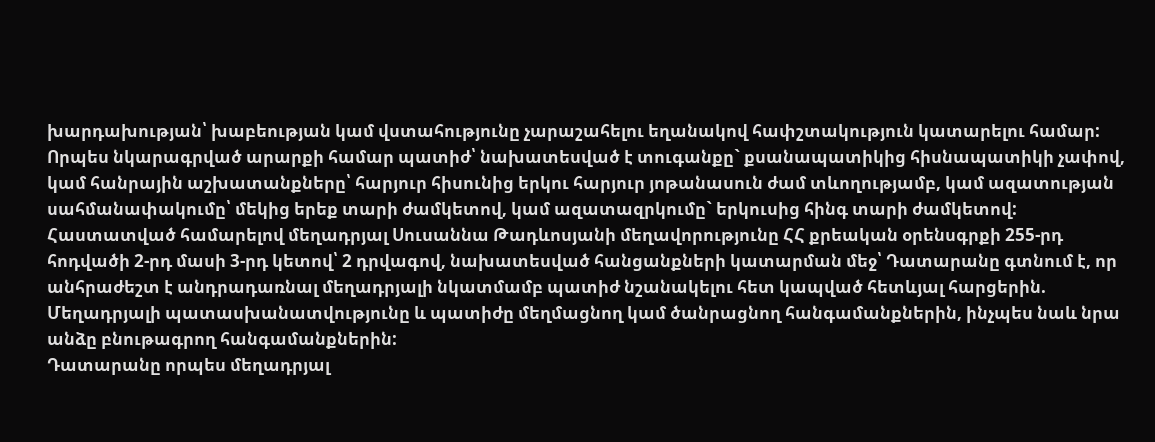խարդախության՝ խաբեության կամ վստահությունը չարաշահելու եղանակով հափշտակություն կատարելու համար:
Որպես նկարագրված արարքի համար պատիժ՝ նախատեսված է տուգանքը` քսանապատիկից հիսնապատիկի չափով, կամ հանրային աշխատանքները՝ հարյուր հիսունից երկու հարյուր յոթանասուն ժամ տևողությամբ, կամ ազատության սահմանափակումը՝ մեկից երեք տարի ժամկետով, կամ ազատազրկումը` երկուսից հինգ տարի ժամկետով:
Հաստատված համարելով մեղադրյալ Սուսաննա Թադևոսյանի մեղավորությունը ՀՀ քրեական օրենսգրքի 255-րդ հոդվածի 2-րդ մասի 3-րդ կետով՝ 2 դրվագով, նախատեսված հանցանքների կատարման մեջ՝ Դատարանը գտնում է, որ անհրաժեշտ է անդրադառնալ մեղադրյալի նկատմամբ պատիժ նշանակելու հետ կապված հետևյալ հարցերին.
Մեղադրյալի պատասխանատվությունը և պատիժը մեղմացնող կամ ծանրացնող հանգամանքներին, ինչպես նաև նրա անձը բնութագրող հանգամանքներին:
Դատարանը որպես մեղադրյալ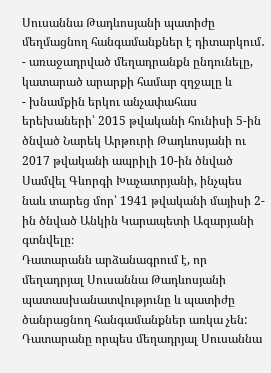Սուսաննա Թադևոսյանի պատիժը մեղմացնող հանգամանքներ է դիտարկում․
- առաջադրված մեղադրանքն ընդունելը, կատարած արարքի համար զղջալը և
- խնամքին երկու անչափահաս երեխաների՝ 2015 թվականի հունիսի 5-ին ծնված Նարեկ Արթուրի Թադևոսյանի ու 2017 թվականի ապրիլի 10-ին ծնված Սամվել Գևորգի Խաչատրյանի, ինչպես նաև տարեց մոր՝ 1941 թվականի մայիսի 2-ին ծնված Անկին Կարապետի Ազարյանի գտնվելը։
Դատարանն արձանագրում է, որ մեղադրյալ Սուսաննա Թադևոսյանի պատասխանատվությունը և պատիժը ծանրացնող հանգամանքներ առկա չեն:
Դատարանը որպես մեղադրյալ Սուսաննա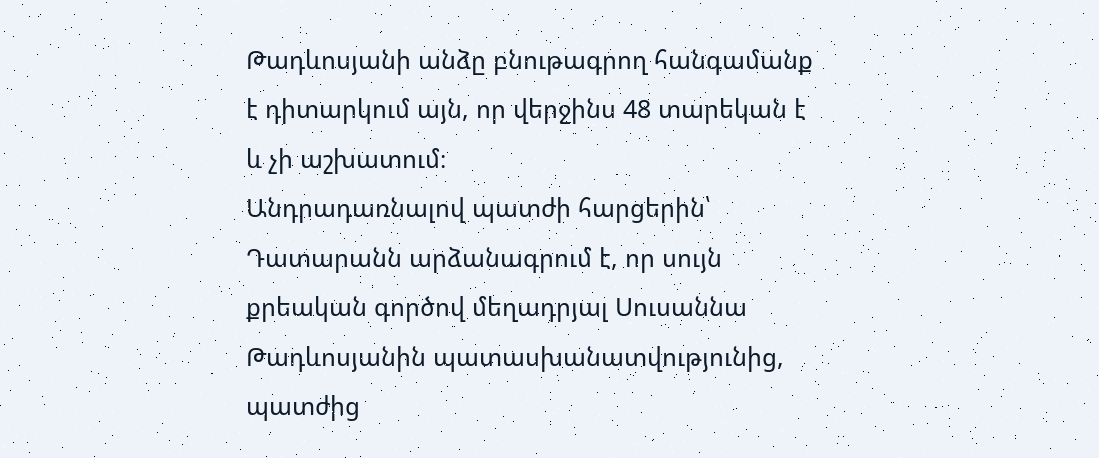Թադևոսյանի անձը բնութագրող հանգամանք է դիտարկում այն, որ վերջինս 48 տարեկան է և չի աշխատում։
Անդրադառնալով պատժի հարցերին՝ Դատարանն արձանագրում է, որ սույն քրեական գործով մեղադրյալ Սուսաննա Թադևոսյանին պատասխանատվությունից, պատժից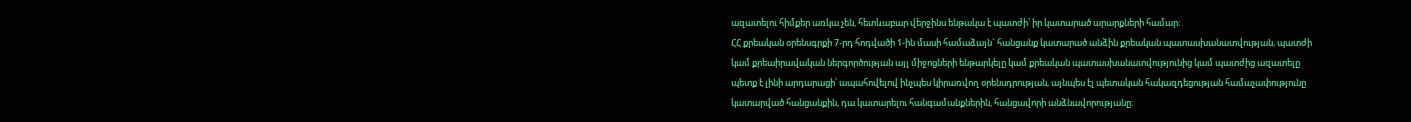ազատելու հիմքեր առկա չեն, հետևաբար վերջինս ենթակա է պատժի՝ իր կատարած արարքների համար։
ՀՀ քրեական օրենսգրքի 7-րդ հոդվածի 1-ին մասի համաձայն` հանցանք կատարած անձին քրեական պատասխանատվության, պատժի կամ քրեաիրավական ներգործության այլ միջոցների ենթարկելը կամ քրեական պատասխանատվությունից կամ պատժից ազատելը պետք է լինի արդարացի՝ ապահովելով ինչպես կիրառվող օրենսդրության, այնպես էլ պետական հակազդեցության համաչափությունը կատարված հանցանքին, դա կատարելու հանգամանքներին, հանցավորի անձնավորությանը: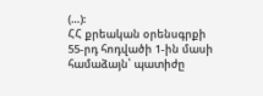(…):
ՀՀ քրեական օրենսգրքի 55-րդ հոդվածի 1-ին մասի համաձայն՝ պատիժը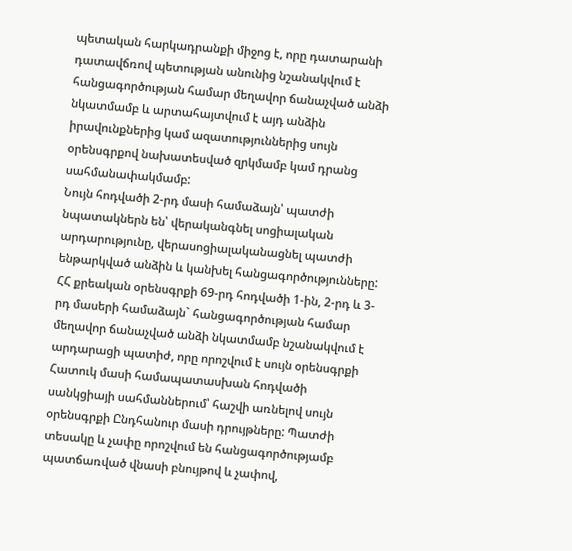պետական հարկադրանքի միջոց է, որը դատարանի դատավճռով պետության անունից նշանակվում է հանցագործության համար մեղավոր ճանաչված անձի նկատմամբ և արտահայտվում է այդ անձին իրավունքներից կամ ազատություններից սույն օրենսգրքով նախատեսված զրկմամբ կամ դրանց սահմանափակմամբ:
Նույն հոդվածի 2-րդ մասի համաձայն՝ պատժի նպատակներն են՝ վերականգնել սոցիալական արդարությունը, վերասոցիալականացնել պատժի ենթարկված անձին և կանխել հանցագործությունները:
ՀՀ քրեական օրենսգրքի 69-րդ հոդվածի 1-ին, 2-րդ և 3-րդ մասերի համաձայն` հանցագործության համար մեղավոր ճանաչված անձի նկատմամբ նշանակվում է արդարացի պատիժ, որը որոշվում է սույն օրենսգրքի Հատուկ մասի համապատասխան հոդվածի սանկցիայի սահմաններում՝ հաշվի առնելով սույն օրենսգրքի Ընդհանուր մասի դրույթները: Պատժի տեսակը և չափը որոշվում են հանցագործությամբ պատճառված վնասի բնույթով և չափով,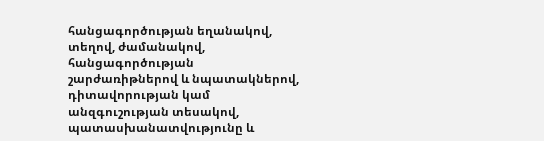հանցագործության եղանակով, տեղով, ժամանակով, հանցագործության շարժառիթներով և նպատակներով, դիտավորության կամ անզգուշության տեսակով, պատասխանատվությունը և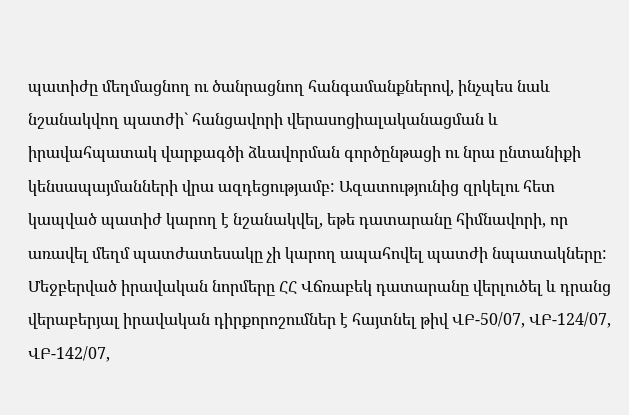պատիժը մեղմացնող ու ծանրացնող հանգամանքներով, ինչպես նաև նշանակվող պատժի` հանցավորի վերասոցիալականացման և իրավահպատակ վարքագծի ձևավորման գործընթացի ու նրա ընտանիքի կենսապայմանների վրա ազդեցությամբ: Ազատությունից զրկելու հետ կապված պատիժ կարող է նշանակվել, եթե դատարանը հիմնավորի, որ առավել մեղմ պատժատեսակը չի կարող ապահովել պատժի նպատակները:
Մեջբերված իրավական նորմերը ՀՀ Վճռաբեկ դատարանը վերլուծել և դրանց վերաբերյալ իրավական դիրքորոշումներ է հայտնել թիվ ՎԲ-50/07, ՎԲ-124/07, ՎԲ-142/07,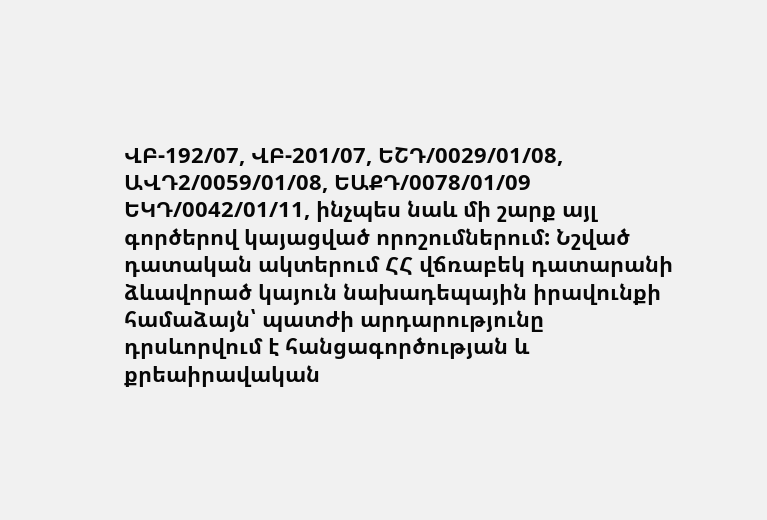ՎԲ-192/07, ՎԲ-201/07, ԵՇԴ/0029/01/08, ԱՎԴ2/0059/01/08, ԵԱՔԴ/0078/01/09 ԵԿԴ/0042/01/11, ինչպես նաև մի շարք այլ գործերով կայացված որոշումներում: Նշված դատական ակտերում ՀՀ վճռաբեկ դատարանի ձևավորած կայուն նախադեպային իրավունքի համաձայն՝ պատժի արդարությունը դրսևորվում է հանցագործության և քրեաիրավական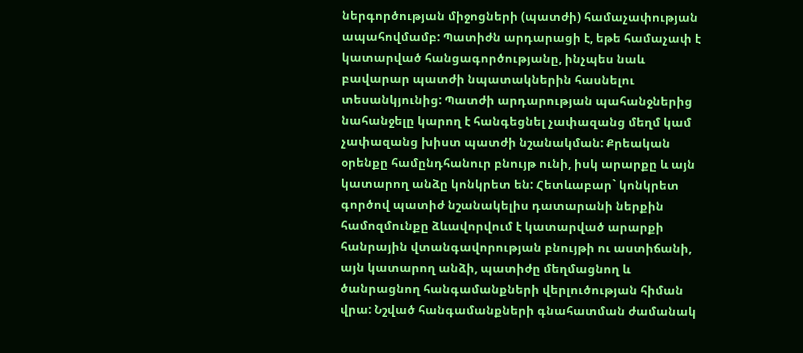ներգործության միջոցների (պատժի) համաչափության ապահովմամբ: Պատիժն արդարացի է, եթե համաչափ է կատարված հանցագործությանը, ինչպես նաև բավարար պատժի նպատակներին հասնելու տեսանկյունից: Պատժի արդարության պահանջներից նահանջելը կարող է հանգեցնել չափազանց մեղմ կամ չափազանց խիստ պատժի նշանակման: Քրեական օրենքը համընդհանուր բնույթ ունի, իսկ արարքը և այն կատարող անձը կոնկրետ են: Հետևաբար` կոնկրետ գործով պատիժ նշանակելիս դատարանի ներքին համոզմունքը ձևավորվում է կատարված արարքի հանրային վտանգավորության բնույթի ու աստիճանի, այն կատարող անձի, պատիժը մեղմացնող և ծանրացնող հանգամանքների վերլուծության հիման վրա: Նշված հանգամանքների գնահատման ժամանակ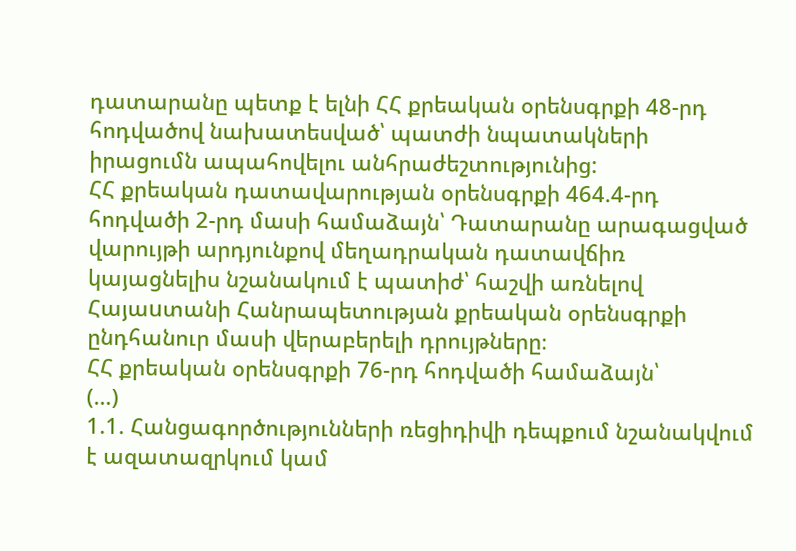դատարանը պետք է ելնի ՀՀ քրեական օրենսգրքի 48-րդ հոդվածով նախատեսված՝ պատժի նպատակների իրացումն ապահովելու անհրաժեշտությունից:
ՀՀ քրեական դատավարության օրենսգրքի 464.4-րդ հոդվածի 2-րդ մասի համաձայն՝ Դատարանը արագացված վարույթի արդյունքով մեղադրական դատավճիռ կայացնելիս նշանակում է պատիժ՝ հաշվի առնելով Հայաuտանի Հանրապետության քրեական օրենսգրքի ընդհանուր մասի վերաբերելի դրույթները։
ՀՀ քրեական օրենսգրքի 76-րդ հոդվածի համաձայն՝
(…)
1.1. Հանցագործությունների ռեցիդիվի դեպքում նշանակվում է ազատազրկում կամ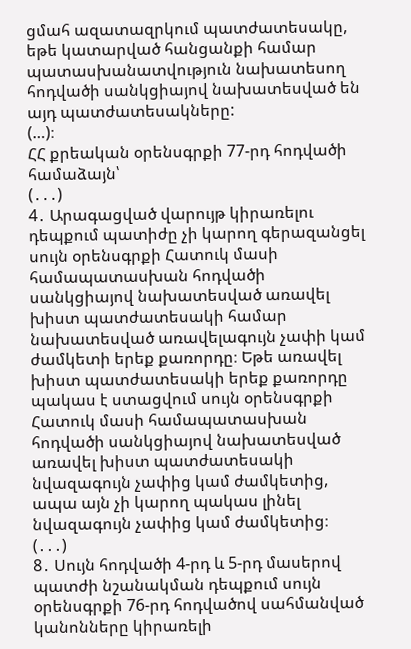ցմահ ազատազրկում պատժատեսակը, եթե կատարված հանցանքի համար պատասխանատվություն նախատեսող հոդվածի սանկցիայով նախատեսված են այդ պատժատեսակները:
(…)։
ՀՀ քրեական օրենսգրքի 77-րդ հոդվածի համաձայն՝
(․․․)
4․ Արագացված վարույթ կիրառելու դեպքում պատիժը չի կարող գերազանցել սույն օրենսգրքի Հատուկ մասի համապատասխան հոդվածի սանկցիայով նախատեսված առավել խիստ պատժատեսակի համար նախատեսված առավելագույն չափի կամ ժամկետի երեք քառորդը։ Եթե առավել խիստ պատժատեսակի երեք քառորդը պակաս է ստացվում սույն օրենսգրքի Հատուկ մասի համապատասխան հոդվածի սանկցիայով նախատեսված առավել խիստ պատժատեսակի նվազագույն չափից կամ ժամկետից, ապա այն չի կարող պակաս լինել նվազագույն չափից կամ ժամկետից։
(․․․)
8․ Սույն հոդվածի 4-րդ և 5-րդ մասերով պատժի նշանակման դեպքում սույն օրենսգրքի 76-րդ հոդվածով սահմանված կանոնները կիրառելի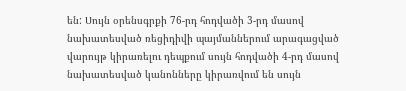են: Սույն օրենսգրքի 76-րդ հոդվածի 3-րդ մասով նախատեսված ռեցիդիվի պայմաններում արագացված վարույթ կիրառելու դեպքում սույն հոդվածի 4-րդ մասով նախատեսված կանոնները կիրառվում են սույն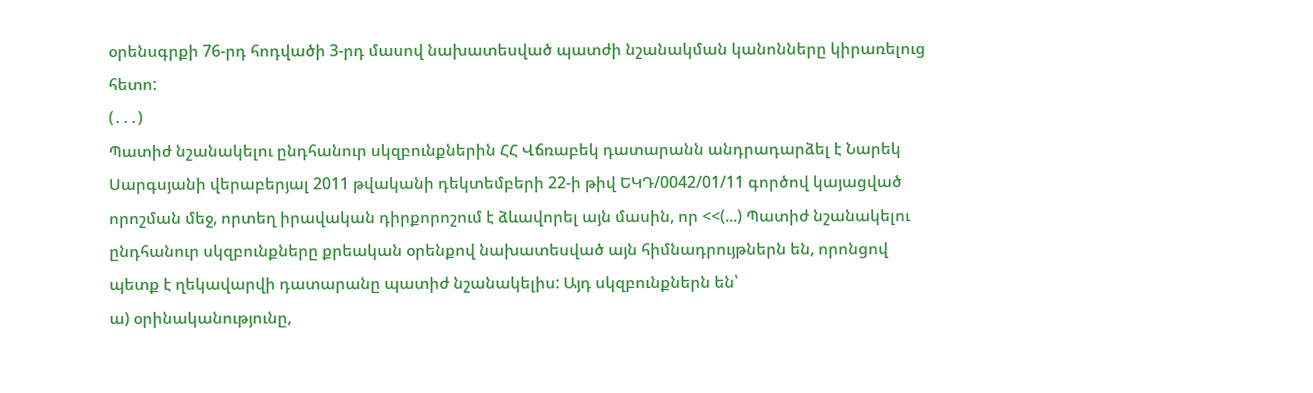օրենսգրքի 76-րդ հոդվածի 3-րդ մասով նախատեսված պատժի նշանակման կանոնները կիրառելուց հետո:
(․․․)
Պատիժ նշանակելու ընդհանուր սկզբունքներին ՀՀ Վճռաբեկ դատարանն անդրադարձել է Նարեկ Սարգսյանի վերաբերյալ 2011 թվականի դեկտեմբերի 22-ի թիվ ԵԿԴ/0042/01/11 գործով կայացված որոշման մեջ, որտեղ իրավական դիրքորոշում է ձևավորել այն մասին, որ <<(...) Պատիժ նշանակելու ընդհանուր սկզբունքները քրեական օրենքով նախատեսված այն հիմնադրույթներն են, որոնցով պետք է ղեկավարվի դատարանը պատիժ նշանակելիս: Այդ սկզբունքներն են՝
ա) օրինականությունը,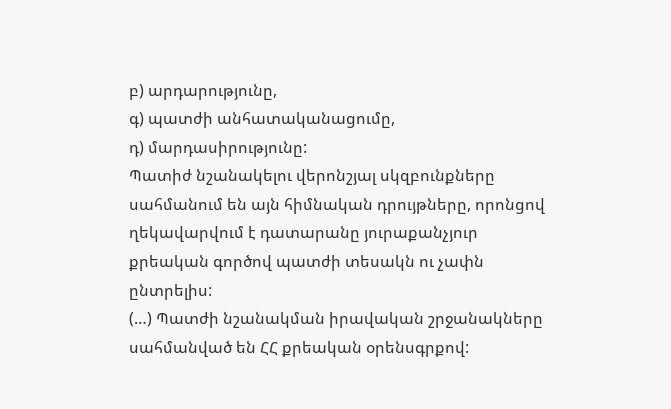բ) արդարությունը,
գ) պատժի անհատականացումը,
դ) մարդասիրությունը:
Պատիժ նշանակելու վերոնշյալ սկզբունքները սահմանում են այն հիմնական դրույթները, որոնցով ղեկավարվում է դատարանը յուրաքանչյուր քրեական գործով պատժի տեսակն ու չափն ընտրելիս:
(…) Պատժի նշանակման իրավական շրջանակները սահմանված են ՀՀ քրեական օրենսգրքով: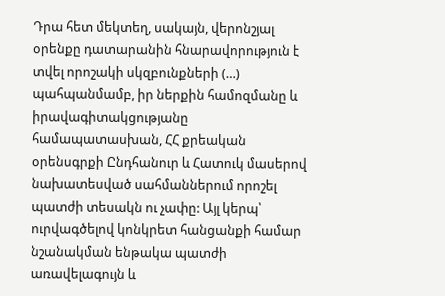Դրա հետ մեկտեղ, սակայն, վերոնշյալ օրենքը դատարանին հնարավորություն է տվել որոշակի սկզբունքների (…) պահպանմամբ, իր ներքին համոզմանը և իրավագիտակցությանը համապատասխան, ՀՀ քրեական օրենսգրքի Ընդհանուր և Հատուկ մասերով նախատեսված սահմաններում որոշել պատժի տեսակն ու չափը: Այլ կերպ՝ ուրվագծելով կոնկրետ հանցանքի համար նշանակման ենթակա պատժի առավելագույն և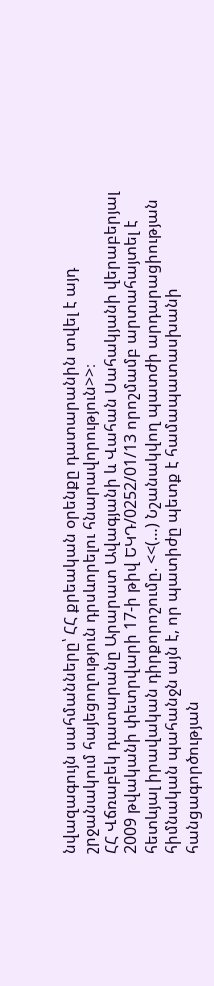նվազագույն սահմանները՝ ՀՀ քրեական օրենքը դատարանին տվել է այդ շրջանակում հայեցողություն դրսևորելու հնարավորություն>>։
ՀՀ Վճռաբեկ դատարանը Արարատ Ավագյանի և Վահան Սահակյանի վերաբերյալ 2009 թվականի փետրվարի 17-ի թիվ ԵԿԴ/0252/01/13 որոշմամբ արտահայտել է հետևյալ իրավական դիրքորոշումը. <<(…) Նշանակվող պատժի արդարացիության հիմնական պահանջն այն է, որ պատիժը պետք է համապատասխանի հանցագործության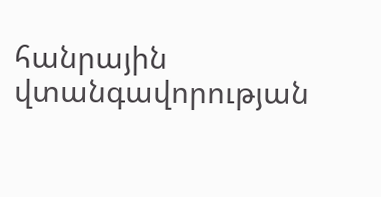հանրային վտանգավորության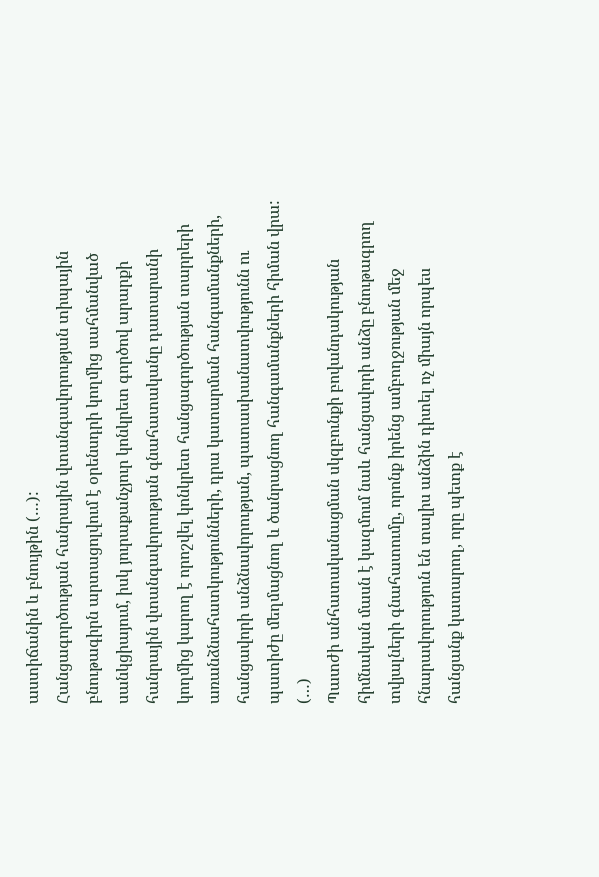աստիճանին և բնույթին (…):
Հանցագործության հանրային վտանգավորության տիպային բնութագիրն արտացոլվում է օրենսդրի կողմից սահմանված սանկցիայում, իսկ յուրաքանչյուր կոնկրետ գործով արարքի հանրային վտանգավորության գնահատականը դատարանի կողմից կարող է որոշվել կոնկրետ հանցագործության տարրերի առանձնահատկությունների, դրա կատարման հանգամանքների, հանցավորի անձնավորության, պատասխանատվությունն ու պատիժը մեղմացնող և ծանրացնող հանգամանքների հիման վրա: (…)
Պատժի անհատականացման սկզբունքի բովանդակության հիմնական մասն է կազմում նաև հանցավորի անձը բնութագրող տվյալների գնահատումը, որոնք իրենց ամբողջության մեջ հնարավորություն են տալիս անձին դիտել ոչ միայն որպես հանցանք կատարող, որը պետք է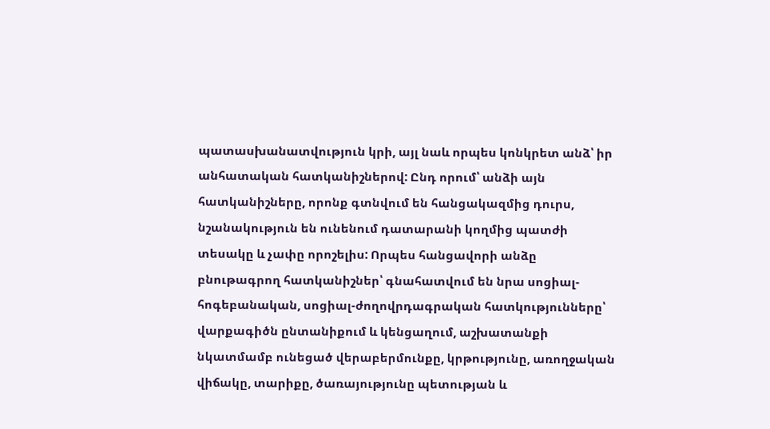պատասխանատվություն կրի, այլ նաև որպես կոնկրետ անձ՝ իր անհատական հատկանիշներով: Ընդ որում՝ անձի այն հատկանիշները, որոնք գտնվում են հանցակազմից դուրս, նշանակություն են ունենում դատարանի կողմից պատժի տեսակը և չափը որոշելիս: Որպես հանցավորի անձը բնութագրող հատկանիշներ՝ գնահատվում են նրա սոցիալ-հոգեբանական, սոցիալ-ժողովրդագրական հատկությունները՝ վարքագիծն ընտանիքում և կենցաղում, աշխատանքի նկատմամբ ունեցած վերաբերմունքը, կրթությունը, առողջական վիճակը, տարիքը, ծառայությունը պետության և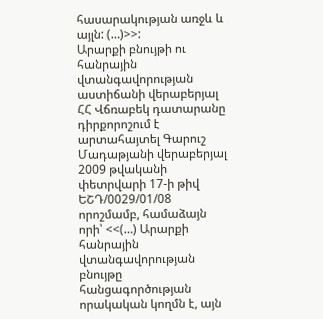հասարակության առջև և այլն: (…)>>:
Արարքի բնույթի ու հանրային վտանգավորության աստիճանի վերաբերյալ ՀՀ Վճռաբեկ դատարանը դիրքորոշում է արտահայտել Գարուշ Մադաթյանի վերաբերյալ 2009 թվականի փետրվարի 17-ի թիվ ԵՇԴ/0029/01/08 որոշմամբ, համաձայն որի՝ <<(…) Արարքի հանրային վտանգավորության բնույթը հանցագործության որակական կողմն է, այն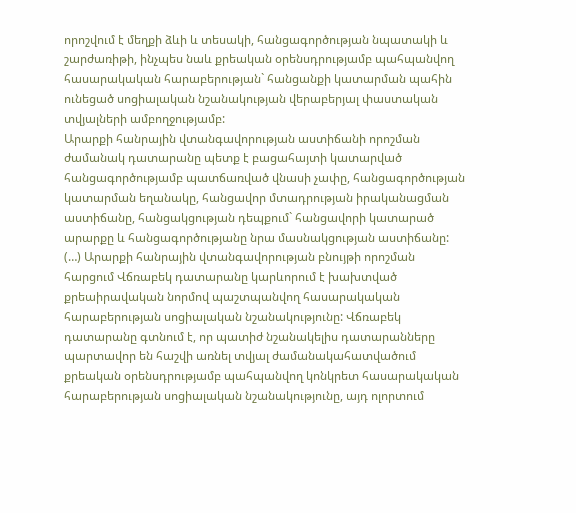որոշվում է մեղքի ձևի և տեսակի, հանցագործության նպատակի և շարժառիթի, ինչպես նաև քրեական օրենսդրությամբ պահպանվող հասարակական հարաբերության` հանցանքի կատարման պահին ունեցած սոցիալական նշանակության վերաբերյալ փաստական տվյալների ամբողջությամբ:
Արարքի հանրային վտանգավորության աստիճանի որոշման ժամանակ դատարանը պետք է բացահայտի կատարված հանցագործությամբ պատճառված վնասի չափը, հանցագործության կատարման եղանակը, հանցավոր մտադրության իրականացման աստիճանը, հանցակցության դեպքում` հանցավորի կատարած արարքը և հանցագործությանը նրա մասնակցության աստիճանը:
(…) Արարքի հանրային վտանգավորության բնույթի որոշման հարցում Վճռաբեկ դատարանը կարևորում է խախտված քրեաիրավական նորմով պաշտպանվող հասարակական հարաբերության սոցիալական նշանակությունը: Վճռաբեկ դատարանը գտնում է, որ պատիժ նշանակելիս դատարանները պարտավոր են հաշվի առնել տվյալ ժամանակահատվածում քրեական օրենսդրությամբ պահպանվող կոնկրետ հասարակական հարաբերության սոցիալական նշանակությունը, այդ ոլորտում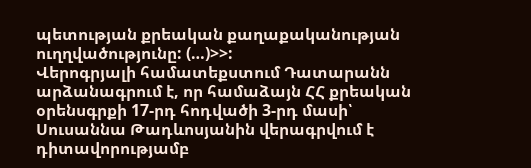պետության քրեական քաղաքականության ուղղվածությունը: (…)>>:
Վերոգրյալի համատեքստում Դատարանն արձանագրում է, որ համաձայն ՀՀ քրեական օրենսգրքի 17-րդ հոդվածի 3-րդ մասի՝ Սուսաննա Թադևոսյանին վերագրվում է դիտավորությամբ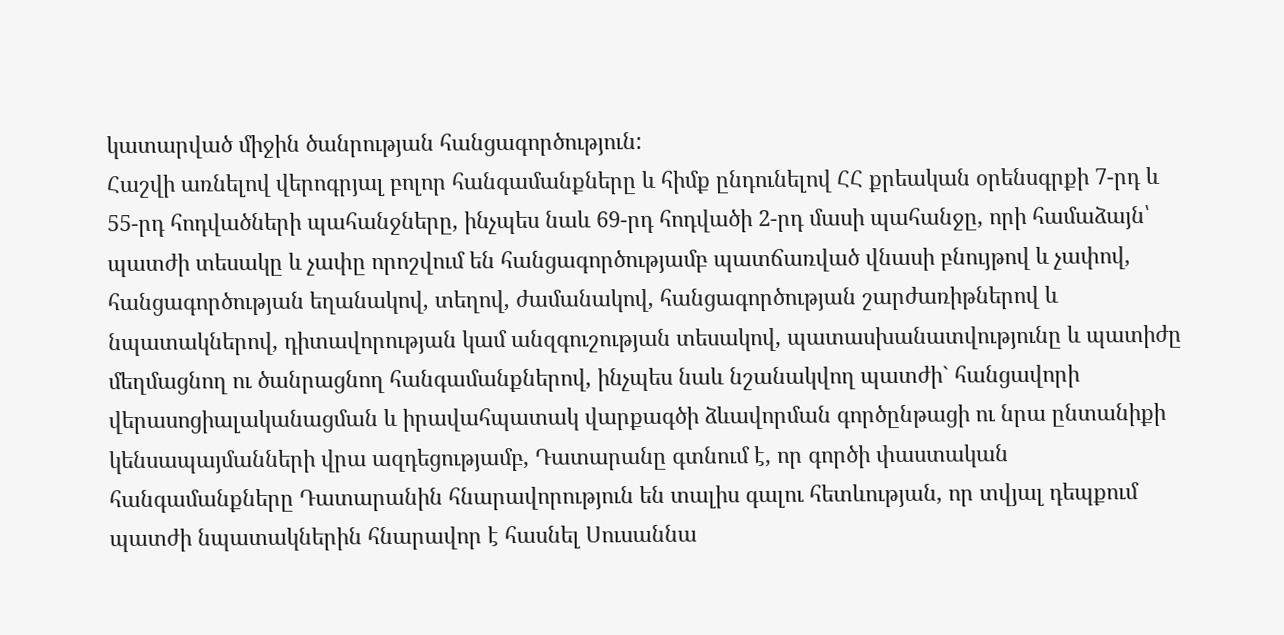կատարված միջին ծանրության հանցագործություն:
Հաշվի առնելով վերոգրյալ բոլոր հանգամանքները և հիմք ընդունելով ՀՀ քրեական օրենսգրքի 7-րդ և 55-րդ հոդվածների պահանջները, ինչպես նաև 69-րդ հոդվածի 2-րդ մասի պահանջը, որի համաձայն՝ պատժի տեսակը և չափը որոշվում են հանցագործությամբ պատճառված վնասի բնույթով և չափով, հանցագործության եղանակով, տեղով, ժամանակով, հանցագործության շարժառիթներով և նպատակներով, դիտավորության կամ անզգուշության տեսակով, պատասխանատվությունը և պատիժը մեղմացնող ու ծանրացնող հանգամանքներով, ինչպես նաև նշանակվող պատժի` հանցավորի վերասոցիալականացման և իրավահպատակ վարքագծի ձևավորման գործընթացի ու նրա ընտանիքի կենսապայմանների վրա ազդեցությամբ, Դատարանը գտնում է, որ գործի փաստական հանգամանքները Դատարանին հնարավորություն են տալիս գալու հետևության, որ տվյալ դեպքում պատժի նպատակներին հնարավոր է հասնել Սուսաննա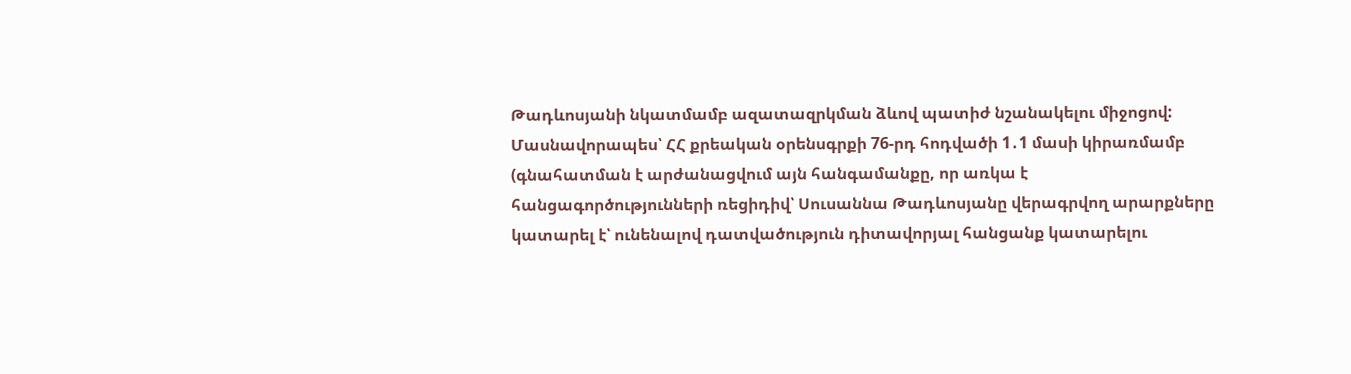Թադևոսյանի նկատմամբ ազատազրկման ձևով պատիժ նշանակելու միջոցով:
Մասնավորապես՝ ՀՀ քրեական օրենսգրքի 76-րդ հոդվածի 1․1 մասի կիրառմամբ (գնահատման է արժանացվում այն հանգամանքը, որ առկա է հանցագործությունների ռեցիդիվ՝ Սուսաննա Թադևոսյանը վերագրվող արարքները կատարել է՝ ունենալով դատվածություն դիտավորյալ հանցանք կատարելու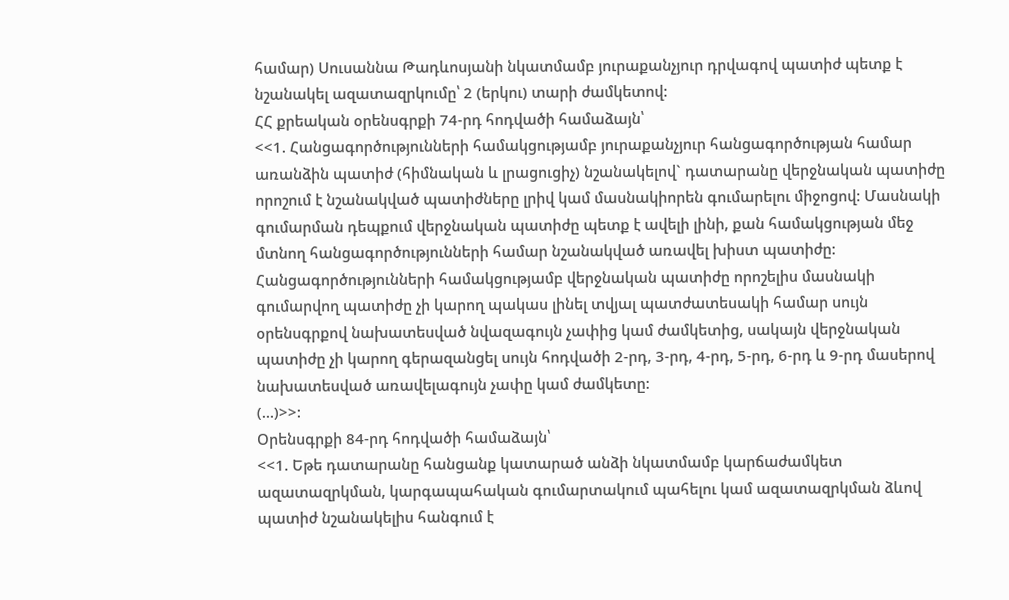համար) Սուսաննա Թադևոսյանի նկատմամբ յուրաքանչյուր դրվագով պատիժ պետք է նշանակել ազատազրկումը՝ 2 (երկու) տարի ժամկետով:
ՀՀ քրեական օրենսգրքի 74-րդ հոդվածի համաձայն՝
<<1. Հանցագործությունների համակցությամբ յուրաքանչյուր հանցագործության համար առանձին պատիժ (հիմնական և լրացուցիչ) նշանակելով` դատարանը վերջնական պատիժը որոշում է նշանակված պատիժները լրիվ կամ մասնակիորեն գումարելու միջոցով: Մասնակի գումարման դեպքում վերջնական պատիժը պետք է ավելի լինի, քան համակցության մեջ մտնող հանցագործությունների համար նշանակված առավել խիստ պատիժը: Հանցագործությունների համակցությամբ վերջնական պատիժը որոշելիս մասնակի գումարվող պատիժը չի կարող պակաս լինել տվյալ պատժատեսակի համար սույն օրենսգրքով նախատեսված նվազագույն չափից կամ ժամկետից, սակայն վերջնական պատիժը չի կարող գերազանցել սույն հոդվածի 2-րդ, 3-րդ, 4-րդ, 5-րդ, 6-րդ և 9-րդ մասերով նախատեսված առավելագույն չափը կամ ժամկետը:
(…)>>:
Օրենսգրքի 84-րդ հոդվածի համաձայն՝
<<1. Եթե դատարանը հանցանք կատարած անձի նկատմամբ կարճաժամկետ ազատազրկման, կարգապահական գումարտակում պահելու կամ ազատազրկման ձևով պատիժ նշանակելիս հանգում է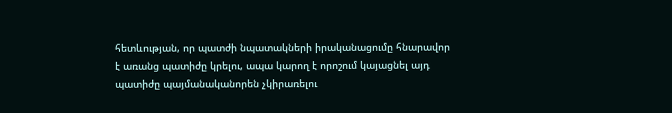հետևության, որ պատժի նպատակների իրականացումը հնարավոր է առանց պատիժը կրելու, ապա կարող է որոշում կայացնել այդ պատիժը պայմանականորեն չկիրառելու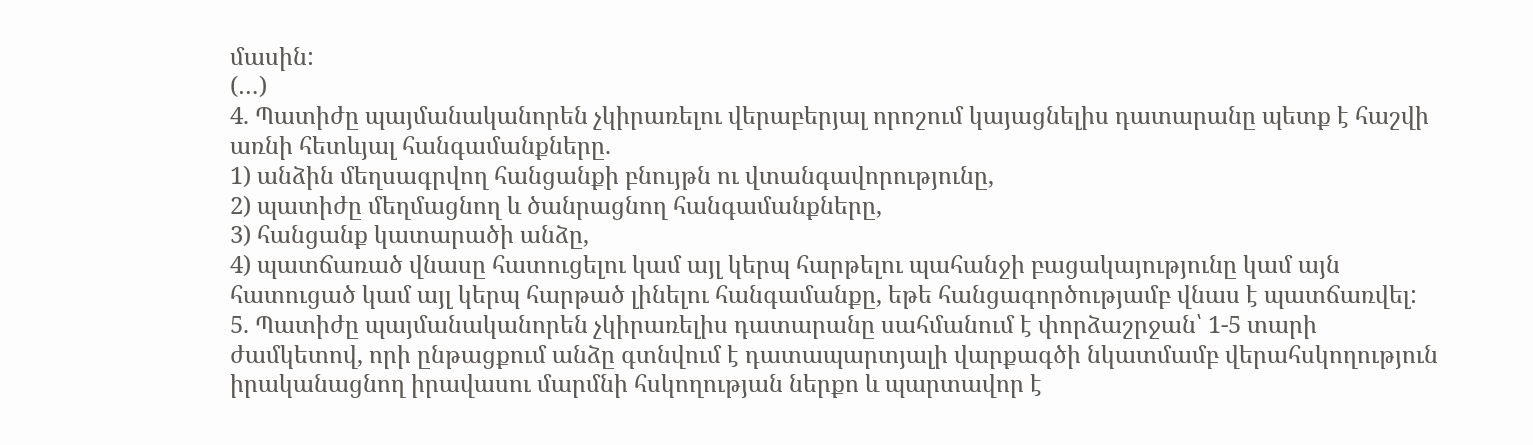մասին:
(…)
4. Պատիժը պայմանականորեն չկիրառելու վերաբերյալ որոշում կայացնելիս դատարանը պետք է հաշվի առնի հետևյալ հանգամանքները.
1) անձին մեղսագրվող հանցանքի բնույթն ու վտանգավորությունը,
2) պատիժը մեղմացնող և ծանրացնող հանգամանքները,
3) հանցանք կատարածի անձը,
4) պատճառած վնասը հատուցելու կամ այլ կերպ հարթելու պահանջի բացակայությունը կամ այն հատուցած կամ այլ կերպ հարթած լինելու հանգամանքը, եթե հանցագործությամբ վնաս է պատճառվել:
5. Պատիժը պայմանականորեն չկիրառելիս դատարանը սահմանում է փորձաշրջան՝ 1-5 տարի ժամկետով, որի ընթացքում անձը գտնվում է դատապարտյալի վարքագծի նկատմամբ վերահսկողություն իրականացնող իրավասու մարմնի հսկողության ներքո և պարտավոր է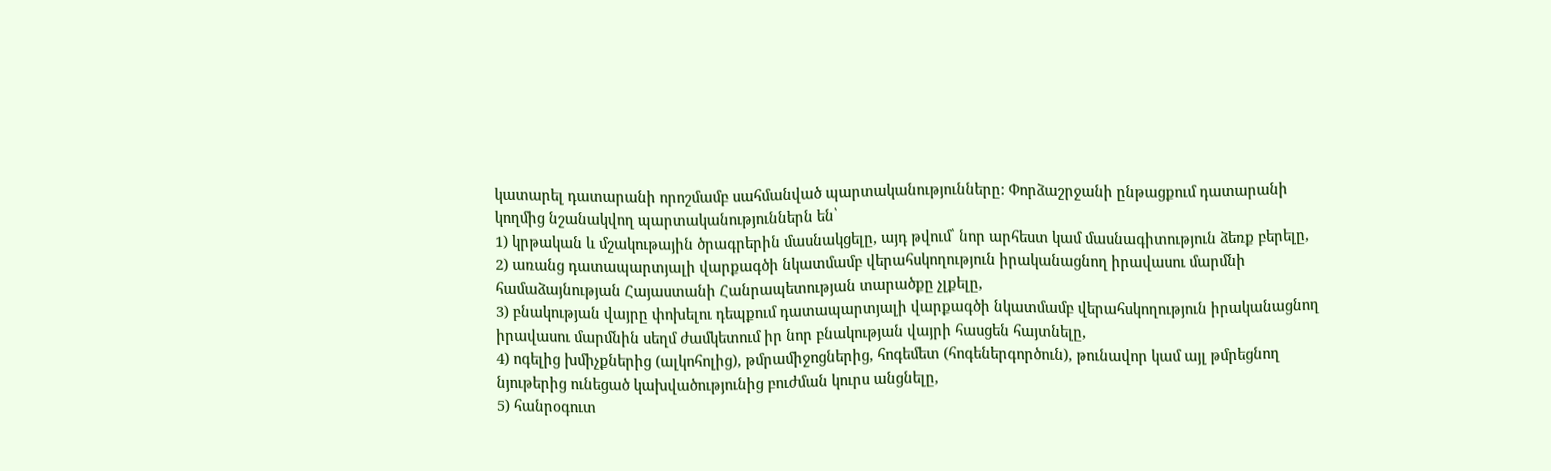կատարել դատարանի որոշմամբ սահմանված պարտականությունները: Փորձաշրջանի ընթացքում դատարանի կողմից նշանակվող պարտականություններն են՝
1) կրթական և մշակութային ծրագրերին մասնակցելը, այդ թվում՝ նոր արհեստ կամ մասնագիտություն ձեռք բերելը,
2) առանց դատապարտյալի վարքագծի նկատմամբ վերահսկողություն իրականացնող իրավասու մարմնի համաձայնության Հայաստանի Հանրապետության տարածքը չլքելը,
3) բնակության վայրը փոխելու դեպքում դատապարտյալի վարքագծի նկատմամբ վերահսկողություն իրականացնող իրավասու մարմնին սեղմ ժամկետում իր նոր բնակության վայրի հասցեն հայտնելը,
4) ոգելից խմիչքներից (ալկոհոլից), թմրամիջոցներից, հոգեմետ (հոգեներգործուն), թունավոր կամ այլ թմրեցնող նյութերից ունեցած կախվածությունից բուժման կուրս անցնելը,
5) հանրօգուտ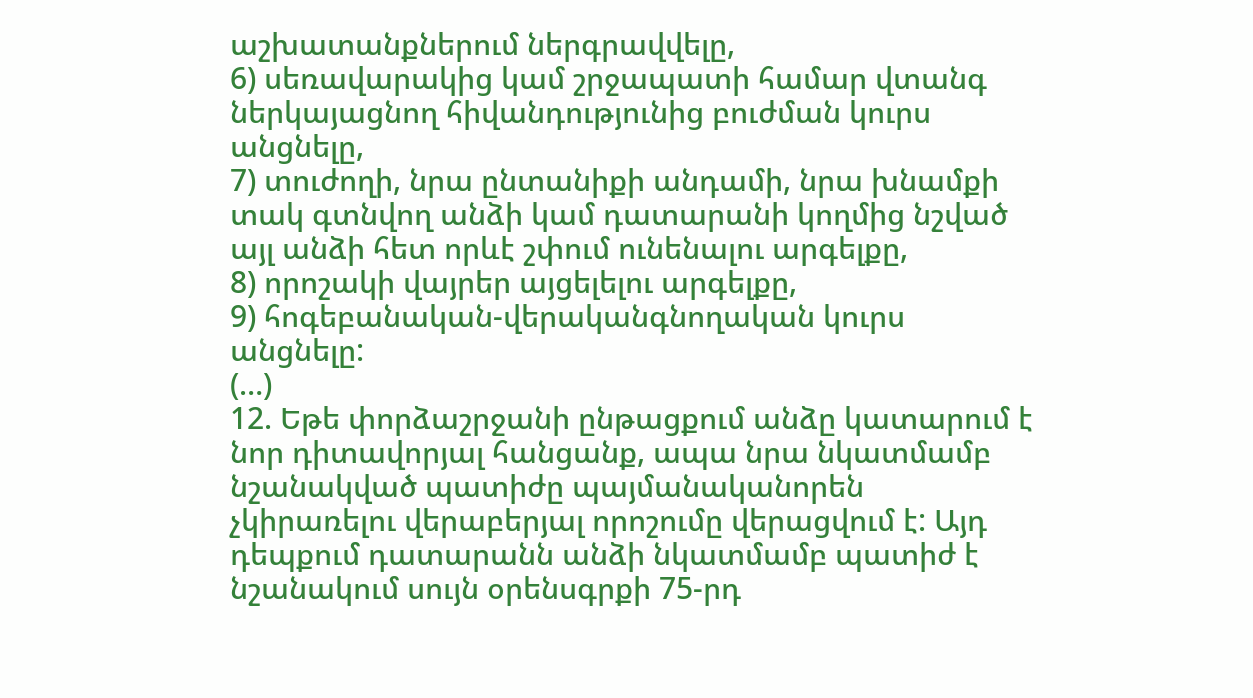աշխատանքներում ներգրավվելը,
6) սեռավարակից կամ շրջապատի համար վտանգ ներկայացնող հիվանդությունից բուժման կուրս անցնելը,
7) տուժողի, նրա ընտանիքի անդամի, նրա խնամքի տակ գտնվող անձի կամ դատարանի կողմից նշված այլ անձի հետ որևէ շփում ունենալու արգելքը,
8) որոշակի վայրեր այցելելու արգելքը,
9) հոգեբանական-վերականգնողական կուրս անցնելը:
(…)
12. Եթե փորձաշրջանի ընթացքում անձը կատարում է նոր դիտավորյալ հանցանք, ապա նրա նկատմամբ նշանակված պատիժը պայմանականորեն չկիրառելու վերաբերյալ որոշումը վերացվում է: Այդ դեպքում դատարանն անձի նկատմամբ պատիժ է նշանակում սույն օրենսգրքի 75-րդ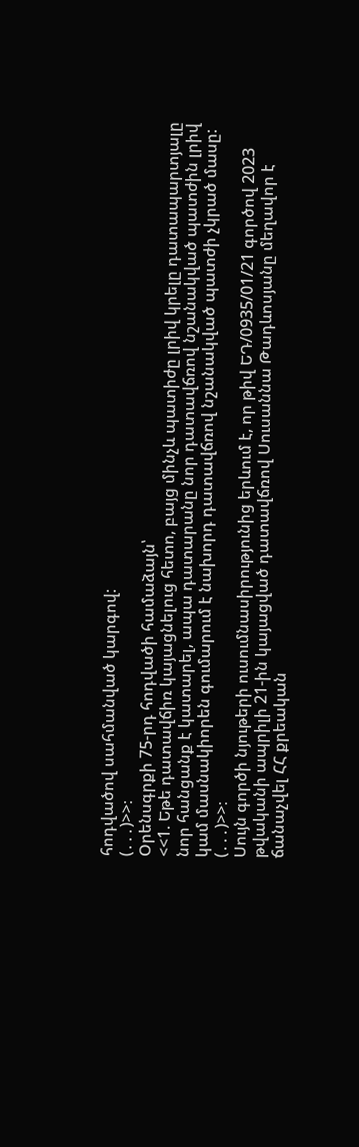հոդվածով սահմանված կարգով:
(․․․)>>։
Օրենսգրքի 75-րդ հոդվածի համաձայն՝
<<1. Եթե դատավճիռ կայացնելուց հետո, բայց մինչև պատիժը լրիվ կրելը դատապարտյալը նոր հանցանք է կատարել, ապա դատարանը նոր դատավճռով նշանակված պատժին լրիվ կամ մասնակիորեն գումարում է նախորդ դատավճռով նշանակված պատժի չկրած մասը:
(․․․)>>։
Սույն գործի նյութերի ուսումնասիրությունից երևում է, որ թիվ ԵԴ/0935/01/21 գործով 2023 թվականի ապրիլի 21-ին կայացված դատավճռով Սուսաննա Թադևոսյանը մեղավոր է ճանաչվել ՀՀ քրեական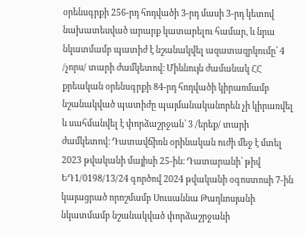օրենսգրքի 256-րդ հոդվածի 3-րդ մասի 3-րդ կետով նախատեսված արարք կատարելու համար, և նրա նկատմամբ պատիժ է նշանակվել ազատազրկումը՝ 4 /չորս/ տարի ժամկետով։ Միևնույն ժամանակ ՀՀ քրեական օրենսգրքի 84-րդ հոդվածի կիրառմամբ նշանակված պատիժը պայմանականորեն չի կիրառվել և սահմանվել է փորձաշրջան՝ 3 /երեք/ տարի ժամկետով։ Դատավճիռն օրինական ուժի մեջ է մտել 2023 թվականի մայիսի 25-ին։ Դատարանի՝ թիվ ԵԴ1/0198/13/24 գործով 2024 թվականի օգոստոսի 7-ին կայացրած որոշմամբ Սուսաննա Թադևոսյանի նկատմամբ նշանակված փորձաշրջանի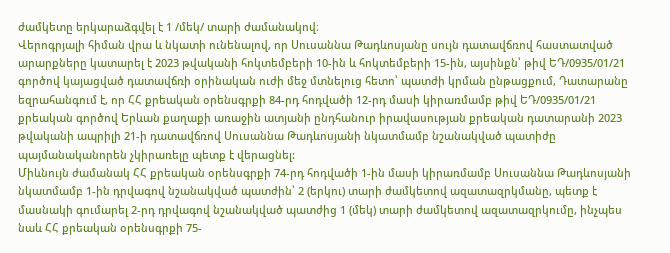ժամկետը երկարաձգվել է 1 /մեկ/ տարի ժամանակով։
Վերոգրյալի հիման վրա և նկատի ունենալով, որ Սուսաննա Թադևոսյանը սույն դատավճռով հաստատված արարքները կատարել է 2023 թվականի հոկտեմբերի 10-ին և հոկտեմբերի 15-ին, այսինքն՝ թիվ ԵԴ/0935/01/21 գործով կայացված դատավճռի օրինական ուժի մեջ մտնելուց հետո՝ պատժի կրման ընթացքում, Դատարանը եզրահանգում է, որ ՀՀ քրեական օրենսգրքի 84-րդ հոդվածի 12-րդ մասի կիրառմամբ թիվ ԵԴ/0935/01/21 քրեական գործով Երևան քաղաքի առաջին ատյանի ընդհանուր իրավասության քրեական դատարանի 2023 թվականի ապրիլի 21-ի դատավճռով Սուսաննա Թադևոսյանի նկատմամբ նշանակված պատիժը պայմանականորեն չկիրառելը պետք է վերացնել:
Միևնույն ժամանակ ՀՀ քրեական օրենսգրքի 74-րդ հոդվածի 1-ին մասի կիրառմամբ Սուսաննա Թադևոսյանի նկատմամբ 1-ին դրվագով նշանակված պատժին՝ 2 (երկու) տարի ժամկետով ազատազրկմանը, պետք է մասնակի գումարել 2-րդ դրվագով նշանակված պատժից 1 (մեկ) տարի ժամկետով ազատազրկումը, ինչպես նաև ՀՀ քրեական օրենսգրքի 75-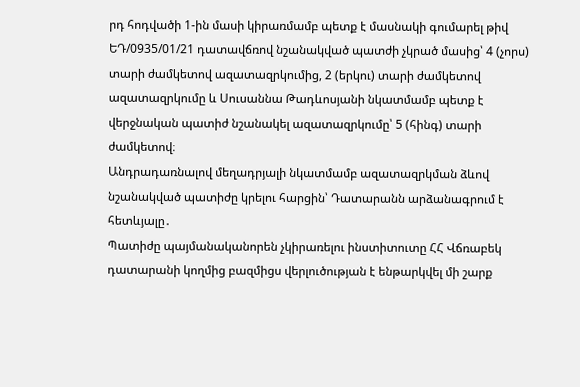րդ հոդվածի 1-ին մասի կիրառմամբ պետք է մասնակի գումարել թիվ ԵԴ/0935/01/21 դատավճռով նշանակված պատժի չկրած մասից՝ 4 (չորս) տարի ժամկետով ազատազրկումից, 2 (երկու) տարի ժամկետով ազատազրկումը և Սուսաննա Թադևոսյանի նկատմամբ պետք է վերջնական պատիժ նշանակել ազատազրկումը՝ 5 (հինգ) տարի ժամկետով։
Անդրադառնալով մեղադրյալի նկատմամբ ազատազրկման ձևով նշանակված պատիժը կրելու հարցին՝ Դատարանն արձանագրում է հետևյալը․
Պատիժը պայմանականորեն չկիրառելու ինստիտուտը ՀՀ Վճռաբեկ դատարանի կողմից բազմիցս վերլուծության է ենթարկվել մի շարք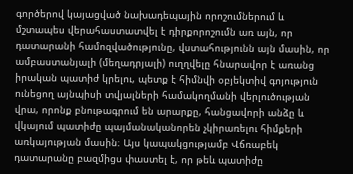գործերով կայացված նախադեպային որոշումներում և մշտապես վերահաստատվել է դիրքորոշումն առ այն, որ դատարանի համոզվածությունը, վստահությունն այն մասին, որ ամբաստանյալի (մեղադրյալի) ուղղվելը հնարավոր է առանց իրական պատիժ կրելու, պետք է հիմնվի օբյեկտիվ գոյություն ունեցող այնպիսի տվյալների համակողմանի վերլուծության վրա, որոնք բնութագրում են արարքը, հանցավորի անձը և վկայում պատիժը պայմանականորեն չկիրառելու հիմքերի առկայության մասին։ Այս կապակցությամբ Վճռաբեկ դատարանը բազմիցս փաստել է, որ թեև պատիժը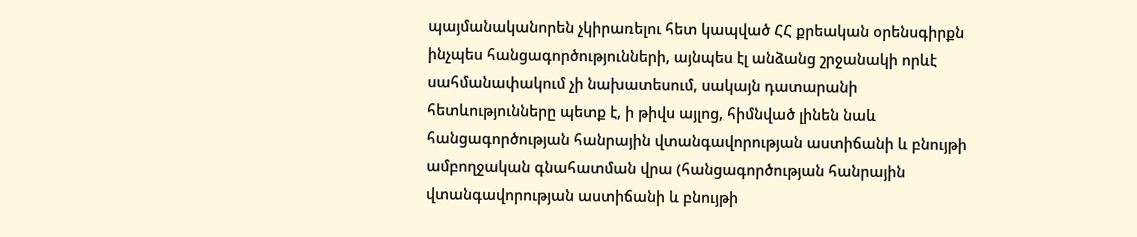պայմանականորեն չկիրառելու հետ կապված ՀՀ քրեական օրենսգիրքն ինչպես հանցագործությունների, այնպես էլ անձանց շրջանակի որևէ սահմանափակում չի նախատեսում, սակայն դատարանի հետևությունները պետք է, ի թիվս այլոց, հիմնված լինեն նաև հանցագործության հանրային վտանգավորության աստիճանի և բնույթի ամբողջական գնահատման վրա (հանցագործության հանրային վտանգավորության աստիճանի և բնույթի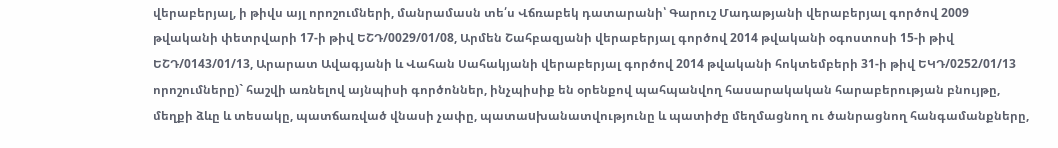վերաբերյալ, ի թիվս այլ որոշումների, մանրամասն տե՛ս Վճռաբեկ դատարանի՝ Գարուշ Մադաթյանի վերաբերյալ գործով 2009 թվականի փետրվարի 17-ի թիվ ԵՇԴ/0029/01/08, Արմեն Շահբազյանի վերաբերյալ գործով 2014 թվականի օգոստոսի 15-ի թիվ ԵՇԴ/0143/01/13, Արարատ Ավագյանի և Վահան Սահակյանի վերաբերյալ գործով 2014 թվականի հոկտեմբերի 31-ի թիվ ԵԿԴ/0252/01/13 որոշումները)` հաշվի առնելով այնպիսի գործոններ, ինչպիսիք են օրենքով պահպանվող հասարակական հարաբերության բնույթը, մեղքի ձևը և տեսակը, պատճառված վնասի չափը, պատաuխանատվությունը և պատիժը մեղմացնող ու ծանրացնող հանգամանքները,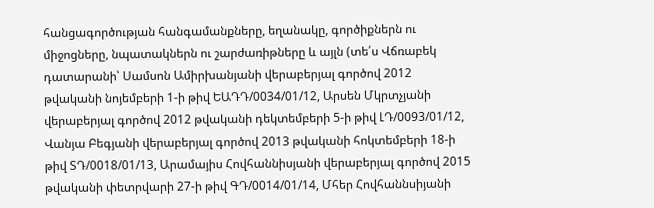հանցագործության հանգամանքները, եղանակը, գործիքներն ու միջոցները, նպատակներն ու շարժառիթները և այլն (տե՛ս Վճռաբեկ դատարանի՝ Սամսոն Ամիրխանյանի վերաբերյալ գործով 2012 թվականի նոյեմբերի 1-ի թիվ ԵԱԴԴ/0034/01/12, Արսեն Մկրտչյանի վերաբերյալ գործով 2012 թվականի դեկտեմբերի 5-ի թիվ ԼԴ/0093/01/12, Վանյա Բեգյանի վերաբերյալ գործով 2013 թվականի հոկտեմբերի 18-ի թիվ ՏԴ/0018/01/13, Արամայիս Հովհաննիսյանի վերաբերյալ գործով 2015 թվականի փետրվարի 27-ի թիվ ԳԴ/0014/01/14, Մհեր Հովհաննսիյանի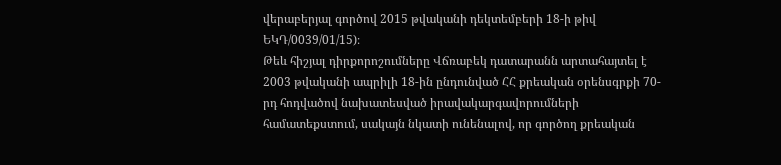վերաբերյալ գործով 2015 թվականի դեկտեմբերի 18-ի թիվ ԵԿԴ/0039/01/15)։
Թեև հիշյալ դիրքորոշումները Վճռաբեկ դատարանն արտահայտել է 2003 թվականի ապրիլի 18-ին ընդունված ՀՀ քրեական օրենսգրքի 70-րդ հոդվածով նախատեսված իրավակարգավորումների համատեքստում, սակայն նկատի ունենալով, որ գործող քրեական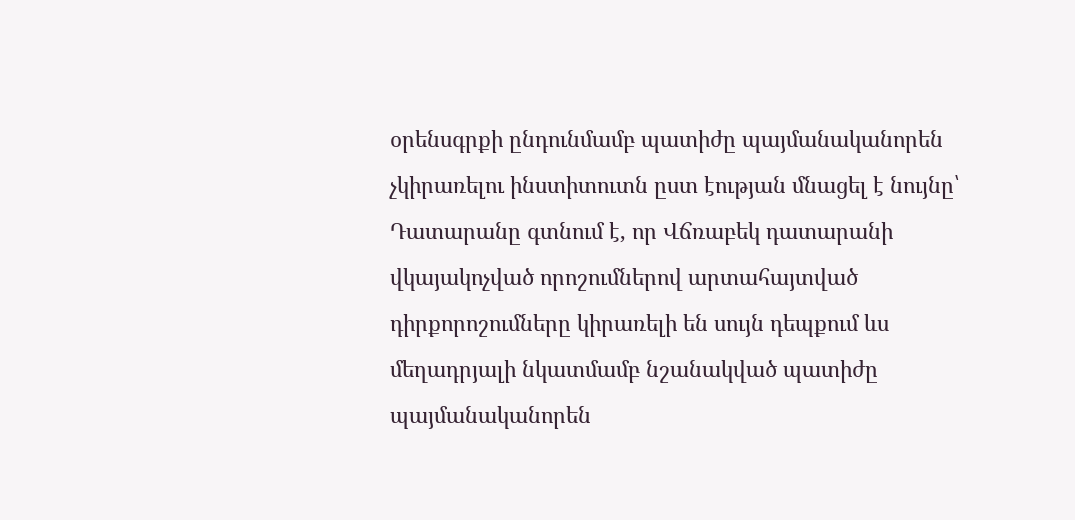օրենսգրքի ընդունմամբ պատիժը պայմանականորեն չկիրառելու ինստիտուտն ըստ էության մնացել է նույնը՝ Դատարանը գտնում է, որ Վճռաբեկ դատարանի վկայակոչված որոշումներով արտահայտված դիրքորոշումները կիրառելի են սույն դեպքում ևս մեղադրյալի նկատմամբ նշանակված պատիժը պայմանականորեն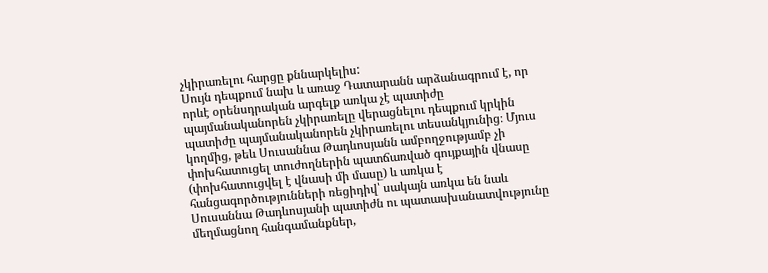չկիրառելու հարցը քննարկելիս:
Սույն դեպքում նախ և առաջ Դատարանն արձանագրում է, որ որևէ օրենսդրական արգելք առկա չէ պատիժը պայմանականորեն չկիրառելը վերացնելու դեպքում կրկին պատիժը պայմանականորեն չկիրառելու տեսանկյունից։ Մյուս կողմից, թեև Սուսաննա Թադևոսյանն ամբողջությամբ չի փոխհատուցել տուժողներին պատճառված գույքային վնասը (փոխհատուցվել է վնասի մի մասը) և առկա է հանցագործությունների ռեցիդիվ՝ սակայն առկա են նաև Սուսաննա Թադևոսյանի պատիժն ու պատասխանատվությունը մեղմացնող հանգամանքներ,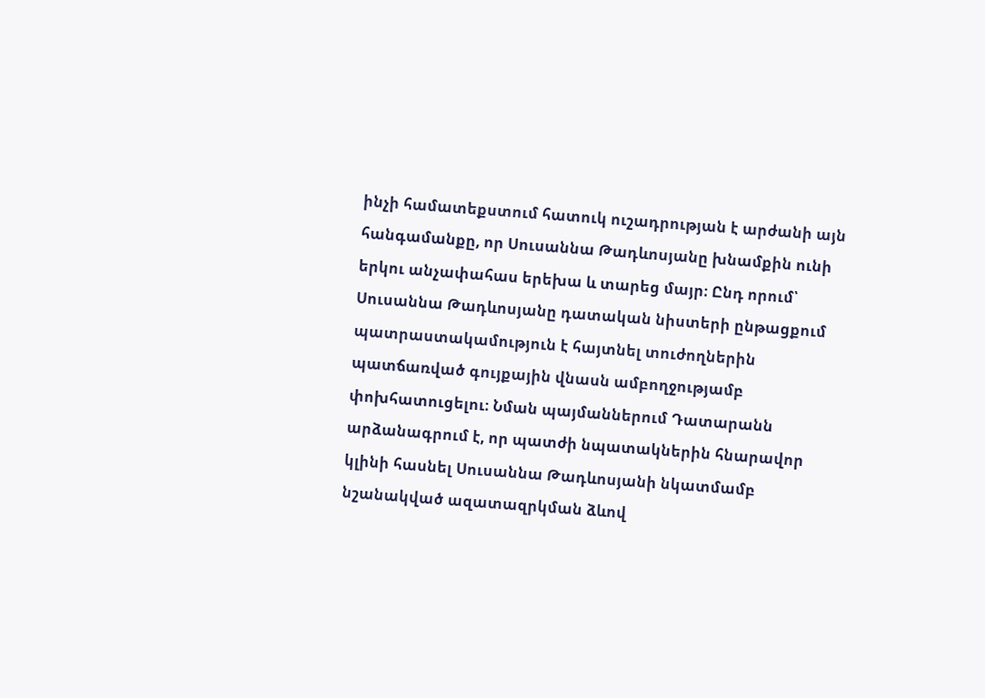ինչի համատեքստում հատուկ ուշադրության է արժանի այն հանգամանքը, որ Սուսաննա Թադևոսյանը խնամքին ունի երկու անչափահաս երեխա և տարեց մայր։ Ընդ որում՝ Սուսաննա Թադևոսյանը դատական նիստերի ընթացքում պատրաստակամություն է հայտնել տուժողներին պատճառված գույքային վնասն ամբողջությամբ փոխհատուցելու։ Նման պայմաններում Դատարանն արձանագրում է, որ պատժի նպատակներին հնարավոր կլինի հասնել Սուսաննա Թադևոսյանի նկատմամբ նշանակված ազատազրկման ձևով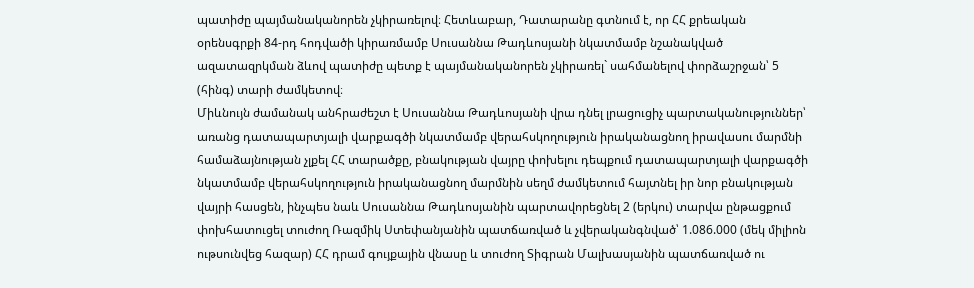պատիժը պայմանականորեն չկիրառելով։ Հետևաբար, Դատարանը գտնում է, որ ՀՀ քրեական օրենսգրքի 84-րդ հոդվածի կիրառմամբ Սուսաննա Թադևոսյանի նկատմամբ նշանակված ազատազրկման ձևով պատիժը պետք է պայմանականորեն չկիրառել` սահմանելով փորձաշրջան՝ 5 (հինգ) տարի ժամկետով։
Միևնույն ժամանակ անհրաժեշտ է Սուսաննա Թադևոսյանի վրա դնել լրացուցիչ պարտականություններ՝ առանց դատապարտյալի վարքագծի նկատմամբ վերահսկողություն իրականացնող իրավասու մարմնի համաձայնության չլքել ՀՀ տարածքը, բնակության վայրը փոխելու դեպքում դատապարտյալի վարքագծի նկատմամբ վերահսկողություն իրականացնող մարմնին սեղմ ժամկետում հայտնել իր նոր բնակության վայրի հասցեն, ինչպես նաև Սուսաննա Թադևոսյանին պարտավորեցնել 2 (երկու) տարվա ընթացքում փոխհատուցել տուժող Ռազմիկ Ստեփանյանին պատճառված և չվերականգնված՝ 1.086.000 (մեկ միլիոն ութսունվեց հազար) ՀՀ դրամ գույքային վնասը և տուժող Տիգրան Մալխասյանին պատճառված ու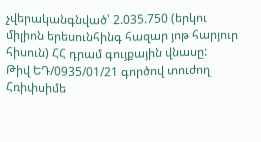չվերականգնված՝ 2.035.750 (երկու միլիոն երեսունհինգ հազար յոթ հարյուր հիսուն) ՀՀ դրամ գույքային վնասը:
Թիվ ԵԴ/0935/01/21 գործով տուժող Հռիփսիմե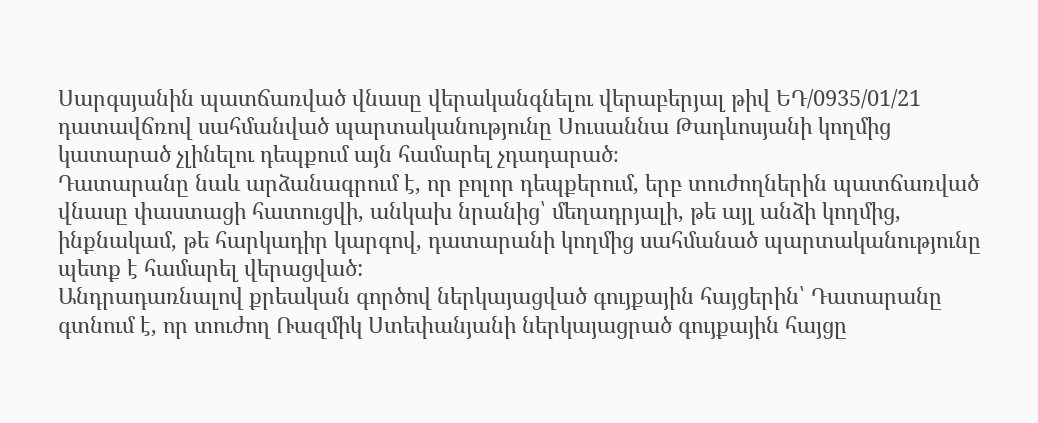Սարգսյանին պատճառված վնասը վերականգնելու վերաբերյալ թիվ ԵԴ/0935/01/21 դատավճռով սահմանված պարտականությունը Սուսաննա Թադևոսյանի կողմից կատարած չլինելու դեպքում այն համարել չդադարած։
Դատարանը նաև արձանագրում է, որ բոլոր դեպքերում, երբ տուժողներին պատճառված վնասը փաստացի հատուցվի, անկախ նրանից՝ մեղադրյալի, թե այլ անձի կողմից, ինքնակամ, թե հարկադիր կարգով, դատարանի կողմից սահմանած պարտականությունը պետք է համարել վերացված:
Անդրադառնալով քրեական գործով ներկայացված գույքային հայցերին՝ Դատարանը գտնում է, որ տուժող Ռազմիկ Ստեփանյանի ներկայացրած գույքային հայցը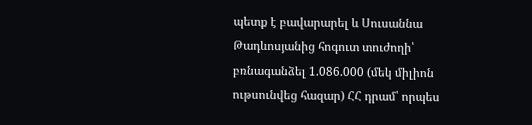պետք է բավարարել և Սուսաննա Թադևոսյանից հոգուտ տուժողի՝ բռնագանձել 1.086.000 (մեկ միլիոն ութսունվեց հազար) ՀՀ դրամ՝ որպես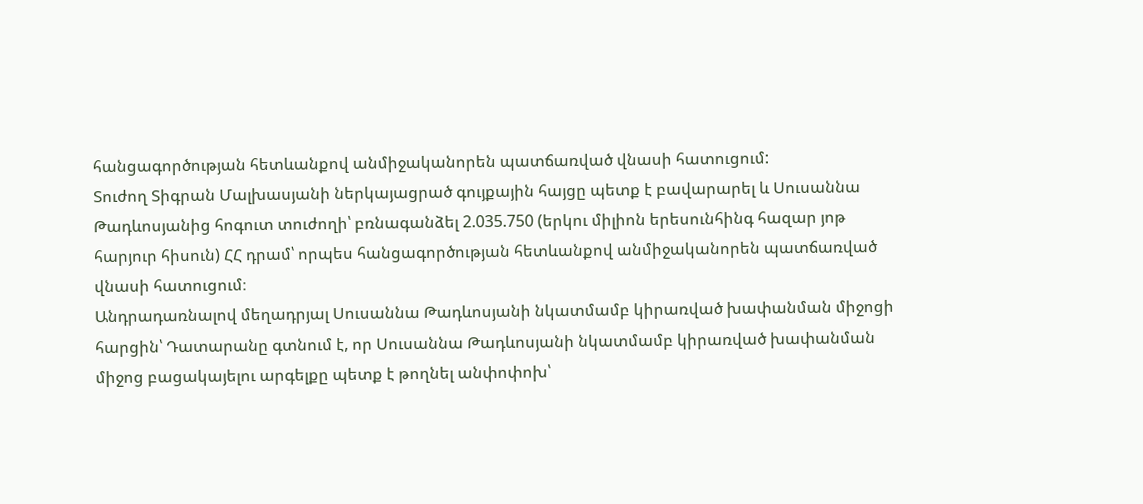հանցագործության հետևանքով անմիջականորեն պատճառված վնասի հատուցում:
Տուժող Տիգրան Մալխասյանի ներկայացրած գույքային հայցը պետք է բավարարել և Սուսաննա Թադևոսյանից հոգուտ տուժողի՝ բռնագանձել 2.035.750 (երկու միլիոն երեսունհինգ հազար յոթ հարյուր հիսուն) ՀՀ դրամ՝ որպես հանցագործության հետևանքով անմիջականորեն պատճառված վնասի հատուցում։
Անդրադառնալով մեղադրյալ Սուսաննա Թադևոսյանի նկատմամբ կիրառված խափանման միջոցի հարցին՝ Դատարանը գտնում է, որ Սուսաննա Թադևոսյանի նկատմամբ կիրառված խափանման միջոց բացակայելու արգելքը պետք է թողնել անփոփոխ՝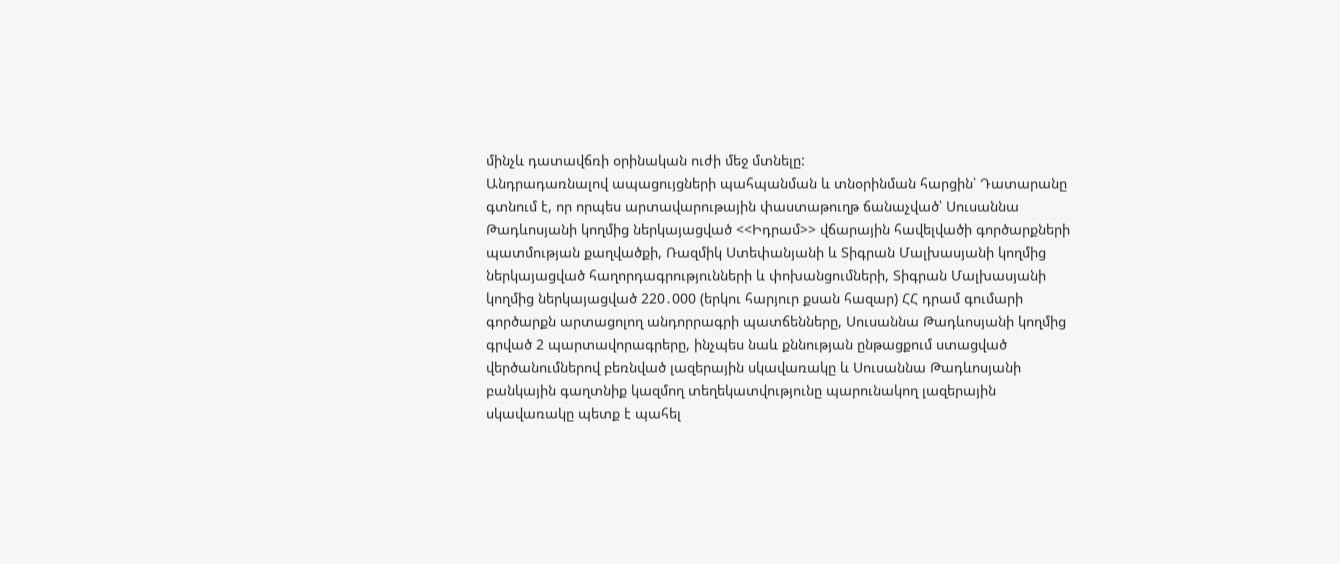մինչև դատավճռի օրինական ուժի մեջ մտնելը:
Անդրադառնալով ապացույցների պահպանման և տնօրինման հարցին՝ Դատարանը գտնում է, որ որպես արտավարութային փաստաթուղթ ճանաչված՝ Սուսաննա Թադևոսյանի կողմից ներկայացված <<Իդրամ>> վճարային հավելվածի գործարքների պատմության քաղվածքի, Ռազմիկ Ստեփանյանի և Տիգրան Մալխասյանի կողմից ներկայացված հաղորդագրությունների և փոխանցումների, Տիգրան Մալխասյանի կողմից ներկայացված 220․000 (երկու հարյուր քսան հազար) ՀՀ դրամ գումարի գործարքն արտացոլող անդորրագրի պատճենները, Սուսաննա Թադևոսյանի կողմից գրված 2 պարտավորագրերը, ինչպես նաև քննության ընթացքում ստացված վերծանումներով բեռնված լազերային սկավառակը և Սուսաննա Թադևոսյանի բանկային գաղտնիք կազմող տեղեկատվությունը պարունակող լազերային սկավառակը պետք է պահել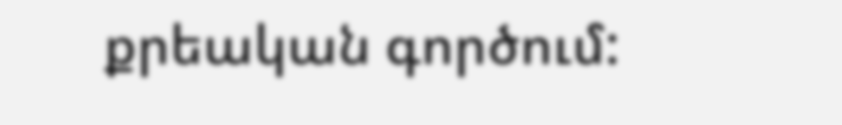քրեական գործում: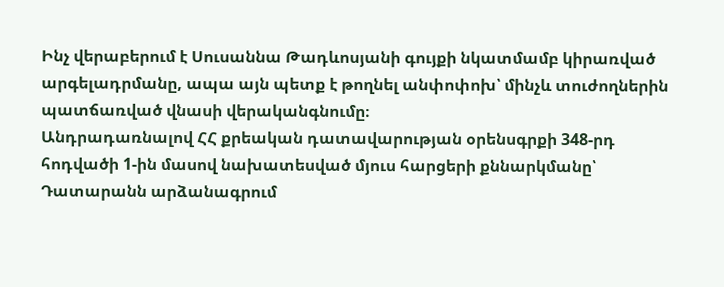Ինչ վերաբերում է Սուսաննա Թադևոսյանի գույքի նկատմամբ կիրառված արգելադրմանը, ապա այն պետք է թողնել անփոփոխ՝ մինչև տուժողներին պատճառված վնասի վերականգնումը։
Անդրադառնալով ՀՀ քրեական դատավարության օրենսգրքի 348-րդ հոդվածի 1-ին մասով նախատեսված մյուս հարցերի քննարկմանը՝ Դատարանն արձանագրում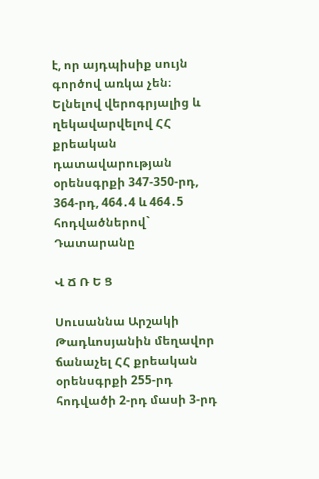է, որ այդպիսիք սույն գործով առկա չեն։
Ելնելով վերոգրյալից և ղեկավարվելով ՀՀ քրեական դատավարության օրենսգրքի 347-350-րդ, 364-րդ, 464․4 և 464․5 հոդվածներով` Դատարանը

Վ Ճ Ռ Ե Ց

Սուսաննա Արշակի Թադևոսյանին մեղավոր ճանաչել ՀՀ քրեական օրենսգրքի 255-րդ հոդվածի 2-րդ մասի 3-րդ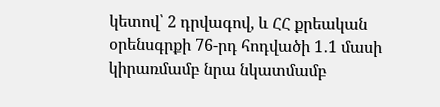կետով՝ 2 դրվագով, և ՀՀ քրեական օրենսգրքի 76-րդ հոդվածի 1․1 մասի կիրառմամբ նրա նկատմամբ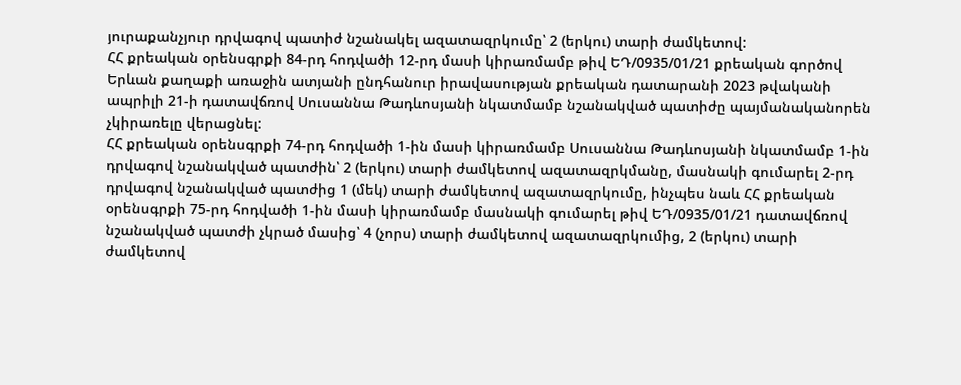յուրաքանչյուր դրվագով պատիժ նշանակել ազատազրկումը՝ 2 (երկու) տարի ժամկետով:
ՀՀ քրեական օրենսգրքի 84-րդ հոդվածի 12-րդ մասի կիրառմամբ թիվ ԵԴ/0935/01/21 քրեական գործով Երևան քաղաքի առաջին ատյանի ընդհանուր իրավասության քրեական դատարանի 2023 թվականի ապրիլի 21-ի դատավճռով Սուսաննա Թադևոսյանի նկատմամբ նշանակված պատիժը պայմանականորեն չկիրառելը վերացնել:
ՀՀ քրեական օրենսգրքի 74-րդ հոդվածի 1-ին մասի կիրառմամբ Սուսաննա Թադևոսյանի նկատմամբ 1-ին դրվագով նշանակված պատժին՝ 2 (երկու) տարի ժամկետով ազատազրկմանը, մասնակի գումարել 2-րդ դրվագով նշանակված պատժից 1 (մեկ) տարի ժամկետով ազատազրկումը, ինչպես նաև ՀՀ քրեական օրենսգրքի 75-րդ հոդվածի 1-ին մասի կիրառմամբ մասնակի գումարել թիվ ԵԴ/0935/01/21 դատավճռով նշանակված պատժի չկրած մասից՝ 4 (չորս) տարի ժամկետով ազատազրկումից, 2 (երկու) տարի ժամկետով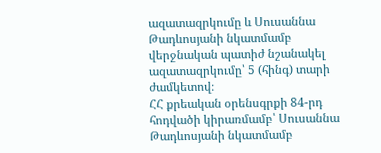ազատազրկումը և Սուսաննա Թադևոսյանի նկատմամբ վերջնական պատիժ նշանակել ազատազրկումը՝ 5 (հինգ) տարի ժամկետով։
ՀՀ քրեական օրենսգրքի 84-րդ հոդվածի կիրառմամբ՝ Սուսաննա Թադևոսյանի նկատմամբ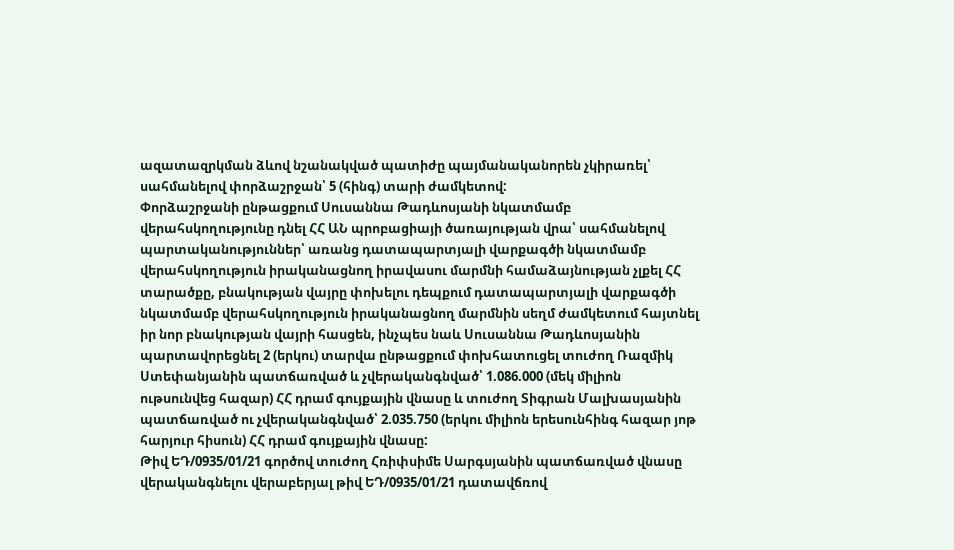ազատազրկման ձևով նշանակված պատիժը պայմանականորեն չկիրառել՝ սահմանելով փորձաշրջան՝ 5 (հինգ) տարի ժամկետով:
Փորձաշրջանի ընթացքում Սուսաննա Թադևոսյանի նկատմամբ վերահսկողությունը դնել ՀՀ ԱՆ պրոբացիայի ծառայության վրա՝ սահմանելով պարտականություններ՝ առանց դատապարտյալի վարքագծի նկատմամբ վերահսկողություն իրականացնող իրավասու մարմնի համաձայնության չլքել ՀՀ տարածքը, բնակության վայրը փոխելու դեպքում դատապարտյալի վարքագծի նկատմամբ վերահսկողություն իրականացնող մարմնին սեղմ ժամկետում հայտնել իր նոր բնակության վայրի հասցեն, ինչպես նաև Սուսաննա Թադևոսյանին պարտավորեցնել 2 (երկու) տարվա ընթացքում փոխհատուցել տուժող Ռազմիկ Ստեփանյանին պատճառված և չվերականգնված՝ 1.086.000 (մեկ միլիոն ութսունվեց հազար) ՀՀ դրամ գույքային վնասը և տուժող Տիգրան Մալխասյանին պատճառված ու չվերականգնված՝ 2.035.750 (երկու միլիոն երեսունհինգ հազար յոթ հարյուր հիսուն) ՀՀ դրամ գույքային վնասը:
Թիվ ԵԴ/0935/01/21 գործով տուժող Հռիփսիմե Սարգսյանին պատճառված վնասը վերականգնելու վերաբերյալ թիվ ԵԴ/0935/01/21 դատավճռով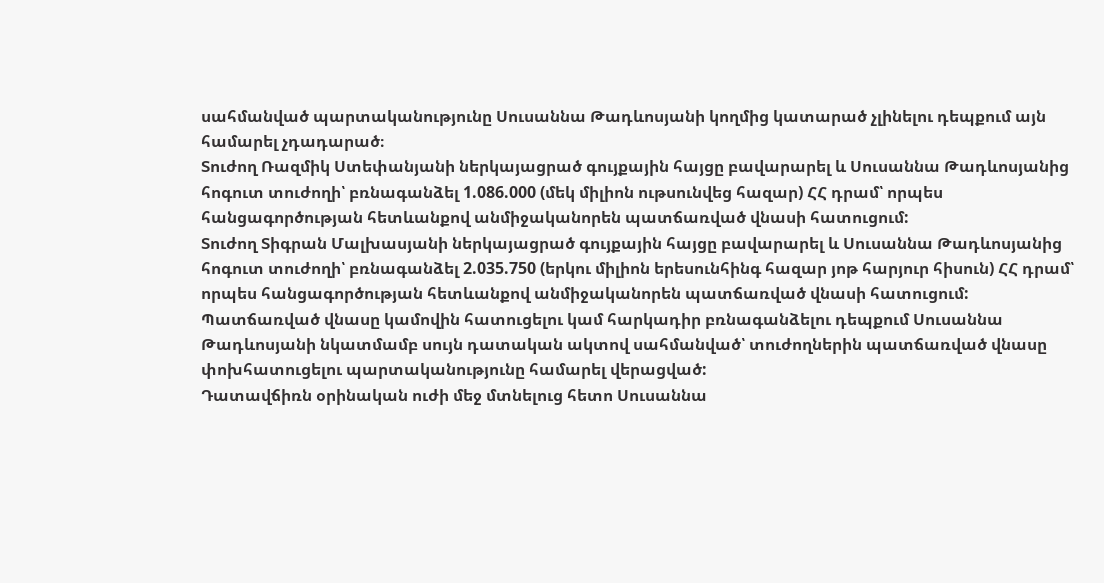սահմանված պարտականությունը Սուսաննա Թադևոսյանի կողմից կատարած չլինելու դեպքում այն համարել չդադարած։
Տուժող Ռազմիկ Ստեփանյանի ներկայացրած գույքային հայցը բավարարել և Սուսաննա Թադևոսյանից հոգուտ տուժողի՝ բռնագանձել 1.086.000 (մեկ միլիոն ութսունվեց հազար) ՀՀ դրամ՝ որպես հանցագործության հետևանքով անմիջականորեն պատճառված վնասի հատուցում:
Տուժող Տիգրան Մալխասյանի ներկայացրած գույքային հայցը բավարարել և Սուսաննա Թադևոսյանից հոգուտ տուժողի՝ բռնագանձել 2.035.750 (երկու միլիոն երեսունհինգ հազար յոթ հարյուր հիսուն) ՀՀ դրամ՝ որպես հանցագործության հետևանքով անմիջականորեն պատճառված վնասի հատուցում:
Պատճառված վնասը կամովին հատուցելու կամ հարկադիր բռնագանձելու դեպքում Սուսաննա Թադևոսյանի նկատմամբ սույն դատական ակտով սահմանված՝ տուժողներին պատճառված վնասը փոխհատուցելու պարտականությունը համարել վերացված:
Դատավճիռն օրինական ուժի մեջ մտնելուց հետո Սուսաննա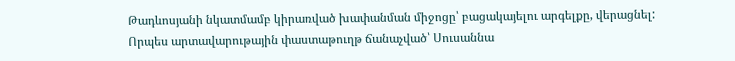Թադևոսյանի նկատմամբ կիրառված խափանման միջոցը՝ բացակայելու արգելքը, վերացնել:
Որպես արտավարութային փաստաթուղթ ճանաչված՝ Սուսաննա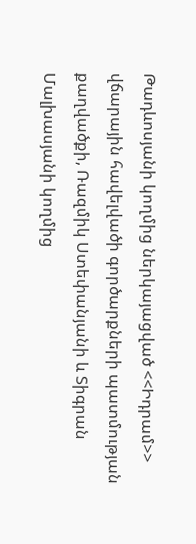Թադևոսյանի կողմից ներկայացված <<Իդրամ>> վճարային հավելվածի գործարքների պատմության քաղվածքի, Ռազմիկ Ստեփանյանի և Տիգրան Մալխասյանի կողմից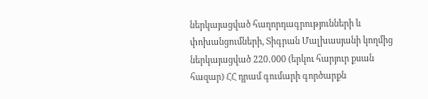ներկայացված հաղորդագրությունների և փոխանցումների, Տիգրան Մալխասյանի կողմից ներկայացված 220․000 (երկու հարյուր քսան հազար) ՀՀ դրամ գումարի գործարքն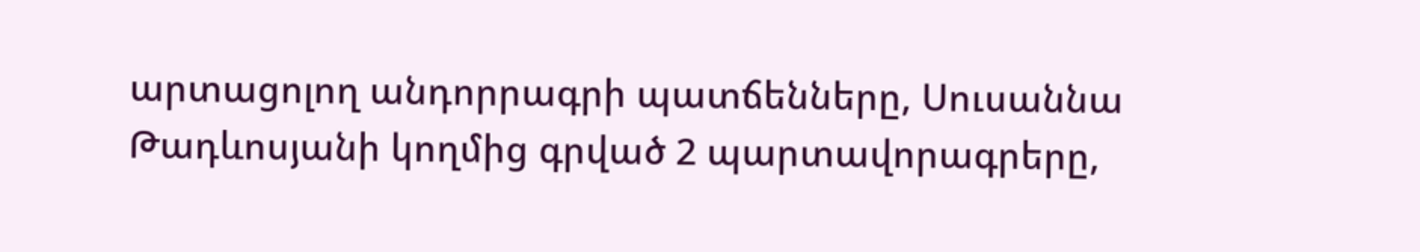արտացոլող անդորրագրի պատճենները, Սուսաննա Թադևոսյանի կողմից գրված 2 պարտավորագրերը,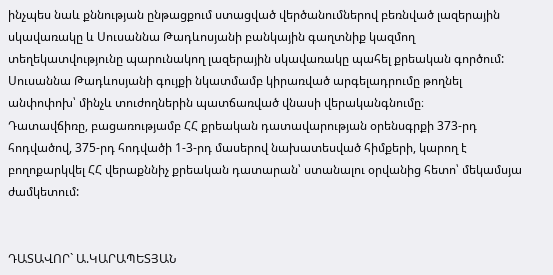ինչպես նաև քննության ընթացքում ստացված վերծանումներով բեռնված լազերային սկավառակը և Սուսաննա Թադևոսյանի բանկային գաղտնիք կազմող տեղեկատվությունը պարունակող լազերային սկավառակը պահել քրեական գործում:
Սուսաննա Թադևոսյանի գույքի նկատմամբ կիրառված արգելադրումը թողնել անփոփոխ՝ մինչև տուժողներին պատճառված վնասի վերականգնումը։
Դատավճիռը, բացառությամբ ՀՀ քրեական դատավարության օրենսգրքի 373-րդ հոդվածով, 375-րդ հոդվածի 1-3-րդ մասերով նախատեսված հիմքերի, կարող է բողոքարկվել ՀՀ վերաքննիչ քրեական դատարան՝ ստանալու օրվանից հետո՝ մեկամսյա ժամկետում:


ԴԱՏԱՎՈՐ` Ա.ԿԱՐԱՊԵՏՅԱՆ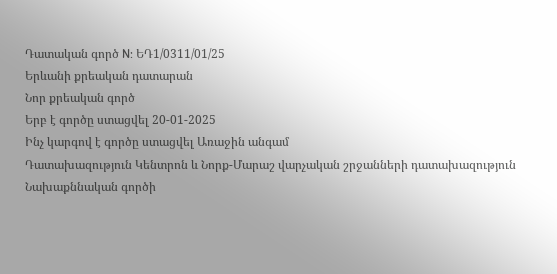Դատական գործ N: ԵԴ1/0311/01/25
Երևանի քրեական դատարան
Նոր քրեական գործ
Երբ է գործը ստացվել 20-01-2025
Ինչ կարգով է գործը ստացվել Առաջին անգամ
Դատախազություն Կենտրոն և Նորք-Մարաշ վարչական շրջանների դատախազություն
Նախաքննական գործի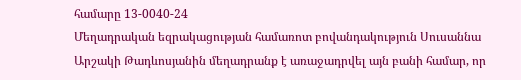համարը 13-0040-24
Մեղադրական եզրակացության համառոտ բովանդակություն Սուսաննա Արշակի Թադևոսյանին մեղադրանք է առաջադրվել այն բանի համար, որ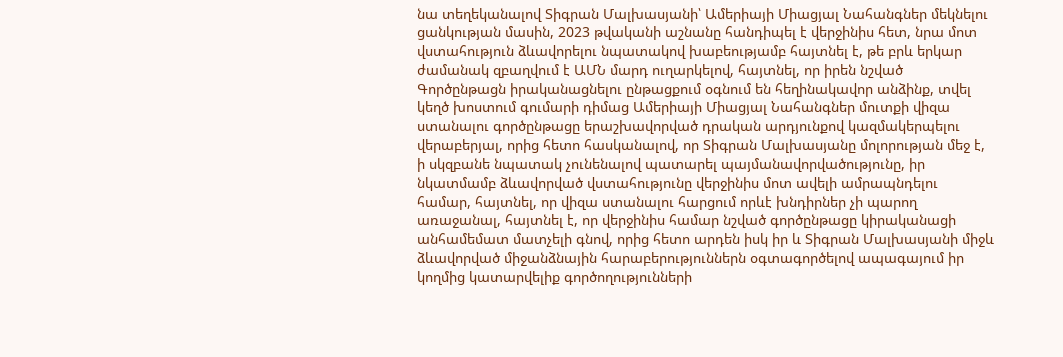նա տեղեկանալով Տիգրան Մալխասյանի՝ Ամերիայի Միացյալ Նահանգներ մեկնելու ցանկության մասին, 2023 թվականի աշնանը հանդիպել է վերջինիս հետ, նրա մոտ վստահություն ձևավորելու նպատակով խաբեությամբ հայտնել է, թե բրև երկար ժամանակ զբաղվում է ԱՄՆ մարդ ուղարկելով, հայտնել, որ իրեն նշված Գործընթացն իրականացնելու ընթացքում օգնում են հեղինակավոր անձինք, տվել կեղծ խոստում գումարի դիմաց Ամերիայի Միացյալ Նահանգներ մուտքի վիզա ստանալու գործընթացը երաշխավորված դրական արդյունքով կազմակերպելու վերաբերյալ, որից հետո հասկանալով, որ Տիգրան Մալխասյանը մոլորության մեջ է, ի սկզբանե նպատակ չունենալով պատարել պայմանավորվածությունը, իր նկատմամբ ձևավորված վստահությունը վերջինիս մոտ ավելի ամրապնդելու համար, հայտնել, որ վիզա ստանալու հարցում որևէ խնդիրներ չի պարող առաջանալ, հայտնել է, որ վերջինիս համար նշված գործընթացը կիրականացի անհամեմատ մատչելի գնով, որից հետո արդեն իսկ իր և Տիգրան Մալխասյանի միջև ձևավորված միջանձնային հարաբերություններն օգտագործելով ապագայում իր կողմից կատարվելիք գործողությունների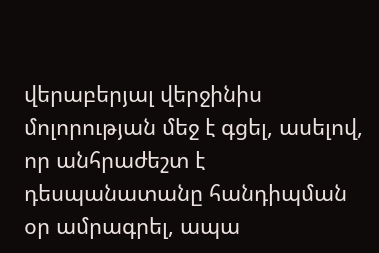վերաբերյալ վերջինիս մոլորության մեջ է գցել, ասելով, որ անհրաժեշտ է դեսպանատանը հանդիպման օր ամրագրել, ապա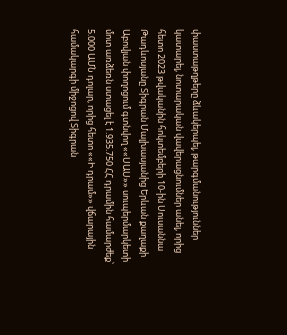փաստաթղթերը ձևակերպել, թարգմանություններ կատարել, նոտարական վավերացնումներ անել, որից հետո 2023 թվականին հոկտեմբերի 10-ին Սուսաննա Թադևոսյանը Տիգրան Մալխասյանից Երևան քաղաքի Աբովյան փողոցում գտնվող ««ՍԱՍ»» սուպերմարկետի մոտ առձեռն ստացել է 1.935.750 ՀՀ դրամին համարժեք՝ 5.000 ԱՄՆ դոլար, որից հետո ««Ի դրամ»» վճարային համակարգի միջոցով Տիգրան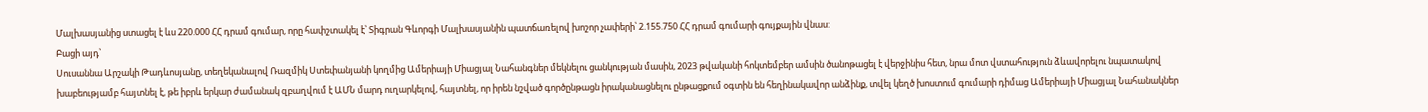Մալխասյանից ստացել է ևս 220.000 ՀՀ դրամ գումար, որը հափշտակել է՝ Տիգրան Գևորգի Մալխասյանին պատճառելով խոշոր չափերի՝ 2.155.750 ՀՀ դրամ գումարի գույքային վնաս:
Բացի այդ՝
Սուսաննա Արշակի Թադևոսյանը, տեղեկանալով Ռազմիկ Ստեփանյանի կողմից Ամերիայի Միացյալ Նահանգներ մեկնելու ցանկության մասին, 2023 թվականի հոկտեմբեր ամսին ծանոթացել է վերջինիս հետ, նրա մոտ վստահություն ձևավորելու նպատակով խաբեությամբ հայտնել է, թե իբրև երկար ժամանակ զբաղվում է ԱՄՆ մարդ ուղարկելով, հայտնել, որ իրեն նշված գործընթացն իրականացնելու ընթացքում օգտին են հեղինակավոր անձինք, տվել կեղծ խոստում գումարի դիմաց Ամերիայի Միացյալ Նահանակներ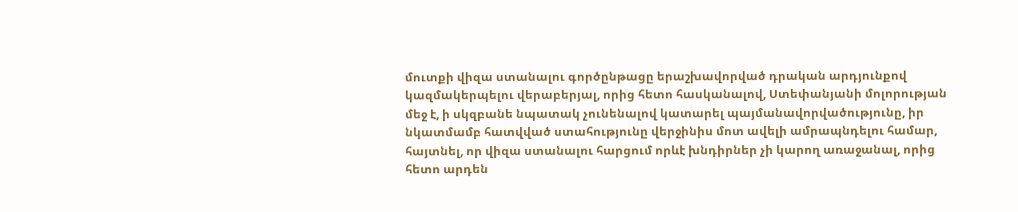մուտքի վիզա ստանալու գործընթացը երաշխավորված դրական արդյունքով կազմակերպելու վերաբերյալ, որից հետո հասկանալով, Ստեփանյանի մոլորության մեջ է, ի սկզբանե նպատակ չունենալով կատարել պայմանավորվածությունը, իր նկատմամբ հատվված ստահությունը վերջինիս մոտ ավելի ամրապնդելու համար, հայտնել, որ վիզա ստանալու հարցում որևէ խնդիրներ չի կարող առաջանալ, որից հետո արդեն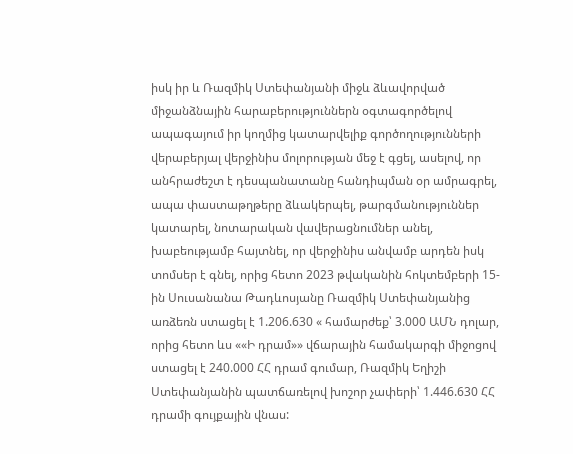իսկ իր և Ռազմիկ Ստեփանյանի միջև ձևավորված միջանձնային հարաբերություններն օգտագործելով ապագայում իր կողմից կատարվելիք գործողությունների վերաբերյալ վերջինիս մոլորության մեջ է գցել, ասելով, որ անհրաժեշտ է դեսպանատանը հանդիպման օր ամրագրել, ապա փաստաթղթերը ձևակերպել, թարգմանություններ կատարել, նոտարական վավերացնումներ անել, խաբեությամբ հայտնել, որ վերջինիս անվամբ արդեն իսկ տոմսեր է գնել, որից հետո 2023 թվականին հոկտեմբերի 15- ին Սուսանանա Թադևոսյանը Ռազմիկ Ստեփանյանից առձեռն ստացել է 1.206.630 « համարժեք՝ 3.000 ԱՄՆ դոլար, որից հետո ևս ««Ի դրամ»» վճարային համակարգի միջոցով ստացել է 240.000 ՀՀ դրամ գումար, Ռազմիկ Եղիշի Ստեփանյանին պատճառելով խոշոր չափերի՝ 1.446.630 ՀՀ դրամի գույքային վնաս: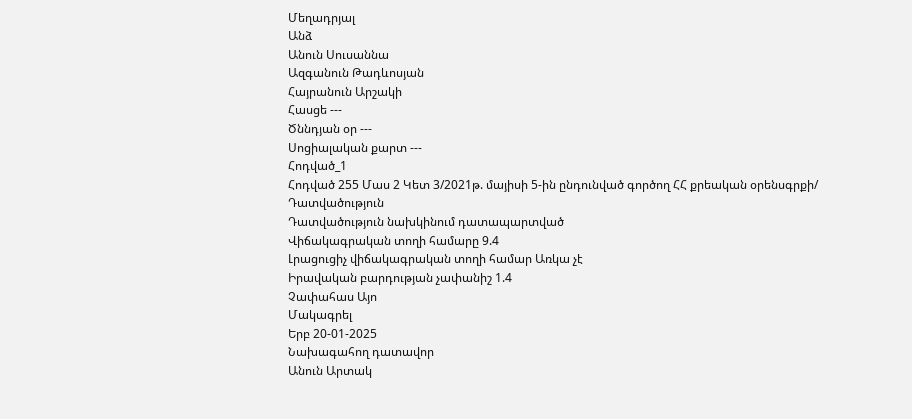Մեղադրյալ
Անձ
Անուն Սուսաննա
Ազգանուն Թադևոսյան
Հայրանուն Արշակի
Հասցե ---
Ծննդյան օր ---
Սոցիալական քարտ ---
Հոդված_1
Հոդված 255 Մաս 2 Կետ 3/2021թ. մայիսի 5-ին ընդունված գործող ՀՀ քրեական օրենսգրքի/
Դատվածություն
Դատվածություն նախկինում դատապարտված
Վիճակագրական տողի համարը 9.4
Լրացուցիչ վիճակագրական տողի համար Առկա չէ
Իրավական բարդության չափանիշ 1.4
Չափահաս Այո
Մակագրել
Երբ 20-01-2025
Նախագահող դատավոր
Անուն Արտակ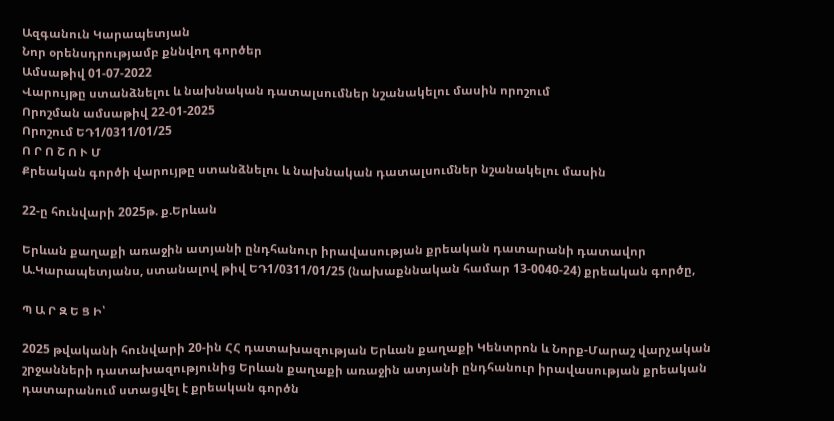Ազգանուն Կարապետյան
Նոր օրենսդրությամբ քննվող գործեր
Ամսաթիվ 01-07-2022
Վարույթը ստանձնելու և նախնական դատալսումներ նշանակելու մասին որոշում
Որոշման ամսաթիվ 22-01-2025
Որոշում ԵԴ1/0311/01/25
Ո Ր Ո Շ Ո Ւ Մ
Քրեական գործի վարույթը ստանձնելու և նախնական դատալսումներ նշանակելու մասին

22-ը հունվարի 2025թ. ք.Երևան

Երևան քաղաքի առաջին ատյանի ընդհանուր իրավասության քրեական դատարանի դատավոր Ա.Կարապետյանս, ստանալով թիվ ԵԴ1/0311/01/25 (նախաքննական համար 13-0040-24) քրեական գործը,

Պ Ա Ր Զ Ե Ց Ի՝

2025 թվականի հունվարի 20-ին ՀՀ դատախազության Երևան քաղաքի Կենտրոն և Նորք-Մարաշ վարչական շրջանների դատախազությունից Երևան քաղաքի առաջին ատյանի ընդհանուր իրավասության քրեական դատարանում ստացվել է քրեական գործն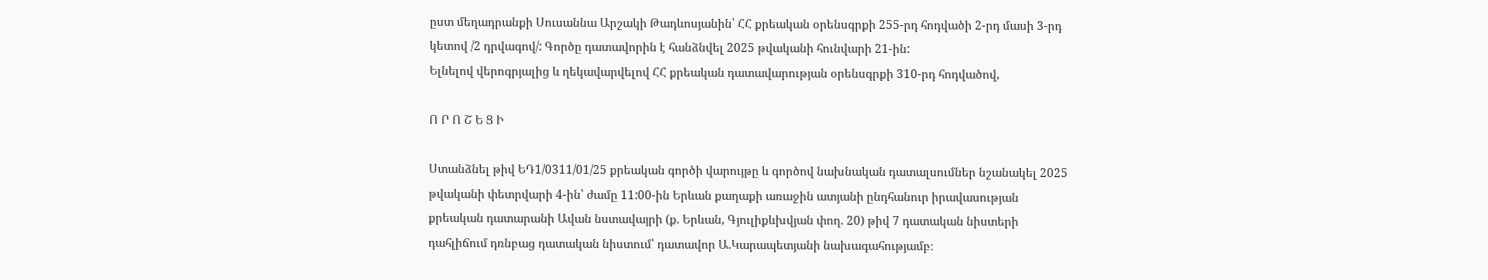ըստ մեղադրանքի Սուսաննա Արշակի Թադևոսյանին՝ ՀՀ քրեական օրենսգրքի 255-րդ հոդվածի 2-րդ մասի 3-րդ կետով /2 դրվագով/: Գործը դատավորին է հանձնվել 2025 թվականի հունվարի 21-ին:
Ելնելով վերոգրյալից և ղեկավարվելով ՀՀ քրեական դատավարության օրենսգրքի 310-րդ հոդվածով,

Ո Ր Ո Շ Ե Ց Ի

Ստանձնել թիվ ԵԴ1/0311/01/25 քրեական գործի վարույթը և գործով նախնական դատալսումներ նշանակել 2025 թվականի փետրվարի 4-ին՝ ժամը 11:00-ին Երևան քաղաքի առաջին ատյանի ընդհանուր իրավասության քրեական դատարանի Ավան նստավայրի (ք. Երևան, Գյուլիքևխվյան փող. 20) թիվ 7 դատական նիստերի դահլիճում դռնբաց դատական նիստում՝ դատավոր Ա.Կարապետյանի նախագահությամբ։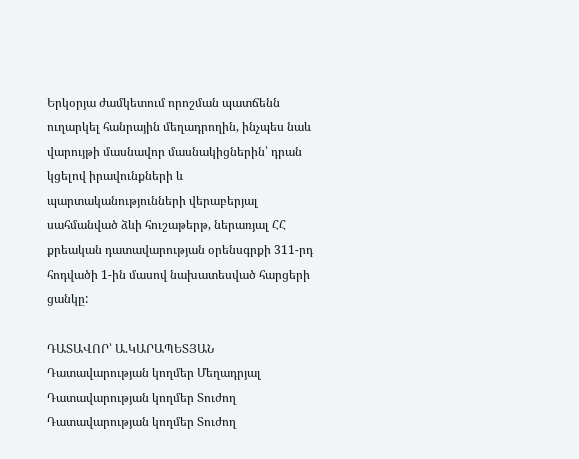Երկօրյա ժամկետում որոշման պատճենն ուղարկել հանրային մեղադրողին, ինչպես նաև վարույթի մասնավոր մասնակիցներին՝ դրան կցելով իրավունքների և պարտականությունների վերաբերյալ սահմանված ձևի հուշաթերթ, ներառյալ ՀՀ քրեական դատավարության օրենսգրքի 311-րդ հոդվածի 1-ին մասով նախատեսված հարցերի ցանկը:

ԴԱՏԱՎՈՐ՝ Ա.ԿԱՐԱՊԵՏՅԱՆ
Դատավարության կողմեր Մեղադրյալ
Դատավարության կողմեր Տուժող
Դատավարության կողմեր Տուժող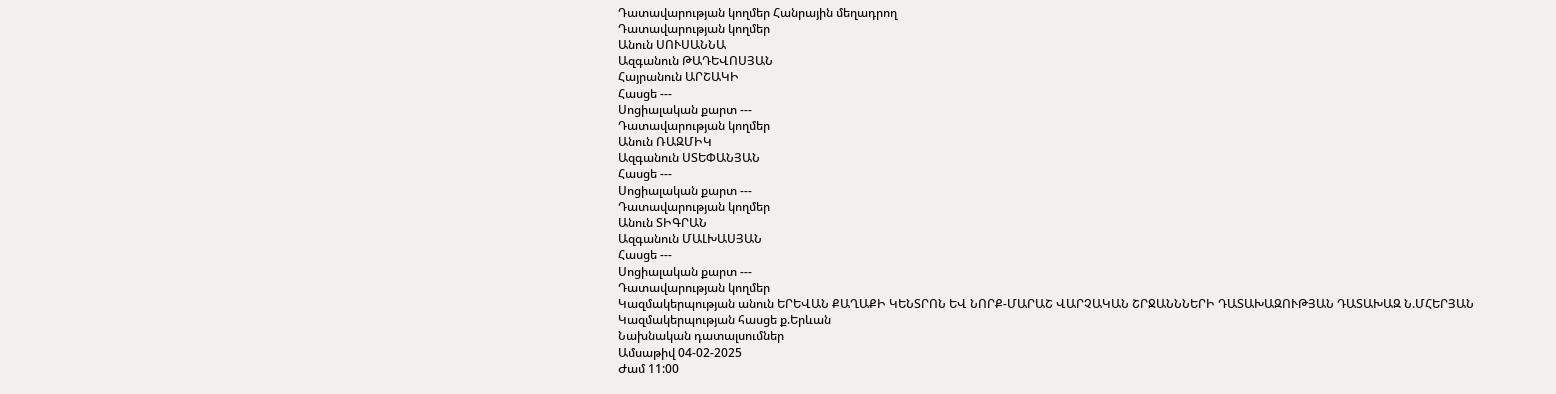Դատավարության կողմեր Հանրային մեղադրող
Դատավարության կողմեր
Անուն ՍՈՒՍԱՆՆԱ
Ազգանուն ԹԱԴԵՎՈՍՅԱՆ
Հայրանուն ԱՐՇԱԿԻ
Հասցե ---
Սոցիալական քարտ ---
Դատավարության կողմեր
Անուն ՌԱԶՄԻԿ
Ազգանուն ՍՏԵՓԱՆՅԱՆ
Հասցե ---
Սոցիալական քարտ ---
Դատավարության կողմեր
Անուն ՏԻԳՐԱՆ
Ազգանուն ՄԱԼԽԱՍՅԱՆ
Հասցե ---
Սոցիալական քարտ ---
Դատավարության կողմեր
Կազմակերպության անուն ԵՐԵՎԱՆ ՔԱՂԱՔԻ ԿԵՆՏՐՈՆ ԵՎ ՆՈՐՔ-ՄԱՐԱՇ ՎԱՐՉԱԿԱՆ ՇՐՋԱՆՆՆԵՐԻ ԴԱՏԱԽԱԶՈՒԹՅԱՆ ԴԱՏԱԽԱԶ Ն.ՄՀԵՐՅԱՆ
Կազմակերպության հասցե ք.Երևան
Նախնական դատալսումներ
Ամսաթիվ 04-02-2025
Ժամ 11:00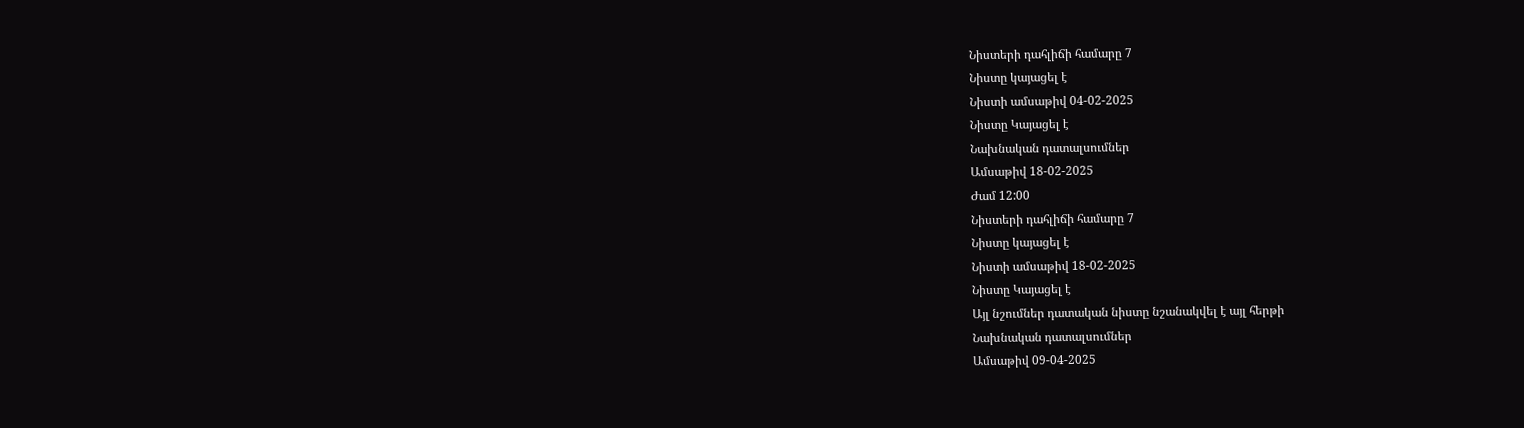Նիստերի դահլիճի համարը 7
Նիստը կայացել է
Նիստի ամսաթիվ 04-02-2025
Նիստը Կայացել է
Նախնական դատալսումներ
Ամսաթիվ 18-02-2025
Ժամ 12:00
Նիստերի դահլիճի համարը 7
Նիստը կայացել է
Նիստի ամսաթիվ 18-02-2025
Նիստը Կայացել է
Այլ նշումներ դատական նիստը նշանակվել է այլ հերթի
Նախնական դատալսումներ
Ամսաթիվ 09-04-2025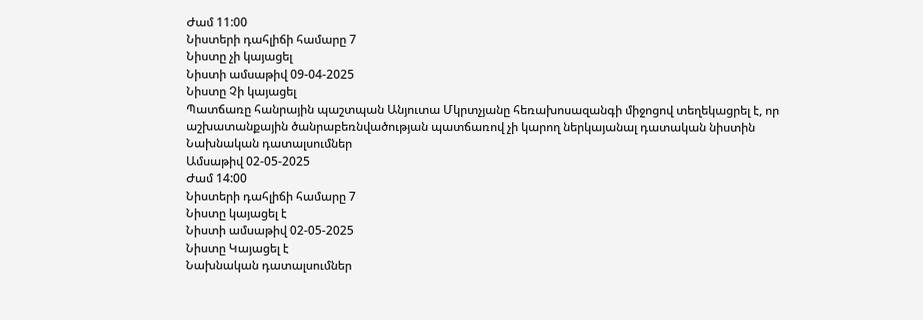Ժամ 11:00
Նիստերի դահլիճի համարը 7
Նիստը չի կայացել
Նիստի ամսաթիվ 09-04-2025
Նիստը Չի կայացել
Պատճառը հանրային պաշտպան Անյուտա Մկրտչյանը հեռախոսազանգի միջոցով տեղեկացրել է, որ աշխատանքային ծանրաբեռնվածության պատճառով չի կարող ներկայանալ դատական նիստին
Նախնական դատալսումներ
Ամսաթիվ 02-05-2025
Ժամ 14:00
Նիստերի դահլիճի համարը 7
Նիստը կայացել է
Նիստի ամսաթիվ 02-05-2025
Նիստը Կայացել է
Նախնական դատալսումներ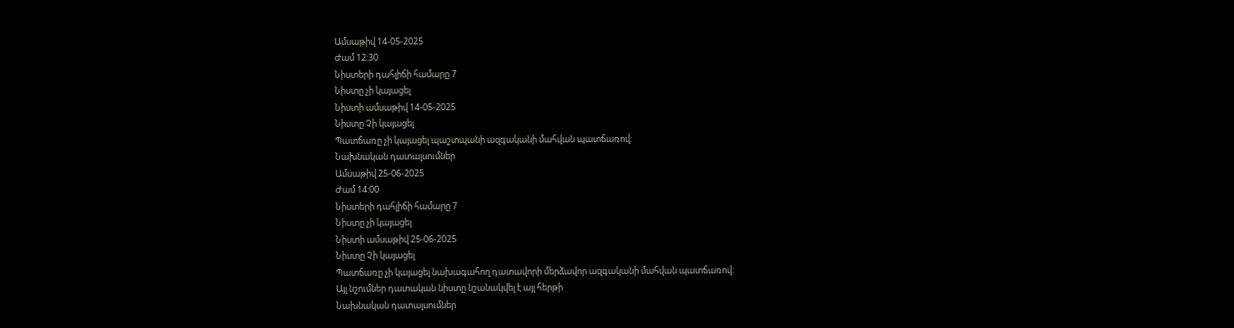Ամսաթիվ 14-05-2025
Ժամ 12:30
Նիստերի դահլիճի համարը 7
Նիստը չի կայացել
Նիստի ամսաթիվ 14-05-2025
Նիստը Չի կայացել
Պատճառը չի կայացել պաշտպանի ազգականի մահվան պատճառով:
Նախնական դատալսումներ
Ամսաթիվ 25-06-2025
Ժամ 14:00
Նիստերի դահլիճի համարը 7
Նիստը չի կայացել
Նիստի ամսաթիվ 25-06-2025
Նիստը Չի կայացել
Պատճառը չի կայացել նախագահող դատավորի մերձավոր ազգականի մահվան պատճառով:
Այլ նշումներ դատական նիստը նշանակվել է այլ հերթի
Նախնական դատալսումներ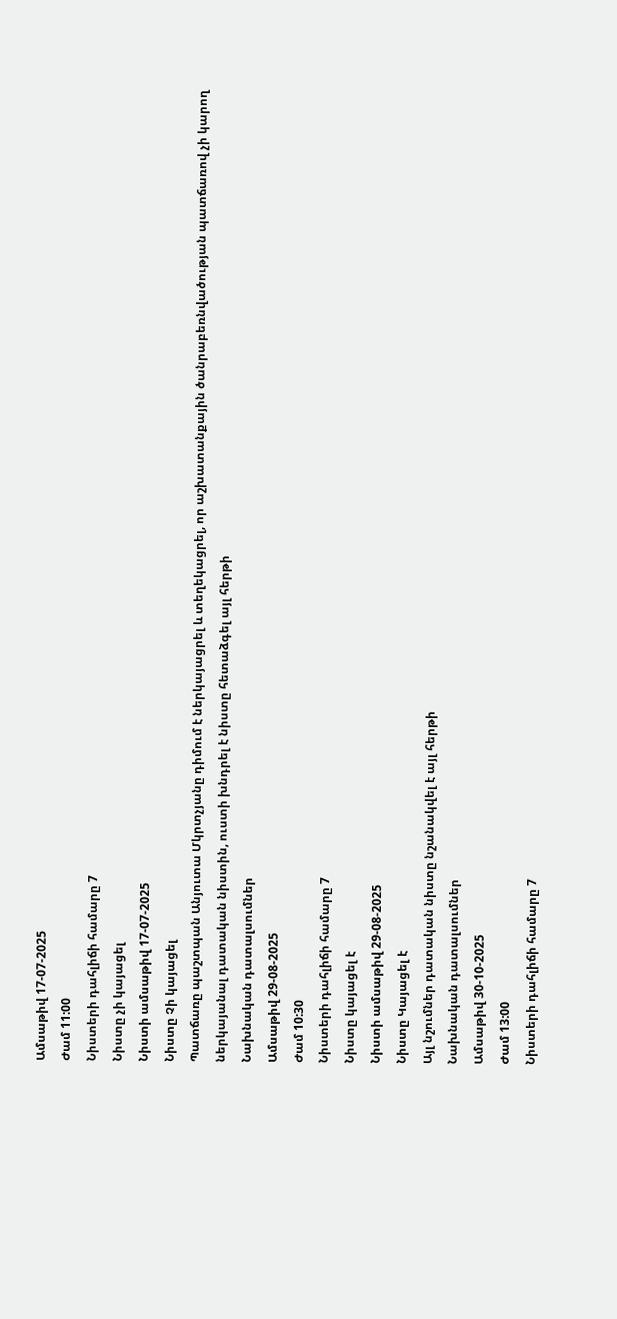Ամսաթիվ 17-07-2025
Ժամ 11:00
Նիստերի դահլիճի համարը 7
Նիստը չի կայացել
Նիստի ամսաթիվ 17-07-2025
Նիստը Չի կայացել
Պատճառը պաշտպան Անյուտա Մկրտչյանը դիմում է ներկայացրել և տեղեկացրել, որ աշխատանքային ծանրաբեռնվածության պատճառով չի կարող ներկայանալ դատական նիստին, ուստի խնդրել է նիստը հետաձգել այլ հերթի
Նախնական դատալսումներ
Ամսաթիվ 29-08-2025
Ժամ 10:30
Նիստերի դահլիճի համարը 7
Նիստը կայացել է
Նիստի ամսաթիվ 29-08-2025
Նիստը Կայացել է
Այլ նշումներ դատական նիստը նշանակվել է այլ հերթի
Նախնական դատալսումներ
Ամսաթիվ 30-10-2025
Ժամ 13:00
Նիստերի դահլիճի համարը 7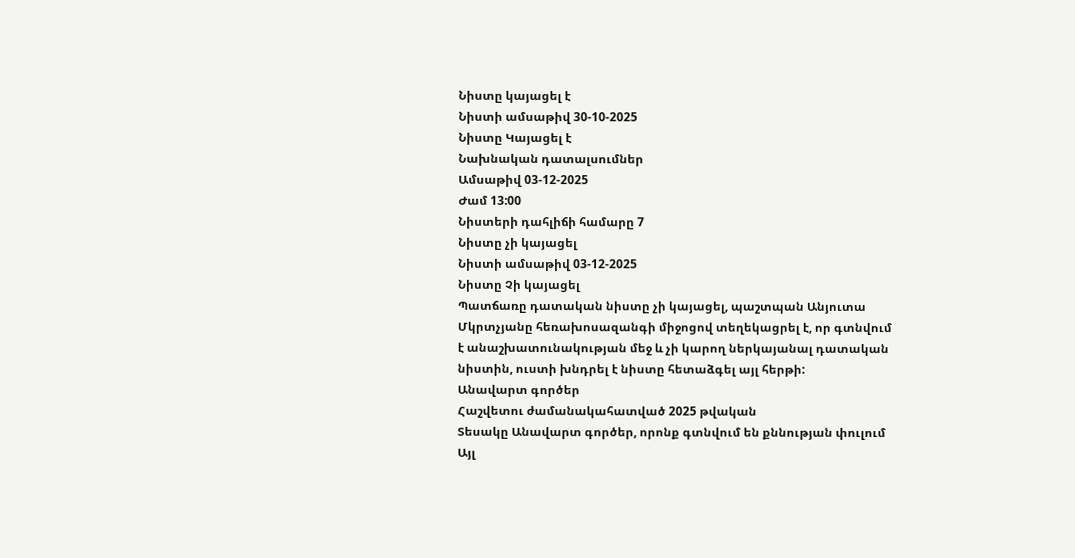Նիստը կայացել է
Նիստի ամսաթիվ 30-10-2025
Նիստը Կայացել է
Նախնական դատալսումներ
Ամսաթիվ 03-12-2025
Ժամ 13:00
Նիստերի դահլիճի համարը 7
Նիստը չի կայացել
Նիստի ամսաթիվ 03-12-2025
Նիստը Չի կայացել
Պատճառը դատական նիստը չի կայացել, պաշտպան Անյուտա Մկրտչյանը հեռախոսազանգի միջոցով տեղեկացրել է, որ գտնվում է անաշխատունակության մեջ և չի կարող ներկայանալ դատական նիստին, ուստի խնդրել է նիստը հետաձգել այլ հերթի:
Անավարտ գործեր
Հաշվետու ժամանակահատված 2025 թվական
Տեսակը Անավարտ գործեր, որոնք գտնվում են քննության փուլում
Այլ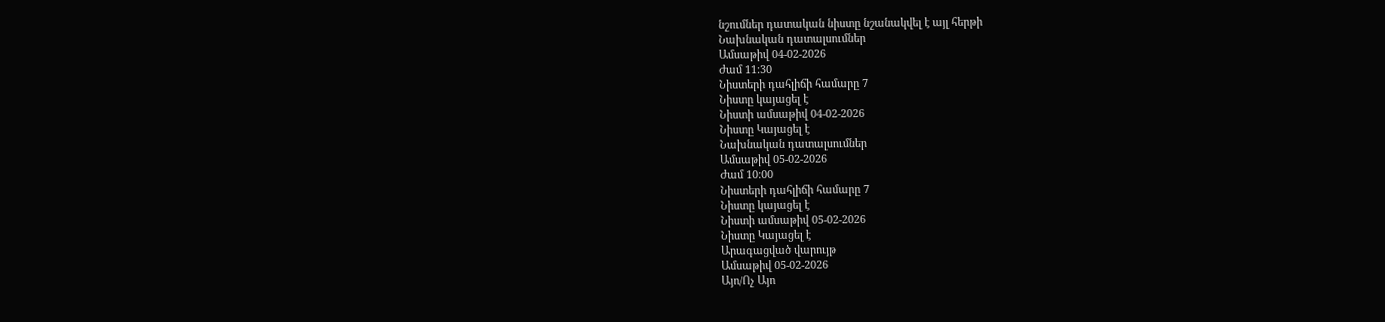նշումներ դատական նիստը նշանակվել է այլ հերթի
Նախնական դատալսումներ
Ամսաթիվ 04-02-2026
Ժամ 11:30
Նիստերի դահլիճի համարը 7
Նիստը կայացել է
Նիստի ամսաթիվ 04-02-2026
Նիստը Կայացել է
Նախնական դատալսումներ
Ամսաթիվ 05-02-2026
Ժամ 10:00
Նիստերի դահլիճի համարը 7
Նիստը կայացել է
Նիստի ամսաթիվ 05-02-2026
Նիստը Կայացել է
Արագացված վարույթ
Ամսաթիվ 05-02-2026
Այո/Ոչ Այո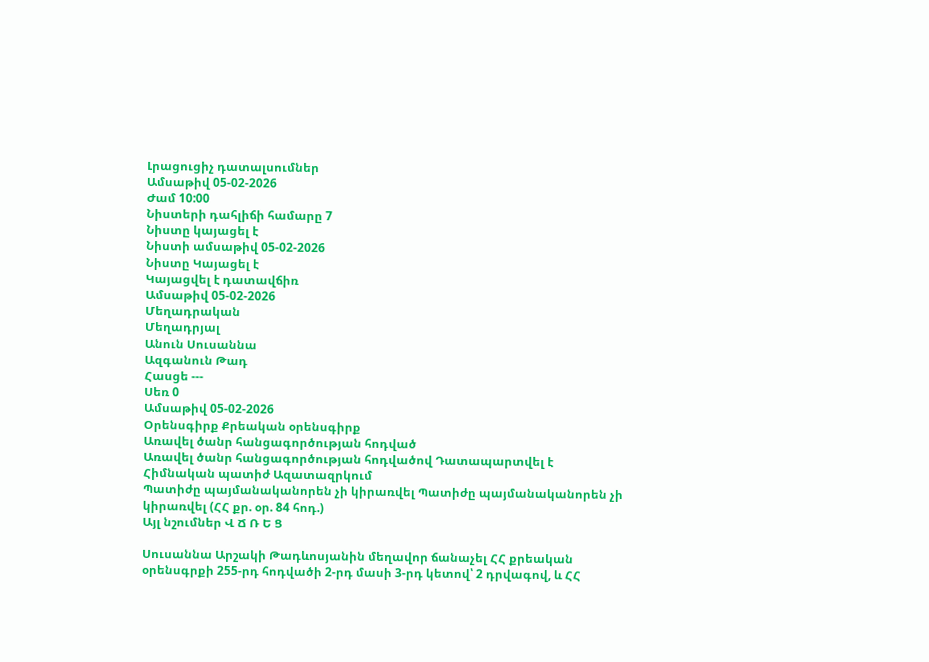Լրացուցիչ դատալսումներ
Ամսաթիվ 05-02-2026
Ժամ 10:00
Նիստերի դահլիճի համարը 7
Նիստը կայացել է
Նիստի ամսաթիվ 05-02-2026
Նիստը Կայացել է
Կայացվել է դատավճիռ
Ամսաթիվ 05-02-2026
Մեղադրական
Մեղադրյալ
Անուն Սուսաննա
Ազգանուն Թադ
Հասցե ---
Սեռ 0
Ամսաթիվ 05-02-2026
Օրենսգիրք Քրեական օրենսգիրք
Առավել ծանր հանցագործության հոդված
Առավել ծանր հանցագործության հոդվածով Դատապարտվել է
Հիմնական պատիժ Ազատազրկում
Պատիժը պայմանականորեն չի կիրառվել Պատիժը պայմանականորեն չի կիրառվել (ՀՀ քր. օր. 84 հոդ.)
Այլ նշումներ Վ Ճ Ռ Ե Ց

Սուսաննա Արշակի Թադևոսյանին մեղավոր ճանաչել ՀՀ քրեական օրենսգրքի 255-րդ հոդվածի 2-րդ մասի 3-րդ կետով՝ 2 դրվագով, և ՀՀ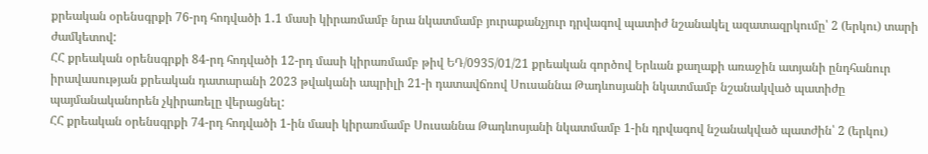քրեական օրենսգրքի 76-րդ հոդվածի 1․1 մասի կիրառմամբ նրա նկատմամբ յուրաքանչյուր դրվագով պատիժ նշանակել ազատազրկումը՝ 2 (երկու) տարի ժամկետով:
ՀՀ քրեական օրենսգրքի 84-րդ հոդվածի 12-րդ մասի կիրառմամբ թիվ ԵԴ/0935/01/21 քրեական գործով Երևան քաղաքի առաջին ատյանի ընդհանուր իրավասության քրեական դատարանի 2023 թվականի ապրիլի 21-ի դատավճռով Սուսաննա Թադևոսյանի նկատմամբ նշանակված պատիժը պայմանականորեն չկիրառելը վերացնել:
ՀՀ քրեական օրենսգրքի 74-րդ հոդվածի 1-ին մասի կիրառմամբ Սուսաննա Թադևոսյանի նկատմամբ 1-ին դրվագով նշանակված պատժին՝ 2 (երկու)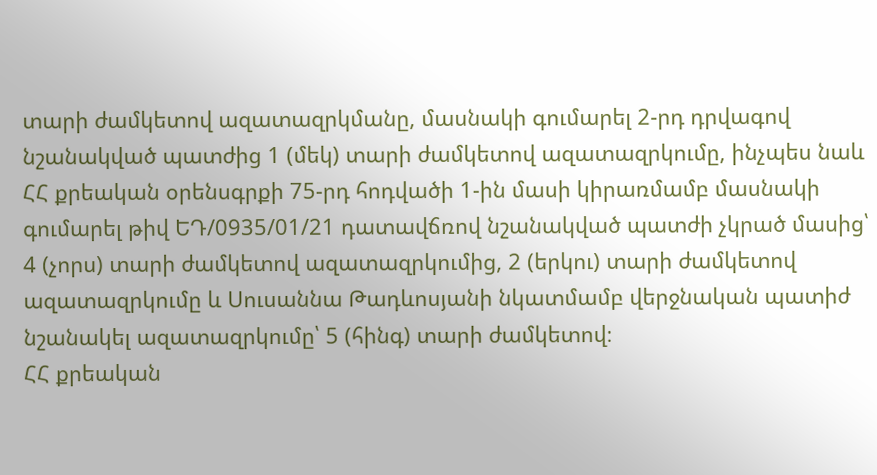տարի ժամկետով ազատազրկմանը, մասնակի գումարել 2-րդ դրվագով նշանակված պատժից 1 (մեկ) տարի ժամկետով ազատազրկումը, ինչպես նաև ՀՀ քրեական օրենսգրքի 75-րդ հոդվածի 1-ին մասի կիրառմամբ մասնակի գումարել թիվ ԵԴ/0935/01/21 դատավճռով նշանակված պատժի չկրած մասից՝ 4 (չորս) տարի ժամկետով ազատազրկումից, 2 (երկու) տարի ժամկետով ազատազրկումը և Սուսաննա Թադևոսյանի նկատմամբ վերջնական պատիժ նշանակել ազատազրկումը՝ 5 (հինգ) տարի ժամկետով։
ՀՀ քրեական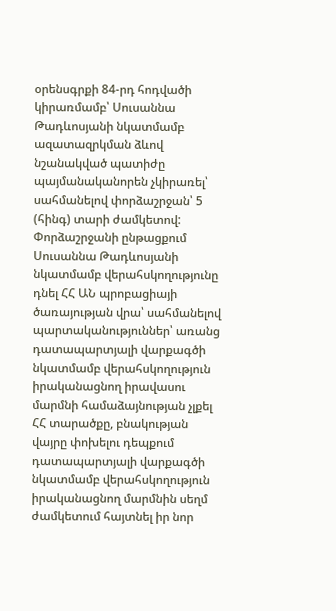օրենսգրքի 84-րդ հոդվածի կիրառմամբ՝ Սուսաննա Թադևոսյանի նկատմամբ ազատազրկման ձևով նշանակված պատիժը պայմանականորեն չկիրառել՝ սահմանելով փորձաշրջան՝ 5 (հինգ) տարի ժամկետով:
Փորձաշրջանի ընթացքում Սուսաննա Թադևոսյանի նկատմամբ վերահսկողությունը դնել ՀՀ ԱՆ պրոբացիայի ծառայության վրա՝ սահմանելով պարտականություններ՝ առանց դատապարտյալի վարքագծի նկատմամբ վերահսկողություն իրականացնող իրավասու մարմնի համաձայնության չլքել ՀՀ տարածքը, բնակության վայրը փոխելու դեպքում դատապարտյալի վարքագծի նկատմամբ վերահսկողություն իրականացնող մարմնին սեղմ ժամկետում հայտնել իր նոր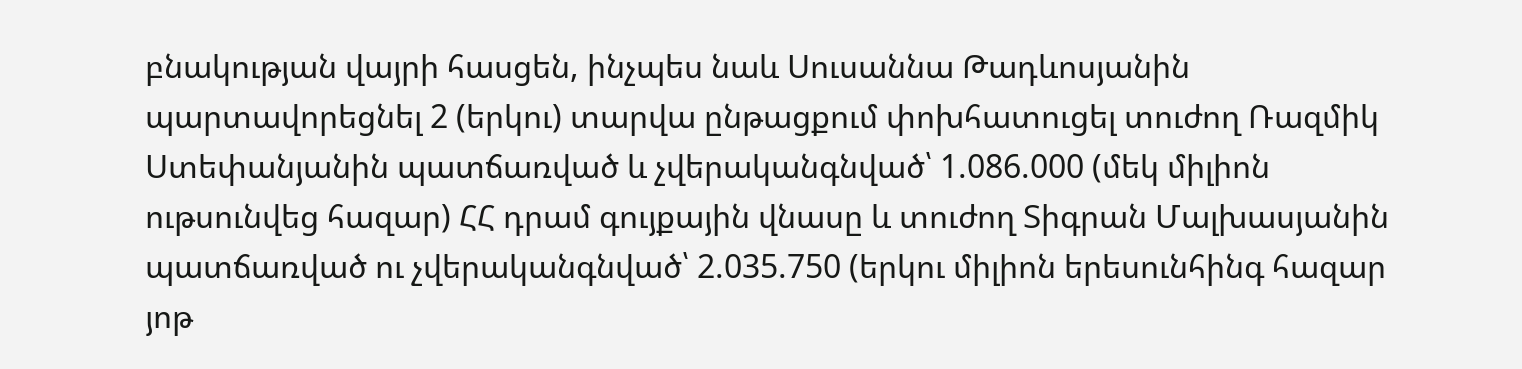բնակության վայրի հասցեն, ինչպես նաև Սուսաննա Թադևոսյանին պարտավորեցնել 2 (երկու) տարվա ընթացքում փոխհատուցել տուժող Ռազմիկ Ստեփանյանին պատճառված և չվերականգնված՝ 1.086.000 (մեկ միլիոն ութսունվեց հազար) ՀՀ դրամ գույքային վնասը և տուժող Տիգրան Մալխասյանին պատճառված ու չվերականգնված՝ 2.035.750 (երկու միլիոն երեսունհինգ հազար յոթ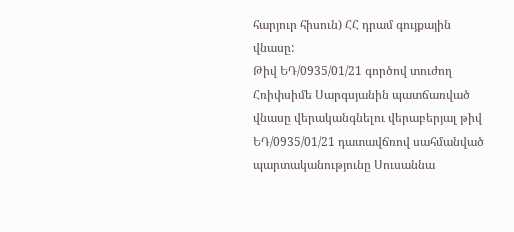հարյուր հիսուն) ՀՀ դրամ գույքային վնասը:
Թիվ ԵԴ/0935/01/21 գործով տուժող Հռիփսիմե Սարգսյանին պատճառված վնասը վերականգնելու վերաբերյալ թիվ ԵԴ/0935/01/21 դատավճռով սահմանված պարտականությունը Սուսաննա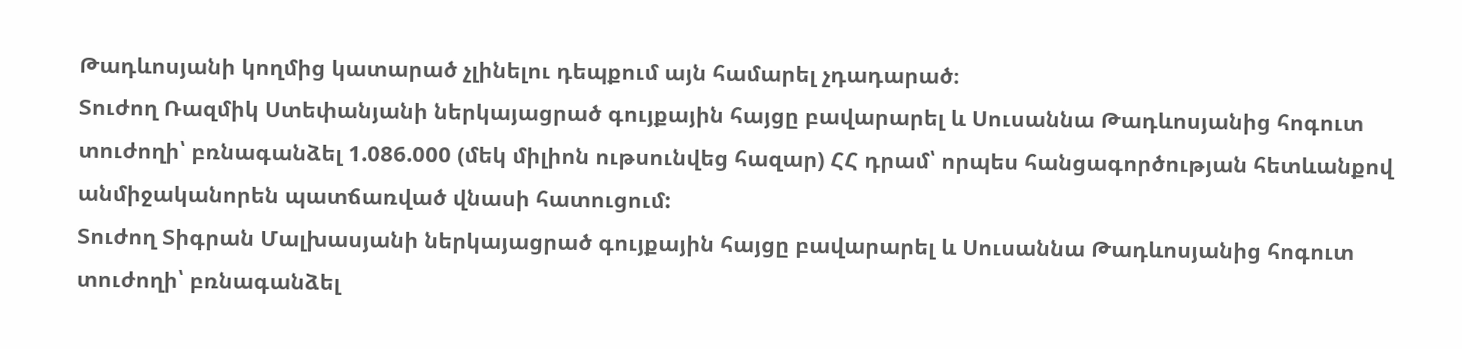Թադևոսյանի կողմից կատարած չլինելու դեպքում այն համարել չդադարած։
Տուժող Ռազմիկ Ստեփանյանի ներկայացրած գույքային հայցը բավարարել և Սուսաննա Թադևոսյանից հոգուտ տուժողի՝ բռնագանձել 1.086.000 (մեկ միլիոն ութսունվեց հազար) ՀՀ դրամ՝ որպես հանցագործության հետևանքով անմիջականորեն պատճառված վնասի հատուցում:
Տուժող Տիգրան Մալխասյանի ներկայացրած գույքային հայցը բավարարել և Սուսաննա Թադևոսյանից հոգուտ տուժողի՝ բռնագանձել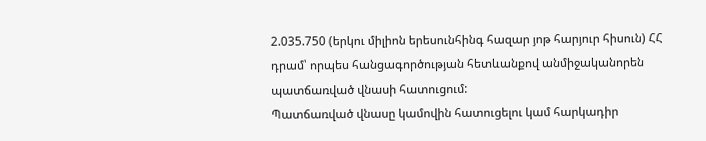2.035.750 (երկու միլիոն երեսունհինգ հազար յոթ հարյուր հիսուն) ՀՀ դրամ՝ որպես հանցագործության հետևանքով անմիջականորեն պատճառված վնասի հատուցում:
Պատճառված վնասը կամովին հատուցելու կամ հարկադիր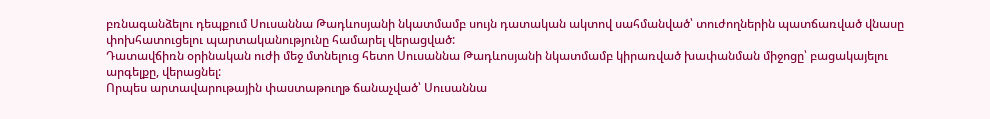բռնագանձելու դեպքում Սուսաննա Թադևոսյանի նկատմամբ սույն դատական ակտով սահմանված՝ տուժողներին պատճառված վնասը փոխհատուցելու պարտականությունը համարել վերացված:
Դատավճիռն օրինական ուժի մեջ մտնելուց հետո Սուսաննա Թադևոսյանի նկատմամբ կիրառված խափանման միջոցը՝ բացակայելու արգելքը, վերացնել:
Որպես արտավարութային փաստաթուղթ ճանաչված՝ Սուսաննա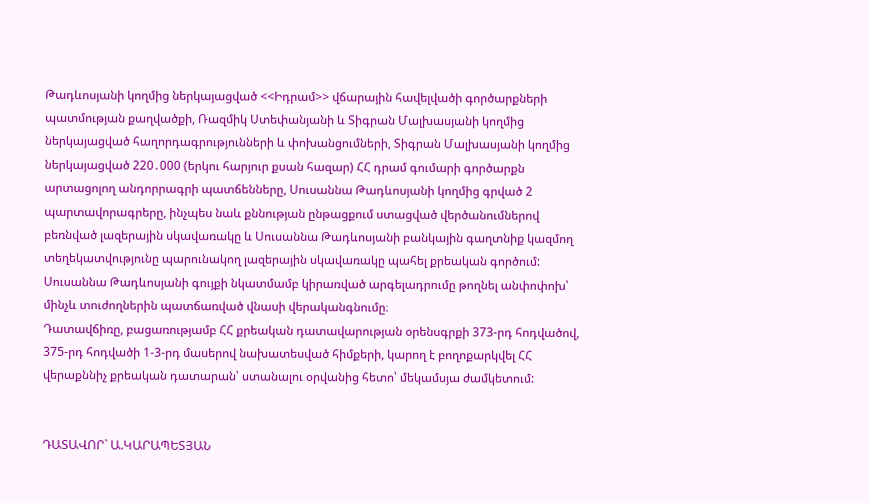Թադևոսյանի կողմից ներկայացված <<Իդրամ>> վճարային հավելվածի գործարքների պատմության քաղվածքի, Ռազմիկ Ստեփանյանի և Տիգրան Մալխասյանի կողմից ներկայացված հաղորդագրությունների և փոխանցումների, Տիգրան Մալխասյանի կողմից ներկայացված 220․000 (երկու հարյուր քսան հազար) ՀՀ դրամ գումարի գործարքն արտացոլող անդորրագրի պատճենները, Սուսաննա Թադևոսյանի կողմից գրված 2 պարտավորագրերը, ինչպես նաև քննության ընթացքում ստացված վերծանումներով բեռնված լազերային սկավառակը և Սուսաննա Թադևոսյանի բանկային գաղտնիք կազմող տեղեկատվությունը պարունակող լազերային սկավառակը պահել քրեական գործում:
Սուսաննա Թադևոսյանի գույքի նկատմամբ կիրառված արգելադրումը թողնել անփոփոխ՝ մինչև տուժողներին պատճառված վնասի վերականգնումը։
Դատավճիռը, բացառությամբ ՀՀ քրեական դատավարության օրենսգրքի 373-րդ հոդվածով, 375-րդ հոդվածի 1-3-րդ մասերով նախատեսված հիմքերի, կարող է բողոքարկվել ՀՀ վերաքննիչ քրեական դատարան՝ ստանալու օրվանից հետո՝ մեկամսյա ժամկետում:


ԴԱՏԱՎՈՐ` Ա.ԿԱՐԱՊԵՏՅԱՆ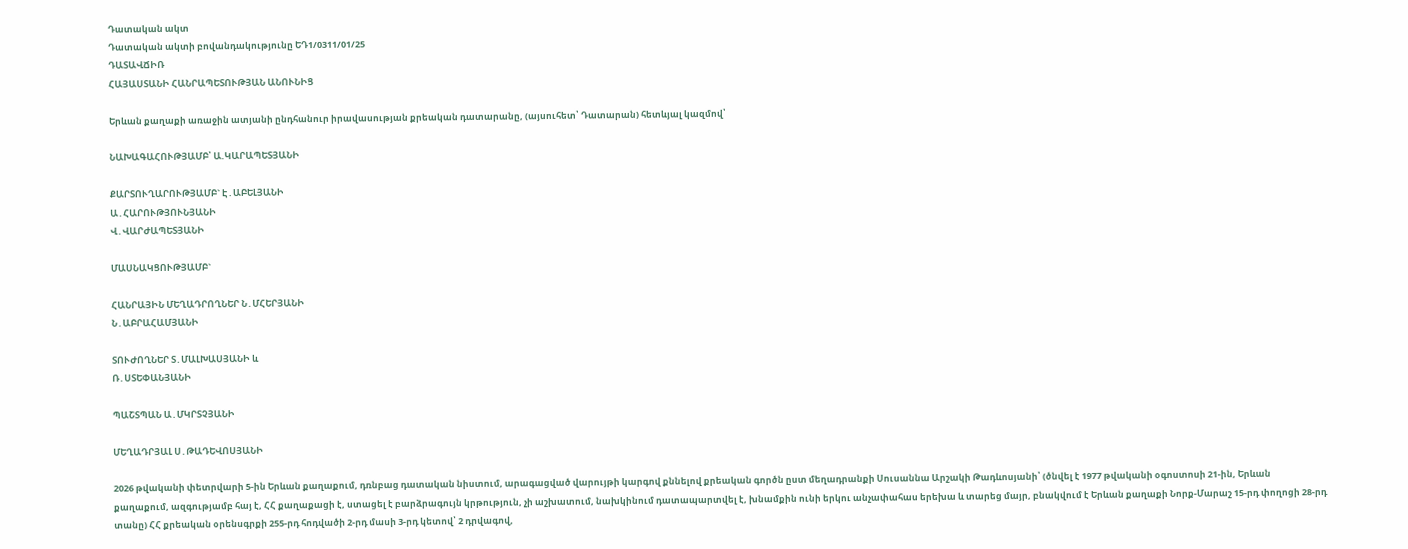Դատական ակտ
Դատական ակտի բովանդակությունը ԵԴ1/0311/01/25
ԴԱՏԱՎՃԻՌ
ՀԱՅԱՍՏԱՆԻ ՀԱՆՐԱՊԵՏՈՒԹՅԱՆ ԱՆՈՒՆԻՑ

Երևան քաղաքի առաջին ատյանի ընդհանուր իրավասության քրեական դատարանը, (այսուհետ՝ Դատարան) հետևյալ կազմով՝

ՆԱԽԱԳԱՀՈՒԹՅԱՄԲ՝ Ա.ԿԱՐԱՊԵՏՅԱՆԻ

ՔԱՐՏՈՒՂԱՐՈՒԹՅԱՄԲ` Է․ԱԲԵԼՅԱՆԻ
Ա․ՀԱՐՈՒԹՅՈՒՆՅԱՆԻ
Վ․ՎԱՐԺԱՊԵՏՅԱՆԻ

ՄԱՍՆԱԿՑՈՒԹՅԱՄԲ`

ՀԱՆՐԱՅԻՆ ՄԵՂԱԴՐՈՂՆԵՐ Ն․ՄՀԵՐՅԱՆԻ
Ն․ԱԲՐԱՀԱՄՅԱՆԻ

ՏՈՒԺՈՂՆԵՐ Տ․ՄԱԼԽԱՍՅԱՆԻ և
Ռ․ՍՏԵՓԱՆՅԱՆԻ

ՊԱՇՏՊԱՆ Ա․ՄԿՐՏՉՅԱՆԻ

ՄԵՂԱԴՐՅԱԼ Ս․ԹԱԴԵՎՈՍՅԱՆԻ

2026 թվականի փետրվարի 5-ին Երևան քաղաքում, դռնբաց դատական նիստում, արագացված վարույթի կարգով քննելով քրեական գործն ըստ մեղադրանքի Սուսաննա Արշակի Թադևոսյանի՝ (ծնվել է 1977 թվականի օգոստոսի 21-ին, Երևան քաղաքում, ազգությամբ հայ է, ՀՀ քաղաքացի է, ստացել է բարձրագույն կրթություն, չի աշխատում, նախկինում դատապարտվել է, խնամքին ունի երկու անչափահաս երեխա և տարեց մայր, բնակվում է Երևան քաղաքի Նորք-Մարաշ 15-րդ փողոցի 28-րդ տանը) ՀՀ քրեական օրենսգրքի 255-րդ հոդվածի 2-րդ մասի 3-րդ կետով՝ 2 դրվագով,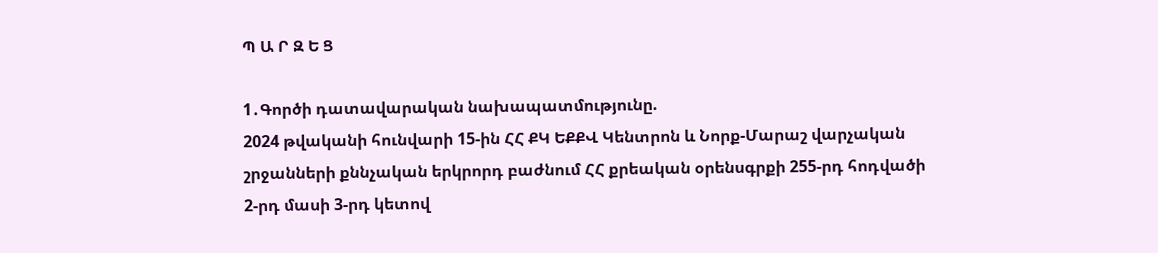Պ Ա Ր Զ Ե Ց

1․Գործի դատավարական նախապատմությունը.
2024 թվականի հունվարի 15-ին ՀՀ ՔԿ ԵՔՔՎ Կենտրոն և Նորք-Մարաշ վարչական շրջանների քննչական երկրորդ բաժնում ՀՀ քրեական օրենսգրքի 255-րդ հոդվածի 2-րդ մասի 3-րդ կետով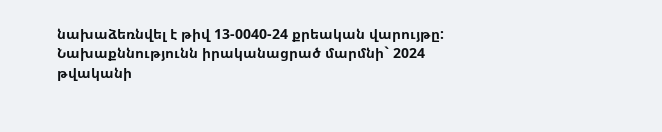նախաձեռնվել է թիվ 13-0040-24 քրեական վարույթը:
Նախաքննությունն իրականացրած մարմնի` 2024 թվականի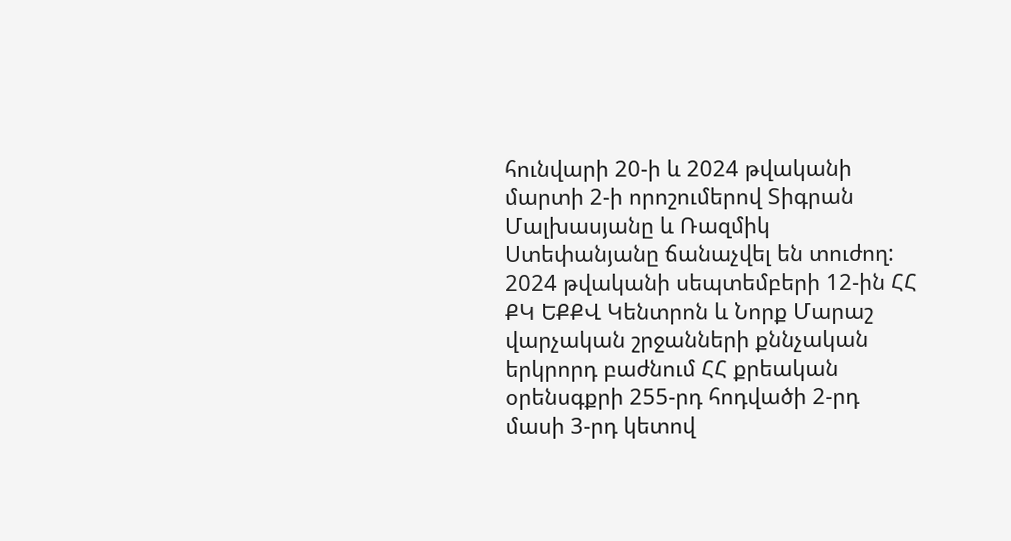հունվարի 20-ի և 2024 թվականի մարտի 2-ի որոշումերով Տիգրան Մալխասյանը և Ռազմիկ Ստեփանյանը ճանաչվել են տուժող:
2024 թվականի սեպտեմբերի 12-ին ՀՀ ՔԿ ԵՔՔՎ Կենտրոն և Նորք Մարաշ վարչական շրջանների քննչական երկրորդ բաժնում ՀՀ քրեական օրենսգքրի 255-րդ հոդվածի 2-րդ մասի 3-րդ կետով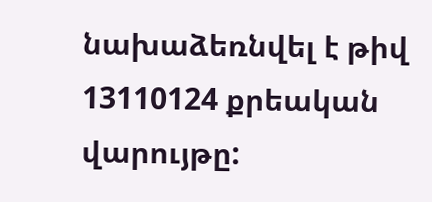նախաձեռնվել է թիվ 13110124 քրեական վարույթը: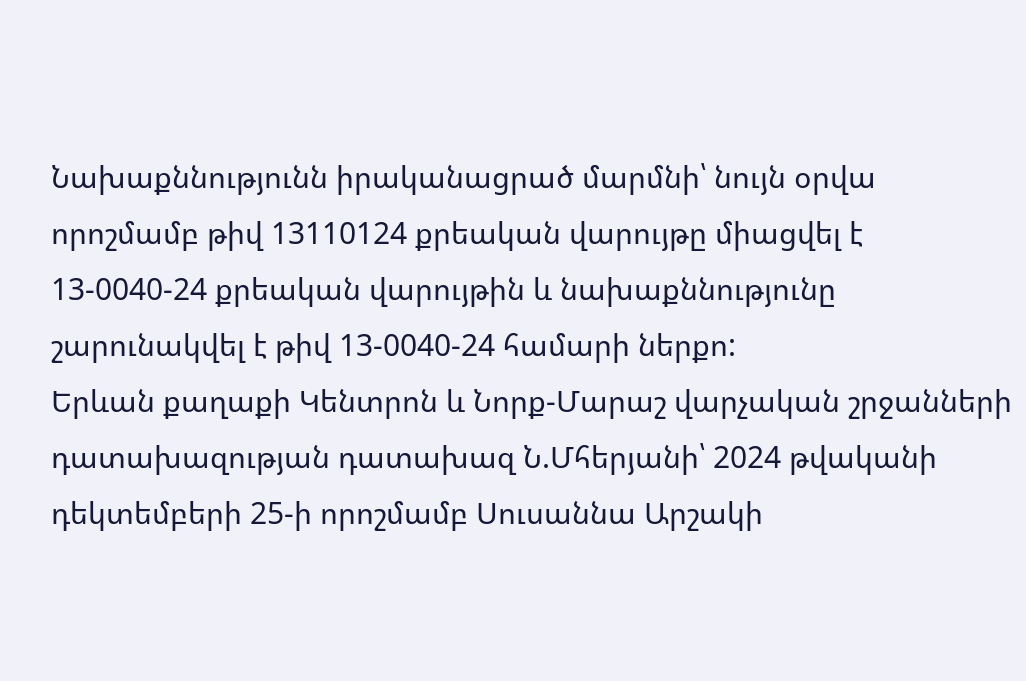Նախաքննությունն իրականացրած մարմնի՝ նույն օրվա որոշմամբ թիվ 13110124 քրեական վարույթը միացվել է 13-0040-24 քրեական վարույթին և նախաքննությունը շարունակվել է թիվ 13-0040-24 համարի ներքո:
Երևան քաղաքի Կենտրոն և Նորք-Մարաշ վարչական շրջանների դատախազության դատախազ Ն.Մհերյանի՝ 2024 թվականի դեկտեմբերի 25-ի որոշմամբ Սուսաննա Արշակի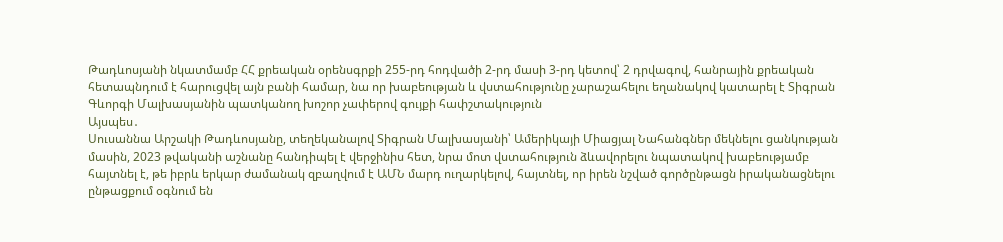Թադևոսյանի նկատմամբ ՀՀ քրեական օրենսգրքի 255-րդ հոդվածի 2-րդ մասի 3-րդ կետով՝ 2 դրվագով, հանրային քրեական հետապնդում է հարուցվել այն բանի համար, նա որ խաբեության և վստահությունը չարաշահելու եղանակով կատարել է Տիգրան Գևորգի Մալխասյանին պատկանող խոշոր չափերով գույքի հափշտակություն
Այսպես․
Սուսաննա Արշակի Թադևոսյանը, տեղեկանալով Տիգրան Մալխասյանի՝ Ամերիկայի Միացյալ Նահանգներ մեկնելու ցանկության մասին, 2023 թվականի աշնանը հանդիպել է վերջինիս հետ, նրա մոտ վստահություն ձևավորելու նպատակով խաբեությամբ հայտնել է, թե իբրև երկար ժամանակ զբաղվում է ԱՄՆ մարդ ուղարկելով, հայտնել, որ իրեն նշված գործընթացն իրականացնելու ընթացքում օգնում են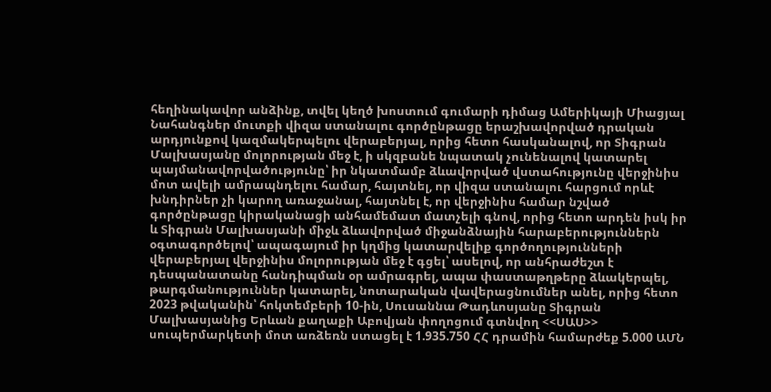հեղինակավոր անձինք, տվել կեղծ խոստում գումարի դիմաց Ամերիկայի Միացյալ Նահանգներ մուտքի վիզա ստանալու գործընթացը երաշխավորված դրական արդյունքով կազմակերպելու վերաբերյալ, որից հետո հասկանալով, որ Տիգրան Մալխասյանը մոլորության մեջ է, ի սկզբանե նպատակ չունենալով կատարել պայմանավորվածությունը՝ իր նկատմամբ ձևավորված վստահությունը վերջինիս մոտ ավելի ամրապնդելու համար, հայտնել, որ վիզա ստանալու հարցում որևէ խնդիրներ չի կարող առաջանալ, հայտնել է, որ վերջինիս համար նշված գործընթացը կիրականացի անհամեմատ մատչելի գնով, որից հետո արդեն իսկ իր և Տիգրան Մալխասյանի միջև ձևավորված միջանձնային հարաբերություններն օգտագործելով՝ ապագայում իր կղմից կատարվելիք գործողությունների վերաբերյալ վերջինիս մոլորության մեջ է գցել՝ ասելով, որ անհրաժեշտ է դեսպանատանը հանդիպման օր ամրագրել, ապա փաստաթղթերը ձևակերպել, թարգմանություններ կատարել, նոտարական վավերացնումներ անել, որից հետո 2023 թվականին՝ հոկտեմբերի 10-ին, Սուսաննա Թադևոսյանը Տիգրան Մալխասյանից Երևան քաղաքի Աբովյան փողոցում գտնվող <<ՍԱՍ>> սուպերմարկետի մոտ առձեռն ստացել է 1.935.750 ՀՀ դրամին համարժեք 5.000 ԱՄՆ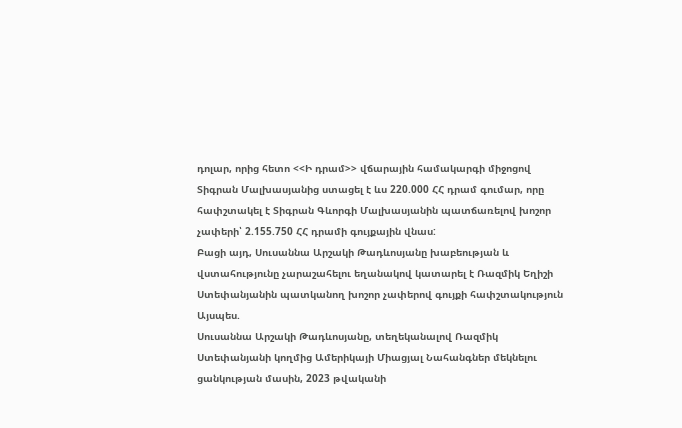դոլար, որից հետո <<Ի դրամ>> վճարային համակարգի միջոցով Տիգրան Մալխասյանից ստացել է ևս 220.000 ՀՀ դրամ գումար, որը հափշտակել է Տիգրան Գևորգի Մալխասյանին պատճառելով խոշոր չափերի՝ 2.155.750 ՀՀ դրամի գույքային վնաս:
Բացի այդ, Սուսաննա Արշակի Թադևոսյանը խաբեության և վստահությունը չարաշահելու եղանակով կատարել է Ռազմիկ Եղիշի Ստեփանյանին պատկանող խոշոր չափերով գույքի հափշտակություն
Այսպես.
Սուսաննա Արշակի Թադևոսյանը, տեղեկանալով Ռազմիկ Ստեփանյանի կողմից Ամերիկայի Միացյալ Նահանգներ մեկնելու ցանկության մասին, 2023 թվականի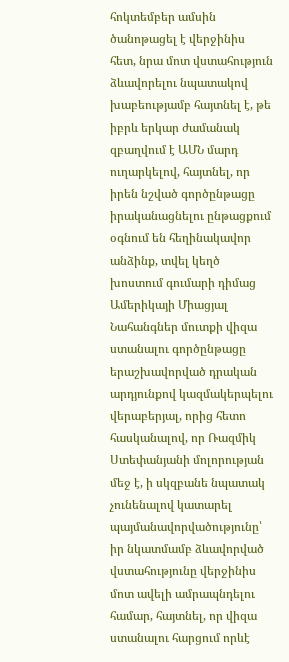հոկտեմբեր ամսին ծանոթացել է վերջինիս հետ, նրա մոտ վստահություն ձևավորելու նպատակով խաբեությամբ հայտնել է, թե իբրև երկար ժամանակ զբաղվում է ԱՄՆ մարդ ուղարկելով, հայտնել, որ իրեն նշված գործընթացը իրականացնելու ընթացքում օգնում են հեղինակավոր անձինք, տվել կեղծ խոստում գումարի դիմաց Ամերիկայի Միացյալ Նահանգներ մուտքի վիզա ստանալու գործընթացը երաշխավորված դրական արդյունքով կազմակերպելու վերաբերյալ, որից հետո հասկանալով, որ Ռազմիկ Ստեփանյանի մոլորության մեջ է, ի սկզբանե նպատակ չունենալով կատարել պայմանավորվածությունը՝ իր նկատմամբ ձևավորված վստահությունը վերջինիս մոտ ավելի ամրապնդելու համար, հայտնել, որ վիզա ստանալու հարցում որևէ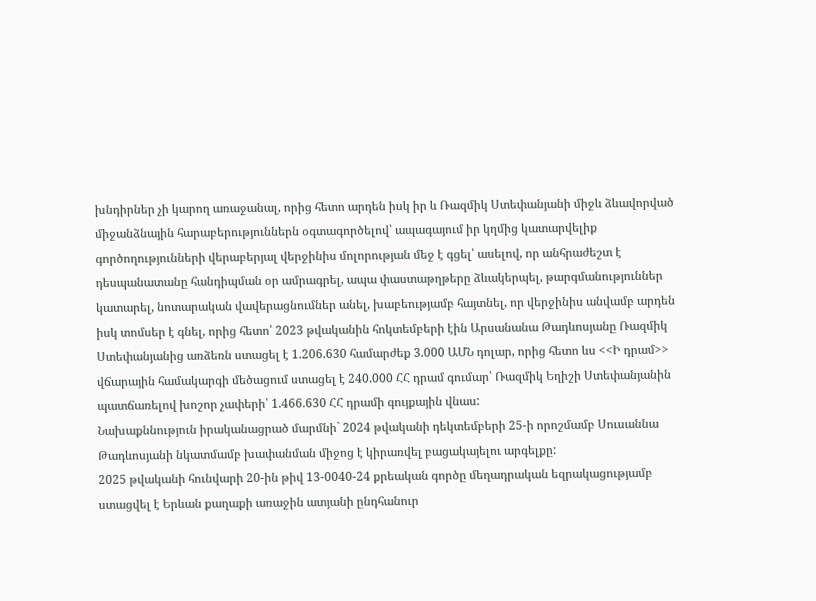խնդիրներ չի կարող առաջանալ, որից հետո արդեն իսկ իր և Ռազմիկ Ստեփանյանի միջև ձևավորված միջանձնային հարաբերություններն օգտագործելով՝ ապագայում իր կղմից կատարվելիք գործողությունների վերաբերյալ վերջինիս մոլորության մեջ է գցել՝ ասելով, որ անհրաժեշտ է դեսպանատանը հանդիպման օր ամրագրել, ապա փաստաթղթերը ձևակերպել, թարգմանություններ կատարել, նոտարական վավերացնումներ անել, խաբեությամբ հայտնել, որ վերջինիս անվամբ արդեն իսկ տոմսեր է գնել, որից հետո՝ 2023 թվականին հոկտեմբերի էին Արսանանա Թադևոսյանը Ռազմիկ Ստեփանյանից առձեռն ստացել է 1.206.630 համարժեք 3.000 ԱՄՆ դոլար, որից հետո ևս <<Ի դրամ>> վճարային համակարգի մեծացում ստացել է 240.000 ՀՀ դրամ գումար՝ Ռազմիկ Եղիշի Ստեփանյանին պատճառելով խոշոր չափերի՝ 1.466.630 ՀՀ դրամի գույքային վնաս:
Նախաքննություն իրականացրած մարմնի` 2024 թվականի դեկտեմբերի 25-ի որոշմամբ Սուսաննա Թադևոսյանի նկատմամբ խափանման միջոց է կիրառվել բացակայելու արգելքը:
2025 թվականի հունվարի 20-ին թիվ 13-0040-24 քրեական գործը մեղադրական եզրակացությամբ ստացվել է Երևան քաղաքի առաջին ատյանի ընդհանուր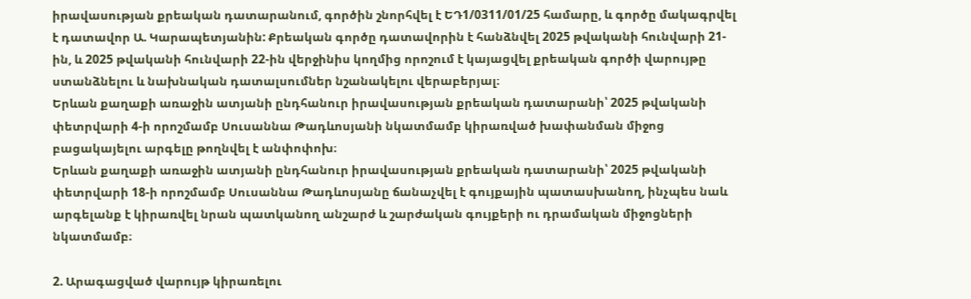իրավասության քրեական դատարանում, գործին շնորհվել է ԵԴ1/0311/01/25 համարը, և գործը մակագրվել է դատավոր Ա. Կարապետյանին: Քրեական գործը դատավորին է հանձնվել 2025 թվականի հունվարի 21-ին, և 2025 թվականի հունվարի 22-ին վերջինիս կողմից որոշում է կայացվել քրեական գործի վարույթը ստանձնելու և նախնական դատալսումներ նշանակելու վերաբերյալ։
Երևան քաղաքի առաջին ատյանի ընդհանուր իրավասության քրեական դատարանի՝ 2025 թվականի փետրվարի 4-ի որոշմամբ Սուսաննա Թադևոսյանի նկատմամբ կիրառված խափանման միջոց բացակայելու արգելը թողնվել է անփոփոխ։
Երևան քաղաքի առաջին ատյանի ընդհանուր իրավասության քրեական դատարանի՝ 2025 թվականի փետրվարի 18-ի որոշմամբ Սուսաննա Թադևոսյանը ճանաչվել է գույքային պատասխանող, ինչպես նաև արգելանք է կիրառվել նրան պատկանող անշարժ և շարժական գույքերի ու դրամական միջոցների նկատմամբ։

2. Արագացված վարույթ կիրառելու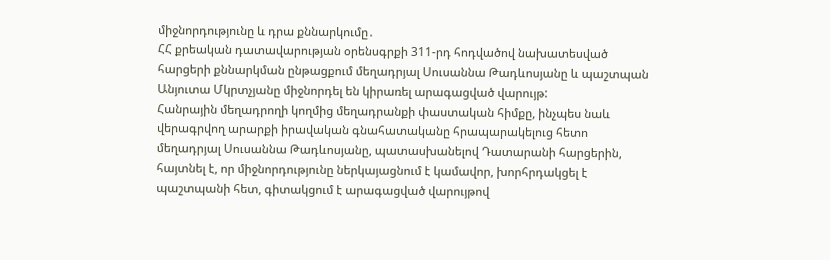միջնորդությունը և դրա քննարկումը․
ՀՀ քրեական դատավարության օրենսգրքի 311-րդ հոդվածով նախատեսված հարցերի քննարկման ընթացքում մեղադրյալ Սուսաննա Թադևոսյանը և պաշտպան Անյուտա Մկրտչյանը միջնորդել են կիրառել արագացված վարույթ:
Հանրային մեղադրողի կողմից մեղադրանքի փաստական հիմքը, ինչպես նաև վերագրվող արարքի իրավական գնահատականը հրապարակելուց հետո մեղադրյալ Սուսաննա Թադևոսյանը, պատասխանելով Դատարանի հարցերին, հայտնել է, որ միջնորդությունը ներկայացնում է կամավոր, խորհրդակցել է պաշտպանի հետ, գիտակցում է արագացված վարույթով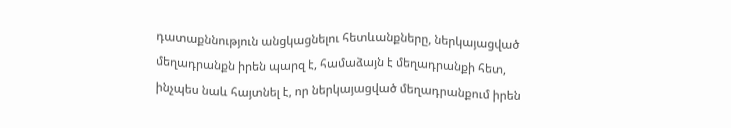դատաքննություն անցկացնելու հետևանքները, ներկայացված մեղադրանքն իրեն պարզ է, համաձայն է մեղադրանքի հետ, ինչպես նաև հայտնել է, որ ներկայացված մեղադրանքում իրեն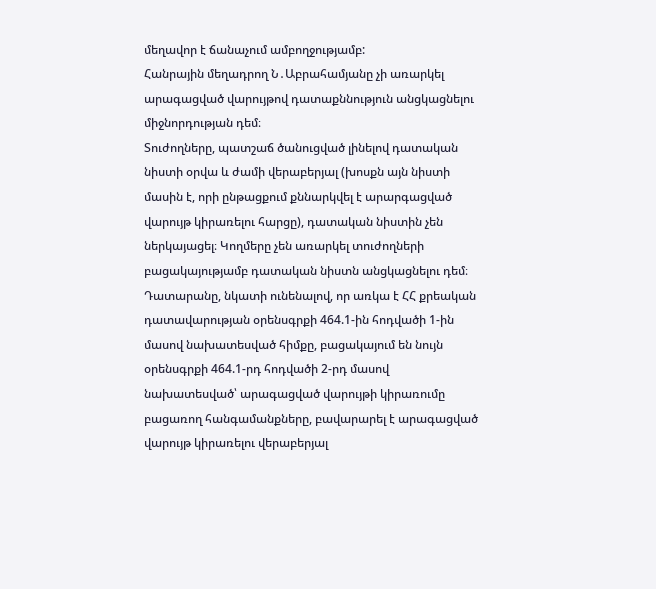մեղավոր է ճանաչում ամբողջությամբ:
Հանրային մեղադրող Ն․Աբրահամյանը չի առարկել արագացված վարույթով դատաքննություն անցկացնելու միջնորդության դեմ։
Տուժողները, պատշաճ ծանուցված լինելով դատական նիստի օրվա և ժամի վերաբերյալ (խոսքն այն նիստի մասին է, որի ընթացքում քննարկվել է արարգացված վարույթ կիրառելու հարցը), դատական նիստին չեն ներկայացել։ Կողմերը չեն առարկել տուժողների բացակայությամբ դատական նիստն անցկացնելու դեմ։
Դատարանը, նկատի ունենալով, որ առկա է ՀՀ քրեական դատավարության օրենսգրքի 464.1-ին հոդվածի 1-ին մասով նախատեսված հիմքը, բացակայում են նույն օրենսգրքի 464.1-րդ հոդվածի 2-րդ մասով նախատեսված՝ արագացված վարույթի կիրառումը բացառող հանգամանքները, բավարարել է արագացված վարույթ կիրառելու վերաբերյալ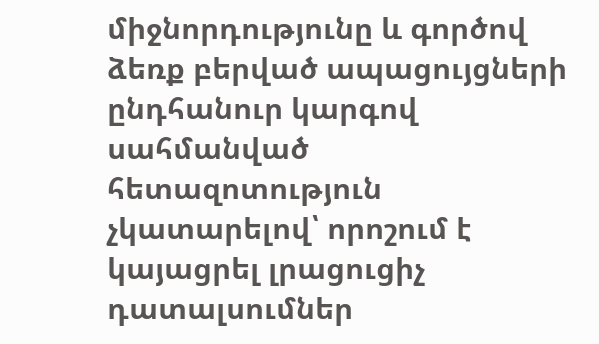միջնորդությունը և գործով ձեռք բերված ապացույցների ընդհանուր կարգով սահմանված հետազոտություն չկատարելով՝ որոշում է կայացրել լրացուցիչ դատալսումներ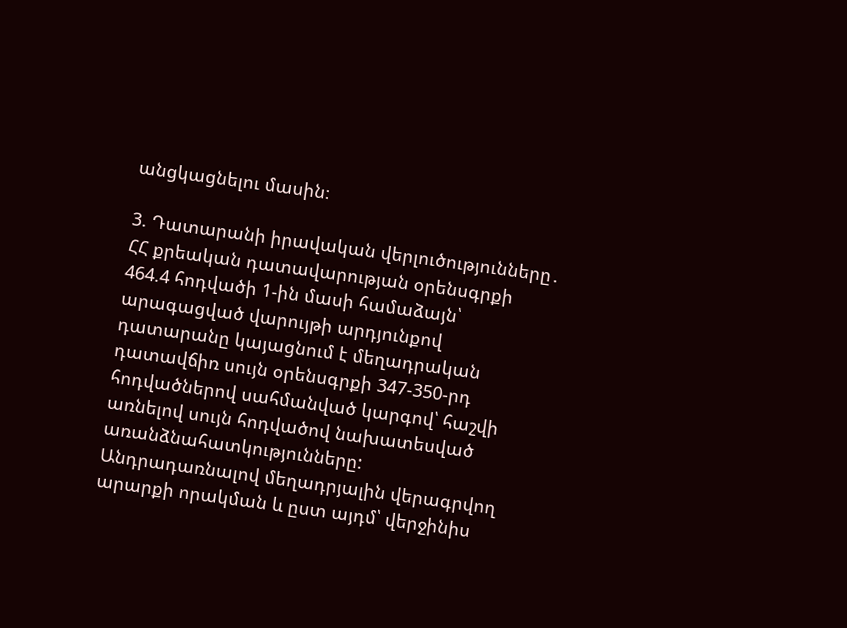անցկացնելու մասին։

3. Դատարանի իրավական վերլուծությունները․
ՀՀ քրեական դատավարության օրենսգրքի 464.4 հոդվածի 1-ին մասի համաձայն՝ արագացված վարույթի արդյունքով դատարանը կայացնում է մեղադրական դատավճիռ սույն օրենսգրքի 347-350-րդ հոդվածներով սահմանված կարգով՝ հաշվի առնելով սույն հոդվածով նախատեսված առանձնահատկությունները:
Անդրադառնալով մեղադրյալին վերագրվող արարքի որակման և ըստ այդմ՝ վերջինիս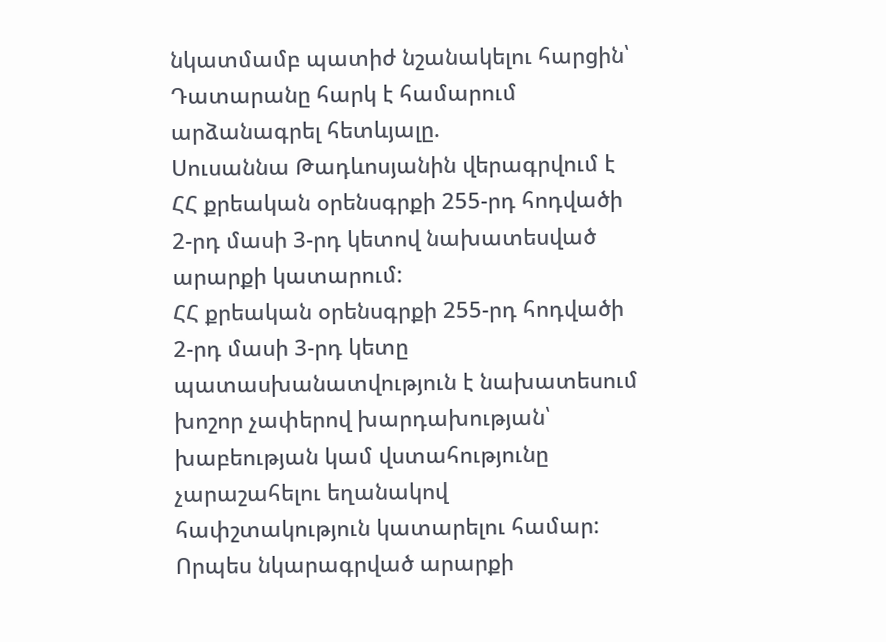նկատմամբ պատիժ նշանակելու հարցին՝ Դատարանը հարկ է համարում արձանագրել հետևյալը.
Սուսաննա Թադևոսյանին վերագրվում է ՀՀ քրեական օրենսգրքի 255-րդ հոդվածի 2-րդ մասի 3-րդ կետով նախատեսված արարքի կատարում:
ՀՀ քրեական օրենսգրքի 255-րդ հոդվածի 2-րդ մասի 3-րդ կետը պատասխանատվություն է նախատեսում խոշոր չափերով խարդախության՝ խաբեության կամ վստահությունը չարաշահելու եղանակով հափշտակություն կատարելու համար:
Որպես նկարագրված արարքի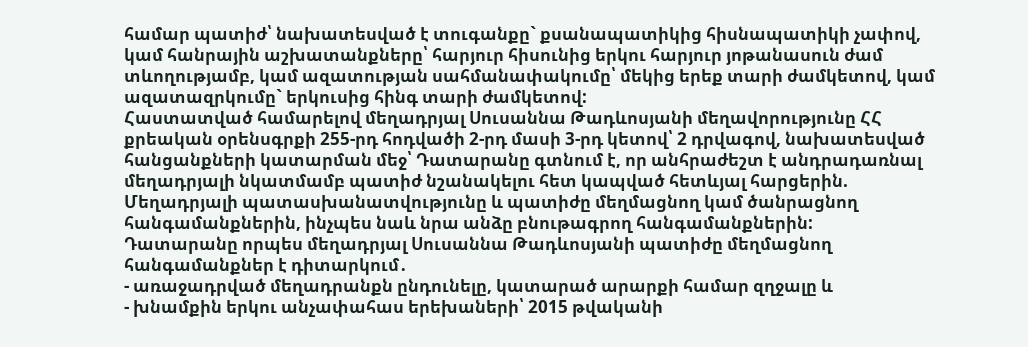համար պատիժ՝ նախատեսված է տուգանքը` քսանապատիկից հիսնապատիկի չափով, կամ հանրային աշխատանքները՝ հարյուր հիսունից երկու հարյուր յոթանասուն ժամ տևողությամբ, կամ ազատության սահմանափակումը՝ մեկից երեք տարի ժամկետով, կամ ազատազրկումը` երկուսից հինգ տարի ժամկետով:
Հաստատված համարելով մեղադրյալ Սուսաննա Թադևոսյանի մեղավորությունը ՀՀ քրեական օրենսգրքի 255-րդ հոդվածի 2-րդ մասի 3-րդ կետով՝ 2 դրվագով, նախատեսված հանցանքների կատարման մեջ՝ Դատարանը գտնում է, որ անհրաժեշտ է անդրադառնալ մեղադրյալի նկատմամբ պատիժ նշանակելու հետ կապված հետևյալ հարցերին.
Մեղադրյալի պատասխանատվությունը և պատիժը մեղմացնող կամ ծանրացնող հանգամանքներին, ինչպես նաև նրա անձը բնութագրող հանգամանքներին:
Դատարանը որպես մեղադրյալ Սուսաննա Թադևոսյանի պատիժը մեղմացնող հանգամանքներ է դիտարկում․
- առաջադրված մեղադրանքն ընդունելը, կատարած արարքի համար զղջալը և
- խնամքին երկու անչափահաս երեխաների՝ 2015 թվականի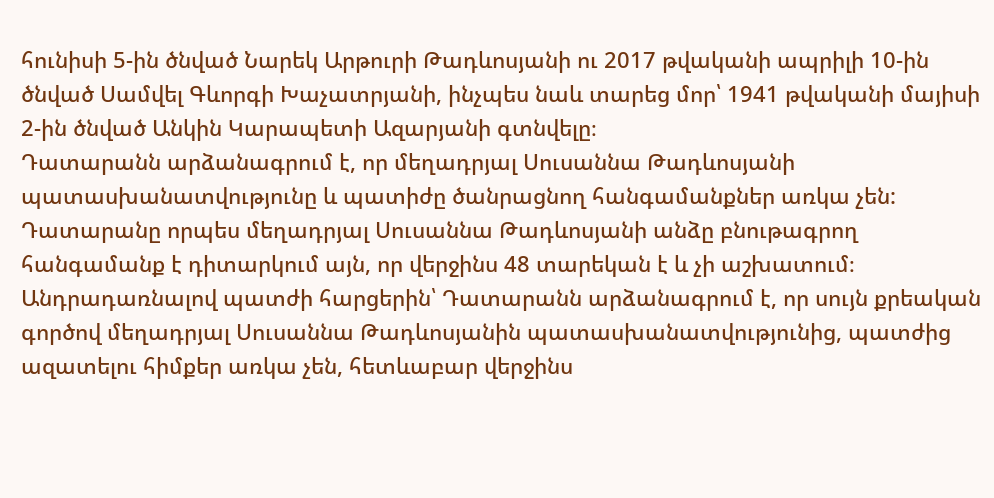հունիսի 5-ին ծնված Նարեկ Արթուրի Թադևոսյանի ու 2017 թվականի ապրիլի 10-ին ծնված Սամվել Գևորգի Խաչատրյանի, ինչպես նաև տարեց մոր՝ 1941 թվականի մայիսի 2-ին ծնված Անկին Կարապետի Ազարյանի գտնվելը։
Դատարանն արձանագրում է, որ մեղադրյալ Սուսաննա Թադևոսյանի պատասխանատվությունը և պատիժը ծանրացնող հանգամանքներ առկա չեն:
Դատարանը որպես մեղադրյալ Սուսաննա Թադևոսյանի անձը բնութագրող հանգամանք է դիտարկում այն, որ վերջինս 48 տարեկան է և չի աշխատում։
Անդրադառնալով պատժի հարցերին՝ Դատարանն արձանագրում է, որ սույն քրեական գործով մեղադրյալ Սուսաննա Թադևոսյանին պատասխանատվությունից, պատժից ազատելու հիմքեր առկա չեն, հետևաբար վերջինս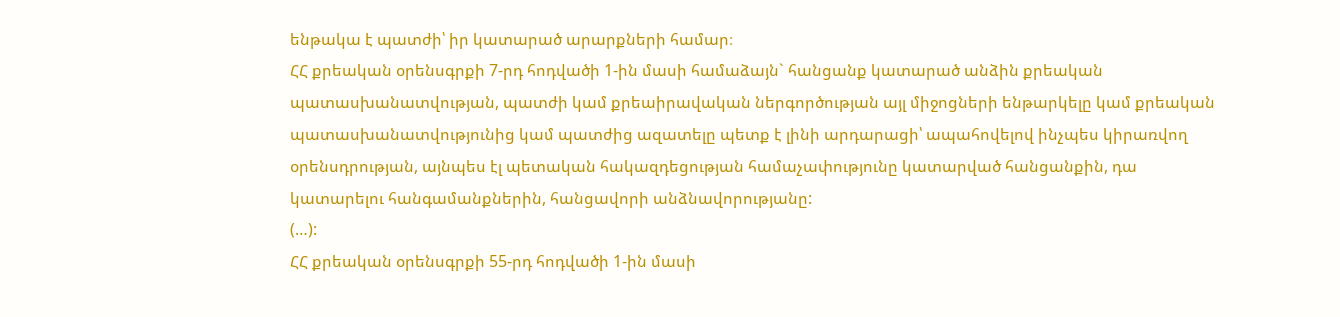ենթակա է պատժի՝ իր կատարած արարքների համար։
ՀՀ քրեական օրենսգրքի 7-րդ հոդվածի 1-ին մասի համաձայն` հանցանք կատարած անձին քրեական պատասխանատվության, պատժի կամ քրեաիրավական ներգործության այլ միջոցների ենթարկելը կամ քրեական պատասխանատվությունից կամ պատժից ազատելը պետք է լինի արդարացի՝ ապահովելով ինչպես կիրառվող օրենսդրության, այնպես էլ պետական հակազդեցության համաչափությունը կատարված հանցանքին, դա կատարելու հանգամանքներին, հանցավորի անձնավորությանը:
(…):
ՀՀ քրեական օրենսգրքի 55-րդ հոդվածի 1-ին մասի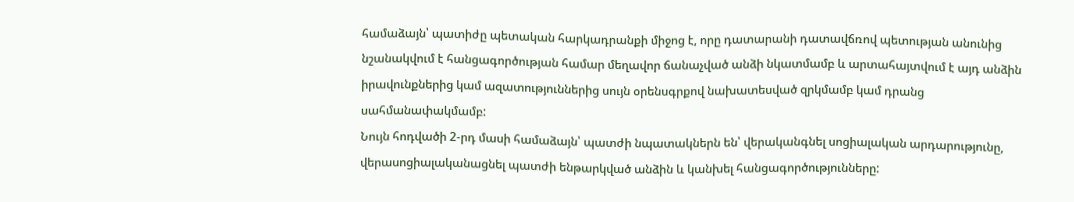համաձայն՝ պատիժը պետական հարկադրանքի միջոց է, որը դատարանի դատավճռով պետության անունից նշանակվում է հանցագործության համար մեղավոր ճանաչված անձի նկատմամբ և արտահայտվում է այդ անձին իրավունքներից կամ ազատություններից սույն օրենսգրքով նախատեսված զրկմամբ կամ դրանց սահմանափակմամբ:
Նույն հոդվածի 2-րդ մասի համաձայն՝ պատժի նպատակներն են՝ վերականգնել սոցիալական արդարությունը, վերասոցիալականացնել պատժի ենթարկված անձին և կանխել հանցագործությունները: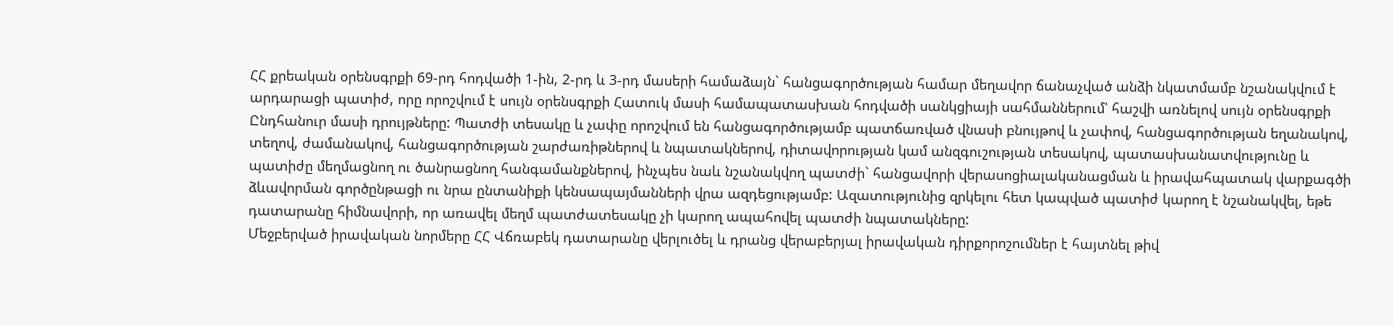ՀՀ քրեական օրենսգրքի 69-րդ հոդվածի 1-ին, 2-րդ և 3-րդ մասերի համաձայն` հանցագործության համար մեղավոր ճանաչված անձի նկատմամբ նշանակվում է արդարացի պատիժ, որը որոշվում է սույն օրենսգրքի Հատուկ մասի համապատասխան հոդվածի սանկցիայի սահմաններում՝ հաշվի առնելով սույն օրենսգրքի Ընդհանուր մասի դրույթները: Պատժի տեսակը և չափը որոշվում են հանցագործությամբ պատճառված վնասի բնույթով և չափով, հանցագործության եղանակով, տեղով, ժամանակով, հանցագործության շարժառիթներով և նպատակներով, դիտավորության կամ անզգուշության տեսակով, պատասխանատվությունը և պատիժը մեղմացնող ու ծանրացնող հանգամանքներով, ինչպես նաև նշանակվող պատժի` հանցավորի վերասոցիալականացման և իրավահպատակ վարքագծի ձևավորման գործընթացի ու նրա ընտանիքի կենսապայմանների վրա ազդեցությամբ: Ազատությունից զրկելու հետ կապված պատիժ կարող է նշանակվել, եթե դատարանը հիմնավորի, որ առավել մեղմ պատժատեսակը չի կարող ապահովել պատժի նպատակները:
Մեջբերված իրավական նորմերը ՀՀ Վճռաբեկ դատարանը վերլուծել և դրանց վերաբերյալ իրավական դիրքորոշումներ է հայտնել թիվ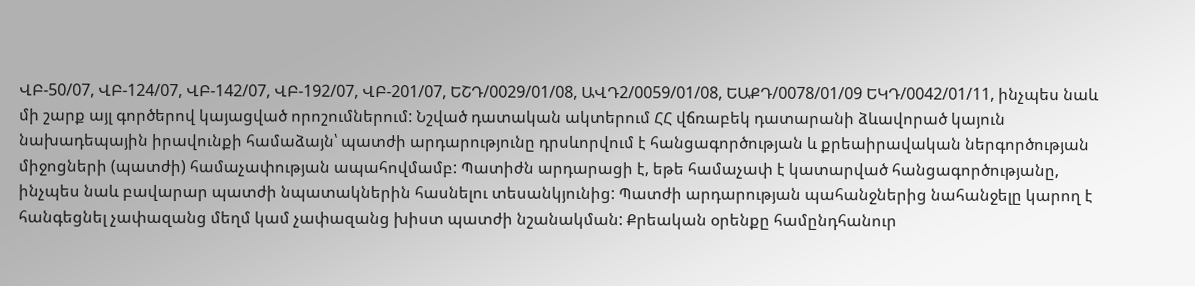ՎԲ-50/07, ՎԲ-124/07, ՎԲ-142/07, ՎԲ-192/07, ՎԲ-201/07, ԵՇԴ/0029/01/08, ԱՎԴ2/0059/01/08, ԵԱՔԴ/0078/01/09 ԵԿԴ/0042/01/11, ինչպես նաև մի շարք այլ գործերով կայացված որոշումներում: Նշված դատական ակտերում ՀՀ վճռաբեկ դատարանի ձևավորած կայուն նախադեպային իրավունքի համաձայն՝ պատժի արդարությունը դրսևորվում է հանցագործության և քրեաիրավական ներգործության միջոցների (պատժի) համաչափության ապահովմամբ: Պատիժն արդարացի է, եթե համաչափ է կատարված հանցագործությանը, ինչպես նաև բավարար պատժի նպատակներին հասնելու տեսանկյունից: Պատժի արդարության պահանջներից նահանջելը կարող է հանգեցնել չափազանց մեղմ կամ չափազանց խիստ պատժի նշանակման: Քրեական օրենքը համընդհանուր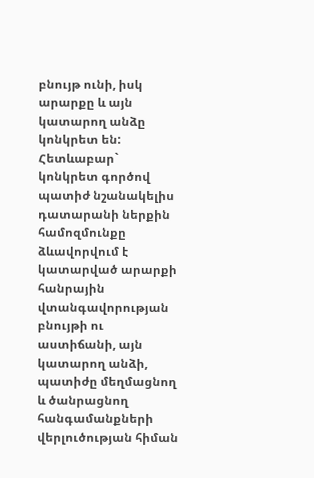բնույթ ունի, իսկ արարքը և այն կատարող անձը կոնկրետ են: Հետևաբար` կոնկրետ գործով պատիժ նշանակելիս դատարանի ներքին համոզմունքը ձևավորվում է կատարված արարքի հանրային վտանգավորության բնույթի ու աստիճանի, այն կատարող անձի, պատիժը մեղմացնող և ծանրացնող հանգամանքների վերլուծության հիման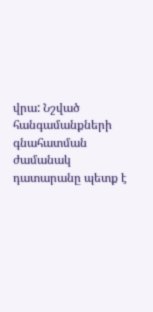վրա: Նշված հանգամանքների գնահատման ժամանակ դատարանը պետք է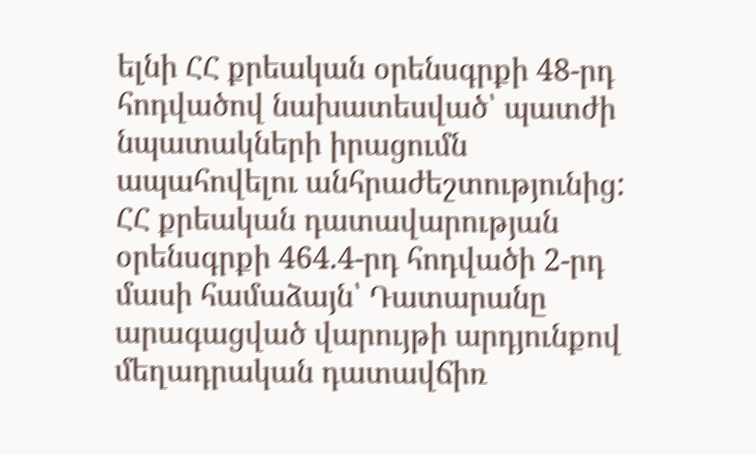ելնի ՀՀ քրեական օրենսգրքի 48-րդ հոդվածով նախատեսված՝ պատժի նպատակների իրացումն ապահովելու անհրաժեշտությունից:
ՀՀ քրեական դատավարության օրենսգրքի 464.4-րդ հոդվածի 2-րդ մասի համաձայն՝ Դատարանը արագացված վարույթի արդյունքով մեղադրական դատավճիռ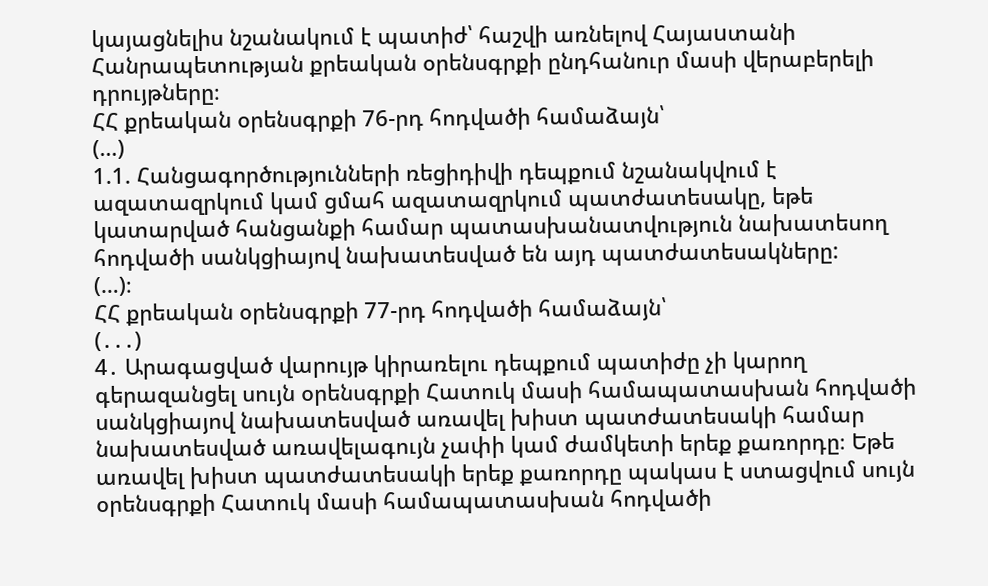կայացնելիս նշանակում է պատիժ՝ հաշվի առնելով Հայաuտանի Հանրապետության քրեական օրենսգրքի ընդհանուր մասի վերաբերելի դրույթները։
ՀՀ քրեական օրենսգրքի 76-րդ հոդվածի համաձայն՝
(…)
1.1. Հանցագործությունների ռեցիդիվի դեպքում նշանակվում է ազատազրկում կամ ցմահ ազատազրկում պատժատեսակը, եթե կատարված հանցանքի համար պատասխանատվություն նախատեսող հոդվածի սանկցիայով նախատեսված են այդ պատժատեսակները:
(…)։
ՀՀ քրեական օրենսգրքի 77-րդ հոդվածի համաձայն՝
(․․․)
4․ Արագացված վարույթ կիրառելու դեպքում պատիժը չի կարող գերազանցել սույն օրենսգրքի Հատուկ մասի համապատասխան հոդվածի սանկցիայով նախատեսված առավել խիստ պատժատեսակի համար նախատեսված առավելագույն չափի կամ ժամկետի երեք քառորդը։ Եթե առավել խիստ պատժատեսակի երեք քառորդը պակաս է ստացվում սույն օրենսգրքի Հատուկ մասի համապատասխան հոդվածի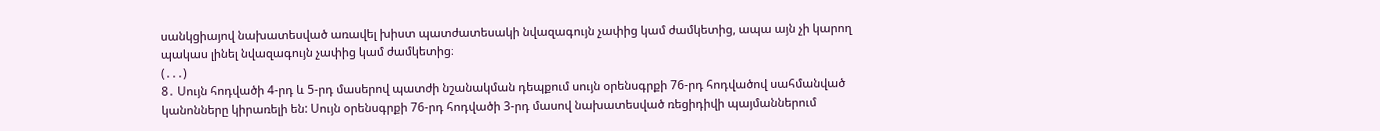սանկցիայով նախատեսված առավել խիստ պատժատեսակի նվազագույն չափից կամ ժամկետից, ապա այն չի կարող պակաս լինել նվազագույն չափից կամ ժամկետից։
(․․․)
8․ Սույն հոդվածի 4-րդ և 5-րդ մասերով պատժի նշանակման դեպքում սույն օրենսգրքի 76-րդ հոդվածով սահմանված կանոնները կիրառելի են: Սույն օրենսգրքի 76-րդ հոդվածի 3-րդ մասով նախատեսված ռեցիդիվի պայմաններում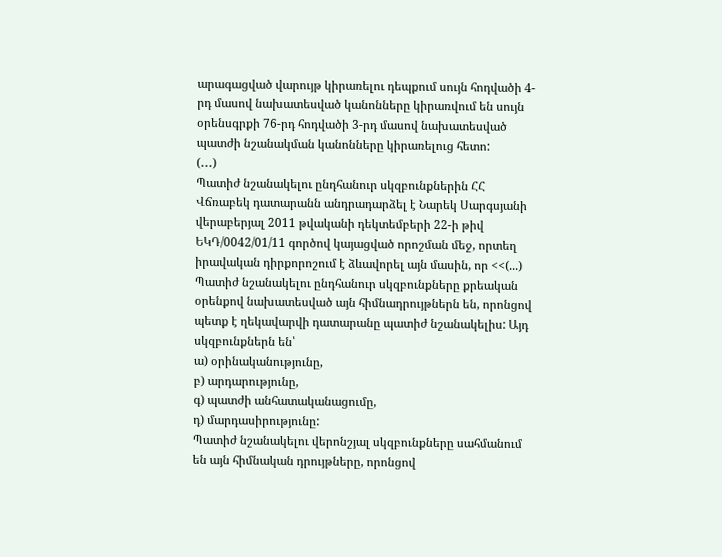արագացված վարույթ կիրառելու դեպքում սույն հոդվածի 4-րդ մասով նախատեսված կանոնները կիրառվում են սույն օրենսգրքի 76-րդ հոդվածի 3-րդ մասով նախատեսված պատժի նշանակման կանոնները կիրառելուց հետո:
(․․․)
Պատիժ նշանակելու ընդհանուր սկզբունքներին ՀՀ Վճռաբեկ դատարանն անդրադարձել է Նարեկ Սարգսյանի վերաբերյալ 2011 թվականի դեկտեմբերի 22-ի թիվ ԵԿԴ/0042/01/11 գործով կայացված որոշման մեջ, որտեղ իրավական դիրքորոշում է ձևավորել այն մասին, որ <<(...) Պատիժ նշանակելու ընդհանուր սկզբունքները քրեական օրենքով նախատեսված այն հիմնադրույթներն են, որոնցով պետք է ղեկավարվի դատարանը պատիժ նշանակելիս: Այդ սկզբունքներն են՝
ա) օրինականությունը,
բ) արդարությունը,
գ) պատժի անհատականացումը,
դ) մարդասիրությունը:
Պատիժ նշանակելու վերոնշյալ սկզբունքները սահմանում են այն հիմնական դրույթները, որոնցով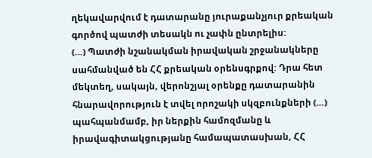ղեկավարվում է դատարանը յուրաքանչյուր քրեական գործով պատժի տեսակն ու չափն ընտրելիս:
(…) Պատժի նշանակման իրավական շրջանակները սահմանված են ՀՀ քրեական օրենսգրքով: Դրա հետ մեկտեղ, սակայն, վերոնշյալ օրենքը դատարանին հնարավորություն է տվել որոշակի սկզբունքների (…) պահպանմամբ, իր ներքին համոզմանը և իրավագիտակցությանը համապատասխան, ՀՀ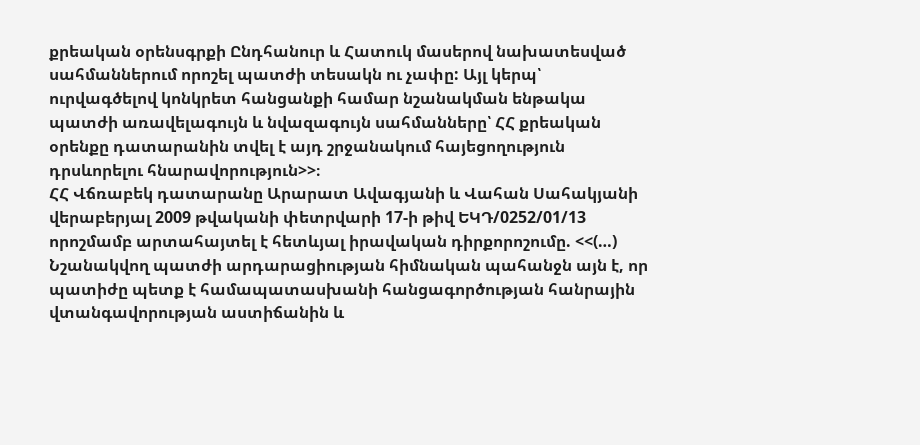քրեական օրենսգրքի Ընդհանուր և Հատուկ մասերով նախատեսված սահմաններում որոշել պատժի տեսակն ու չափը: Այլ կերպ՝ ուրվագծելով կոնկրետ հանցանքի համար նշանակման ենթակա պատժի առավելագույն և նվազագույն սահմանները՝ ՀՀ քրեական օրենքը դատարանին տվել է այդ շրջանակում հայեցողություն դրսևորելու հնարավորություն>>։
ՀՀ Վճռաբեկ դատարանը Արարատ Ավագյանի և Վահան Սահակյանի վերաբերյալ 2009 թվականի փետրվարի 17-ի թիվ ԵԿԴ/0252/01/13 որոշմամբ արտահայտել է հետևյալ իրավական դիրքորոշումը. <<(…) Նշանակվող պատժի արդարացիության հիմնական պահանջն այն է, որ պատիժը պետք է համապատասխանի հանցագործության հանրային վտանգավորության աստիճանին և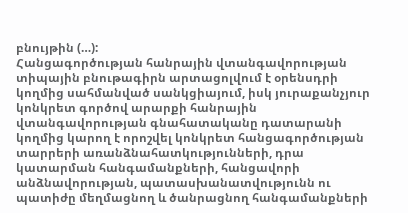բնույթին (…):
Հանցագործության հանրային վտանգավորության տիպային բնութագիրն արտացոլվում է օրենսդրի կողմից սահմանված սանկցիայում, իսկ յուրաքանչյուր կոնկրետ գործով արարքի հանրային վտանգավորության գնահատականը դատարանի կողմից կարող է որոշվել կոնկրետ հանցագործության տարրերի առանձնահատկությունների, դրա կատարման հանգամանքների, հանցավորի անձնավորության, պատասխանատվությունն ու պատիժը մեղմացնող և ծանրացնող հանգամանքների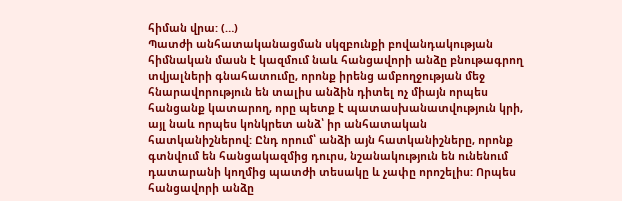հիման վրա: (…)
Պատժի անհատականացման սկզբունքի բովանդակության հիմնական մասն է կազմում նաև հանցավորի անձը բնութագրող տվյալների գնահատումը, որոնք իրենց ամբողջության մեջ հնարավորություն են տալիս անձին դիտել ոչ միայն որպես հանցանք կատարող, որը պետք է պատասխանատվություն կրի, այլ նաև որպես կոնկրետ անձ՝ իր անհատական հատկանիշներով: Ընդ որում՝ անձի այն հատկանիշները, որոնք գտնվում են հանցակազմից դուրս, նշանակություն են ունենում դատարանի կողմից պատժի տեսակը և չափը որոշելիս: Որպես հանցավորի անձը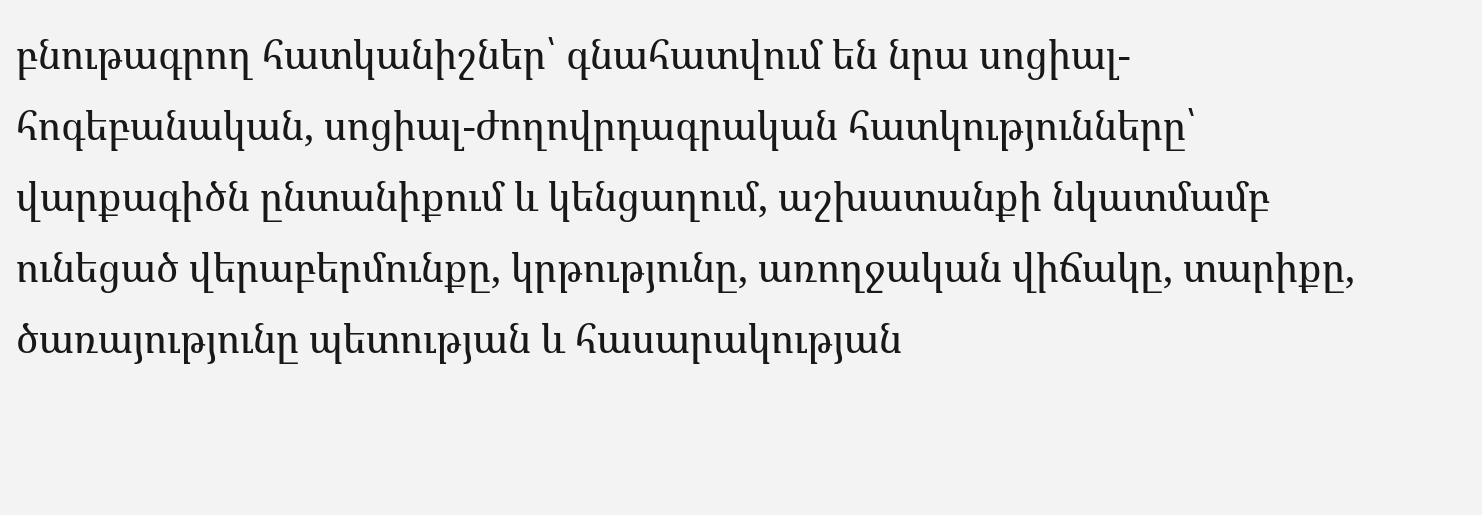բնութագրող հատկանիշներ՝ գնահատվում են նրա սոցիալ-հոգեբանական, սոցիալ-ժողովրդագրական հատկությունները՝ վարքագիծն ընտանիքում և կենցաղում, աշխատանքի նկատմամբ ունեցած վերաբերմունքը, կրթությունը, առողջական վիճակը, տարիքը, ծառայությունը պետության և հասարակության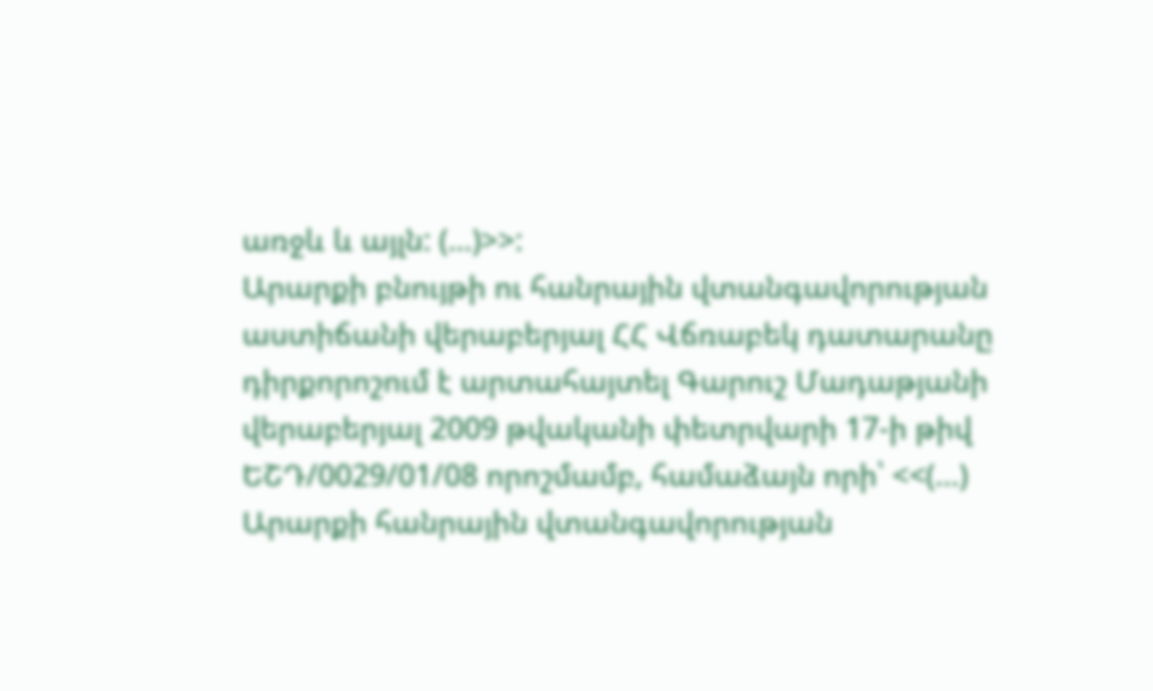առջև և այլն: (…)>>:
Արարքի բնույթի ու հանրային վտանգավորության աստիճանի վերաբերյալ ՀՀ Վճռաբեկ դատարանը դիրքորոշում է արտահայտել Գարուշ Մադաթյանի վերաբերյալ 2009 թվականի փետրվարի 17-ի թիվ ԵՇԴ/0029/01/08 որոշմամբ, համաձայն որի՝ <<(…) Արարքի հանրային վտանգավորության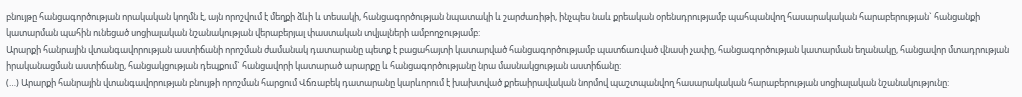բնույթը հանցագործության որակական կողմն է, այն որոշվում է մեղքի ձևի և տեսակի, հանցագործության նպատակի և շարժառիթի, ինչպես նաև քրեական օրենսդրությամբ պահպանվող հասարակական հարաբերության` հանցանքի կատարման պահին ունեցած սոցիալական նշանակության վերաբերյալ փաստական տվյալների ամբողջությամբ:
Արարքի հանրային վտանգավորության աստիճանի որոշման ժամանակ դատարանը պետք է բացահայտի կատարված հանցագործությամբ պատճառված վնասի չափը, հանցագործության կատարման եղանակը, հանցավոր մտադրության իրականացման աստիճանը, հանցակցության դեպքում` հանցավորի կատարած արարքը և հանցագործությանը նրա մասնակցության աստիճանը:
(…) Արարքի հանրային վտանգավորության բնույթի որոշման հարցում Վճռաբեկ դատարանը կարևորում է խախտված քրեաիրավական նորմով պաշտպանվող հասարակական հարաբերության սոցիալական նշանակությունը: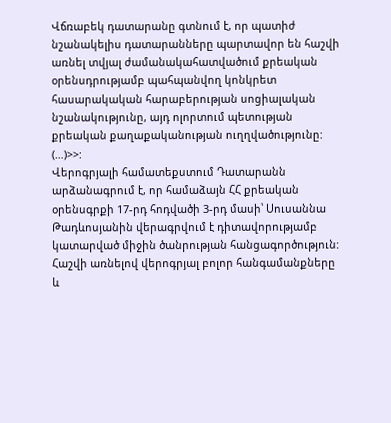Վճռաբեկ դատարանը գտնում է, որ պատիժ նշանակելիս դատարանները պարտավոր են հաշվի առնել տվյալ ժամանակահատվածում քրեական օրենսդրությամբ պահպանվող կոնկրետ հասարակական հարաբերության սոցիալական նշանակությունը, այդ ոլորտում պետության քրեական քաղաքականության ուղղվածությունը: (…)>>:
Վերոգրյալի համատեքստում Դատարանն արձանագրում է, որ համաձայն ՀՀ քրեական օրենսգրքի 17-րդ հոդվածի 3-րդ մասի՝ Սուսաննա Թադևոսյանին վերագրվում է դիտավորությամբ կատարված միջին ծանրության հանցագործություն:
Հաշվի առնելով վերոգրյալ բոլոր հանգամանքները և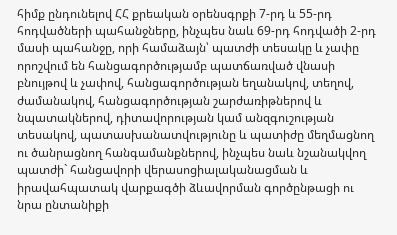հիմք ընդունելով ՀՀ քրեական օրենսգրքի 7-րդ և 55-րդ հոդվածների պահանջները, ինչպես նաև 69-րդ հոդվածի 2-րդ մասի պահանջը, որի համաձայն՝ պատժի տեսակը և չափը որոշվում են հանցագործությամբ պատճառված վնասի բնույթով և չափով, հանցագործության եղանակով, տեղով, ժամանակով, հանցագործության շարժառիթներով և նպատակներով, դիտավորության կամ անզգուշության տեսակով, պատասխանատվությունը և պատիժը մեղմացնող ու ծանրացնող հանգամանքներով, ինչպես նաև նշանակվող պատժի` հանցավորի վերասոցիալականացման և իրավահպատակ վարքագծի ձևավորման գործընթացի ու նրա ընտանիքի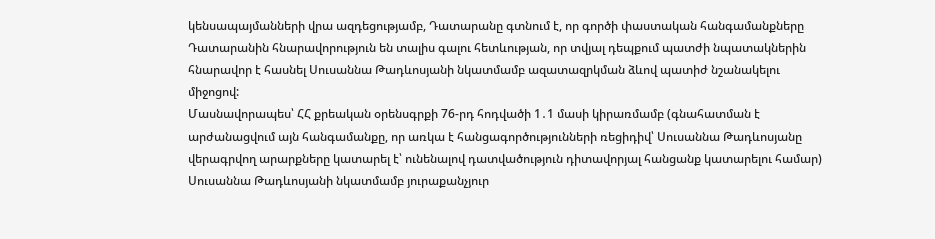կենսապայմանների վրա ազդեցությամբ, Դատարանը գտնում է, որ գործի փաստական հանգամանքները Դատարանին հնարավորություն են տալիս գալու հետևության, որ տվյալ դեպքում պատժի նպատակներին հնարավոր է հասնել Սուսաննա Թադևոսյանի նկատմամբ ազատազրկման ձևով պատիժ նշանակելու միջոցով:
Մասնավորապես՝ ՀՀ քրեական օրենսգրքի 76-րդ հոդվածի 1․1 մասի կիրառմամբ (գնահատման է արժանացվում այն հանգամանքը, որ առկա է հանցագործությունների ռեցիդիվ՝ Սուսաննա Թադևոսյանը վերագրվող արարքները կատարել է՝ ունենալով դատվածություն դիտավորյալ հանցանք կատարելու համար) Սուսաննա Թադևոսյանի նկատմամբ յուրաքանչյուր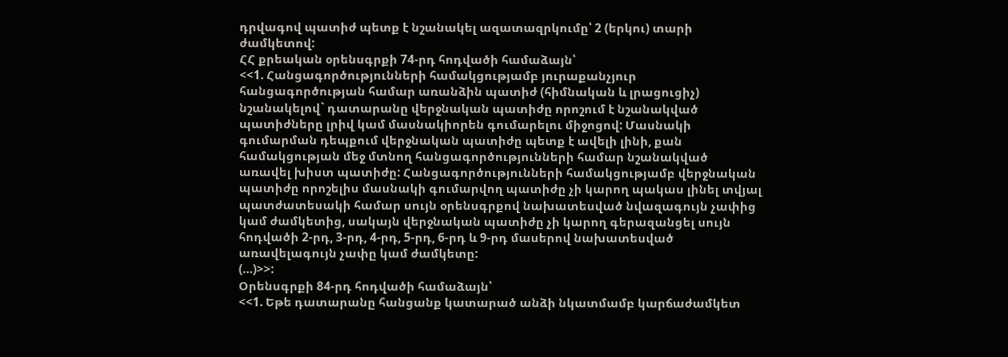դրվագով պատիժ պետք է նշանակել ազատազրկումը՝ 2 (երկու) տարի ժամկետով:
ՀՀ քրեական օրենսգրքի 74-րդ հոդվածի համաձայն՝
<<1. Հանցագործությունների համակցությամբ յուրաքանչյուր հանցագործության համար առանձին պատիժ (հիմնական և լրացուցիչ) նշանակելով` դատարանը վերջնական պատիժը որոշում է նշանակված պատիժները լրիվ կամ մասնակիորեն գումարելու միջոցով: Մասնակի գումարման դեպքում վերջնական պատիժը պետք է ավելի լինի, քան համակցության մեջ մտնող հանցագործությունների համար նշանակված առավել խիստ պատիժը: Հանցագործությունների համակցությամբ վերջնական պատիժը որոշելիս մասնակի գումարվող պատիժը չի կարող պակաս լինել տվյալ պատժատեսակի համար սույն օրենսգրքով նախատեսված նվազագույն չափից կամ ժամկետից, սակայն վերջնական պատիժը չի կարող գերազանցել սույն հոդվածի 2-րդ, 3-րդ, 4-րդ, 5-րդ, 6-րդ և 9-րդ մասերով նախատեսված առավելագույն չափը կամ ժամկետը:
(…)>>:
Օրենսգրքի 84-րդ հոդվածի համաձայն՝
<<1. Եթե դատարանը հանցանք կատարած անձի նկատմամբ կարճաժամկետ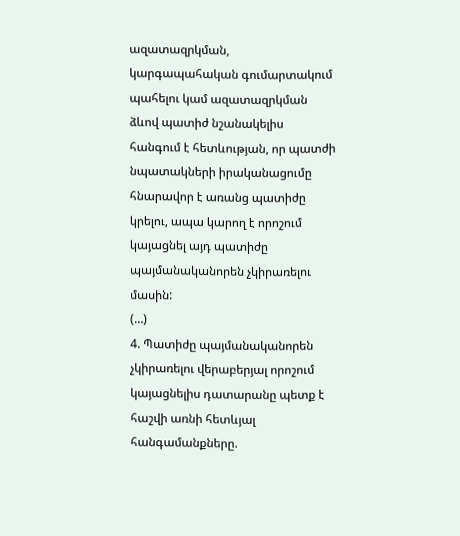ազատազրկման, կարգապահական գումարտակում պահելու կամ ազատազրկման ձևով պատիժ նշանակելիս հանգում է հետևության, որ պատժի նպատակների իրականացումը հնարավոր է առանց պատիժը կրելու, ապա կարող է որոշում կայացնել այդ պատիժը պայմանականորեն չկիրառելու մասին:
(…)
4. Պատիժը պայմանականորեն չկիրառելու վերաբերյալ որոշում կայացնելիս դատարանը պետք է հաշվի առնի հետևյալ հանգամանքները.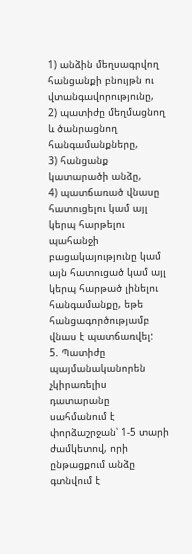1) անձին մեղսագրվող հանցանքի բնույթն ու վտանգավորությունը,
2) պատիժը մեղմացնող և ծանրացնող հանգամանքները,
3) հանցանք կատարածի անձը,
4) պատճառած վնասը հատուցելու կամ այլ կերպ հարթելու պահանջի բացակայությունը կամ այն հատուցած կամ այլ կերպ հարթած լինելու հանգամանքը, եթե հանցագործությամբ վնաս է պատճառվել:
5. Պատիժը պայմանականորեն չկիրառելիս դատարանը սահմանում է փորձաշրջան՝ 1-5 տարի ժամկետով, որի ընթացքում անձը գտնվում է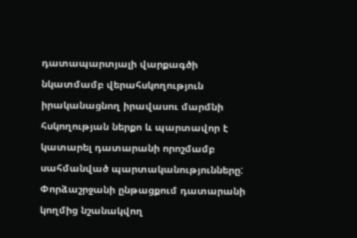դատապարտյալի վարքագծի նկատմամբ վերահսկողություն իրականացնող իրավասու մարմնի հսկողության ներքո և պարտավոր է կատարել դատարանի որոշմամբ սահմանված պարտականությունները: Փորձաշրջանի ընթացքում դատարանի կողմից նշանակվող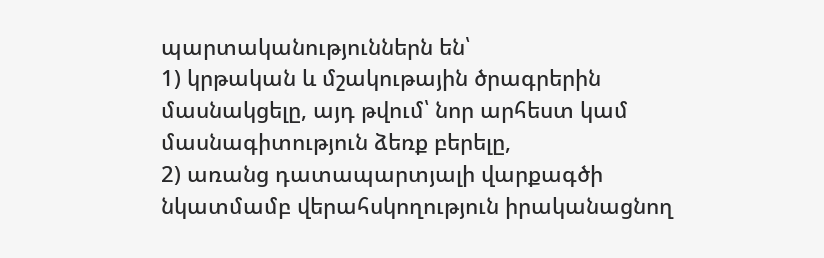պարտականություններն են՝
1) կրթական և մշակութային ծրագրերին մասնակցելը, այդ թվում՝ նոր արհեստ կամ մասնագիտություն ձեռք բերելը,
2) առանց դատապարտյալի վարքագծի նկատմամբ վերահսկողություն իրականացնող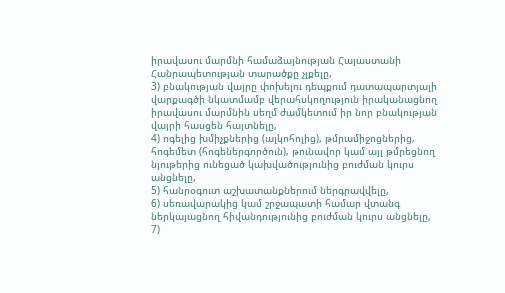իրավասու մարմնի համաձայնության Հայաստանի Հանրապետության տարածքը չլքելը,
3) բնակության վայրը փոխելու դեպքում դատապարտյալի վարքագծի նկատմամբ վերահսկողություն իրականացնող իրավասու մարմնին սեղմ ժամկետում իր նոր բնակության վայրի հասցեն հայտնելը,
4) ոգելից խմիչքներից (ալկոհոլից), թմրամիջոցներից, հոգեմետ (հոգեներգործուն), թունավոր կամ այլ թմրեցնող նյութերից ունեցած կախվածությունից բուժման կուրս անցնելը,
5) հանրօգուտ աշխատանքներում ներգրավվելը,
6) սեռավարակից կամ շրջապատի համար վտանգ ներկայացնող հիվանդությունից բուժման կուրս անցնելը,
7)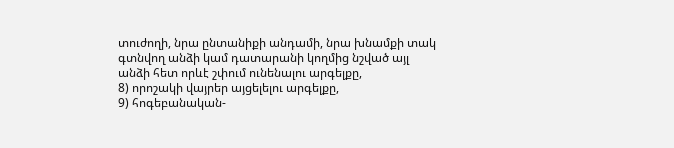տուժողի, նրա ընտանիքի անդամի, նրա խնամքի տակ գտնվող անձի կամ դատարանի կողմից նշված այլ անձի հետ որևէ շփում ունենալու արգելքը,
8) որոշակի վայրեր այցելելու արգելքը,
9) հոգեբանական-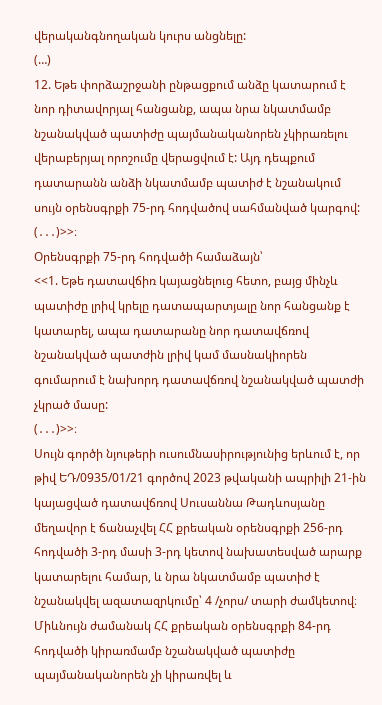վերականգնողական կուրս անցնելը:
(…)
12. Եթե փորձաշրջանի ընթացքում անձը կատարում է նոր դիտավորյալ հանցանք, ապա նրա նկատմամբ նշանակված պատիժը պայմանականորեն չկիրառելու վերաբերյալ որոշումը վերացվում է: Այդ դեպքում դատարանն անձի նկատմամբ պատիժ է նշանակում սույն օրենսգրքի 75-րդ հոդվածով սահմանված կարգով:
(․․․)>>։
Օրենսգրքի 75-րդ հոդվածի համաձայն՝
<<1. Եթե դատավճիռ կայացնելուց հետո, բայց մինչև պատիժը լրիվ կրելը դատապարտյալը նոր հանցանք է կատարել, ապա դատարանը նոր դատավճռով նշանակված պատժին լրիվ կամ մասնակիորեն գումարում է նախորդ դատավճռով նշանակված պատժի չկրած մասը:
(․․․)>>։
Սույն գործի նյութերի ուսումնասիրությունից երևում է, որ թիվ ԵԴ/0935/01/21 գործով 2023 թվականի ապրիլի 21-ին կայացված դատավճռով Սուսաննա Թադևոսյանը մեղավոր է ճանաչվել ՀՀ քրեական օրենսգրքի 256-րդ հոդվածի 3-րդ մասի 3-րդ կետով նախատեսված արարք կատարելու համար, և նրա նկատմամբ պատիժ է նշանակվել ազատազրկումը՝ 4 /չորս/ տարի ժամկետով։ Միևնույն ժամանակ ՀՀ քրեական օրենսգրքի 84-րդ հոդվածի կիրառմամբ նշանակված պատիժը պայմանականորեն չի կիրառվել և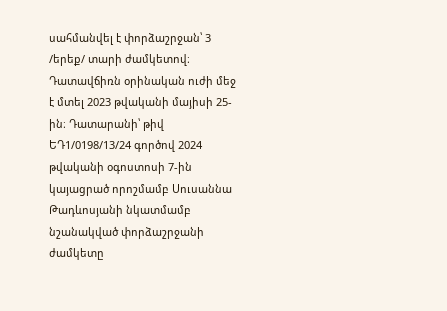սահմանվել է փորձաշրջան՝ 3 /երեք/ տարի ժամկետով։ Դատավճիռն օրինական ուժի մեջ է մտել 2023 թվականի մայիսի 25-ին։ Դատարանի՝ թիվ ԵԴ1/0198/13/24 գործով 2024 թվականի օգոստոսի 7-ին կայացրած որոշմամբ Սուսաննա Թադևոսյանի նկատմամբ նշանակված փորձաշրջանի ժամկետը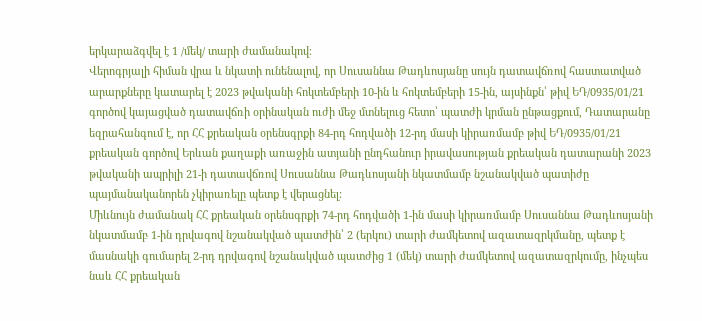երկարաձգվել է 1 /մեկ/ տարի ժամանակով։
Վերոգրյալի հիման վրա և նկատի ունենալով, որ Սուսաննա Թադևոսյանը սույն դատավճռով հաստատված արարքները կատարել է 2023 թվականի հոկտեմբերի 10-ին և հոկտեմբերի 15-ին, այսինքն՝ թիվ ԵԴ/0935/01/21 գործով կայացված դատավճռի օրինական ուժի մեջ մտնելուց հետո՝ պատժի կրման ընթացքում, Դատարանը եզրահանգում է, որ ՀՀ քրեական օրենսգրքի 84-րդ հոդվածի 12-րդ մասի կիրառմամբ թիվ ԵԴ/0935/01/21 քրեական գործով Երևան քաղաքի առաջին ատյանի ընդհանուր իրավասության քրեական դատարանի 2023 թվականի ապրիլի 21-ի դատավճռով Սուսաննա Թադևոսյանի նկատմամբ նշանակված պատիժը պայմանականորեն չկիրառելը պետք է վերացնել:
Միևնույն ժամանակ ՀՀ քրեական օրենսգրքի 74-րդ հոդվածի 1-ին մասի կիրառմամբ Սուսաննա Թադևոսյանի նկատմամբ 1-ին դրվագով նշանակված պատժին՝ 2 (երկու) տարի ժամկետով ազատազրկմանը, պետք է մասնակի գումարել 2-րդ դրվագով նշանակված պատժից 1 (մեկ) տարի ժամկետով ազատազրկումը, ինչպես նաև ՀՀ քրեական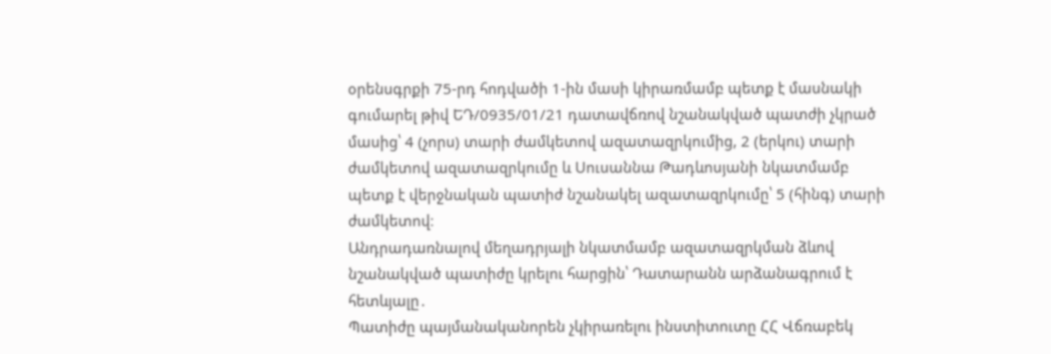օրենսգրքի 75-րդ հոդվածի 1-ին մասի կիրառմամբ պետք է մասնակի գումարել թիվ ԵԴ/0935/01/21 դատավճռով նշանակված պատժի չկրած մասից՝ 4 (չորս) տարի ժամկետով ազատազրկումից, 2 (երկու) տարի ժամկետով ազատազրկումը և Սուսաննա Թադևոսյանի նկատմամբ պետք է վերջնական պատիժ նշանակել ազատազրկումը՝ 5 (հինգ) տարի ժամկետով։
Անդրադառնալով մեղադրյալի նկատմամբ ազատազրկման ձևով նշանակված պատիժը կրելու հարցին՝ Դատարանն արձանագրում է հետևյալը․
Պատիժը պայմանականորեն չկիրառելու ինստիտուտը ՀՀ Վճռաբեկ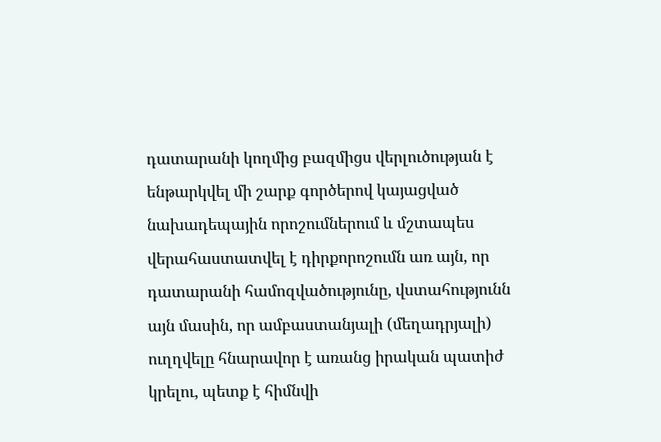դատարանի կողմից բազմիցս վերլուծության է ենթարկվել մի շարք գործերով կայացված նախադեպային որոշումներում և մշտապես վերահաստատվել է դիրքորոշումն առ այն, որ դատարանի համոզվածությունը, վստահությունն այն մասին, որ ամբաստանյալի (մեղադրյալի) ուղղվելը հնարավոր է առանց իրական պատիժ կրելու, պետք է հիմնվի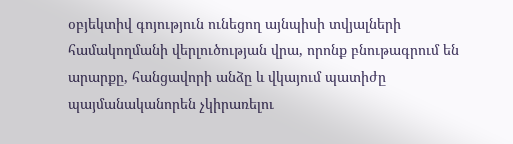օբյեկտիվ գոյություն ունեցող այնպիսի տվյալների համակողմանի վերլուծության վրա, որոնք բնութագրում են արարքը, հանցավորի անձը և վկայում պատիժը պայմանականորեն չկիրառելու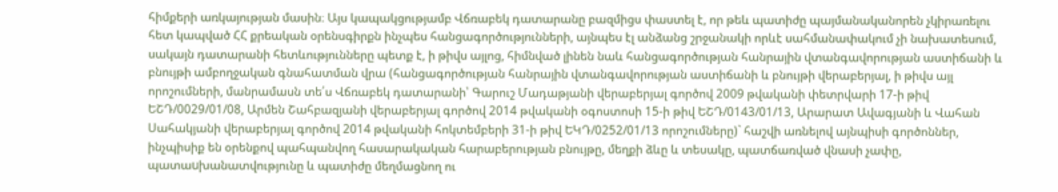հիմքերի առկայության մասին։ Այս կապակցությամբ Վճռաբեկ դատարանը բազմիցս փաստել է, որ թեև պատիժը պայմանականորեն չկիրառելու հետ կապված ՀՀ քրեական օրենսգիրքն ինչպես հանցագործությունների, այնպես էլ անձանց շրջանակի որևէ սահմանափակում չի նախատեսում, սակայն դատարանի հետևությունները պետք է, ի թիվս այլոց, հիմնված լինեն նաև հանցագործության հանրային վտանգավորության աստիճանի և բնույթի ամբողջական գնահատման վրա (հանցագործության հանրային վտանգավորության աստիճանի և բնույթի վերաբերյալ, ի թիվս այլ որոշումների, մանրամասն տե՛ս Վճռաբեկ դատարանի՝ Գարուշ Մադաթյանի վերաբերյալ գործով 2009 թվականի փետրվարի 17-ի թիվ ԵՇԴ/0029/01/08, Արմեն Շահբազյանի վերաբերյալ գործով 2014 թվականի օգոստոսի 15-ի թիվ ԵՇԴ/0143/01/13, Արարատ Ավագյանի և Վահան Սահակյանի վերաբերյալ գործով 2014 թվականի հոկտեմբերի 31-ի թիվ ԵԿԴ/0252/01/13 որոշումները)` հաշվի առնելով այնպիսի գործոններ, ինչպիսիք են օրենքով պահպանվող հասարակական հարաբերության բնույթը, մեղքի ձևը և տեսակը, պատճառված վնասի չափը, պատաuխանատվությունը և պատիժը մեղմացնող ու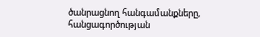ծանրացնող հանգամանքները, հանցագործության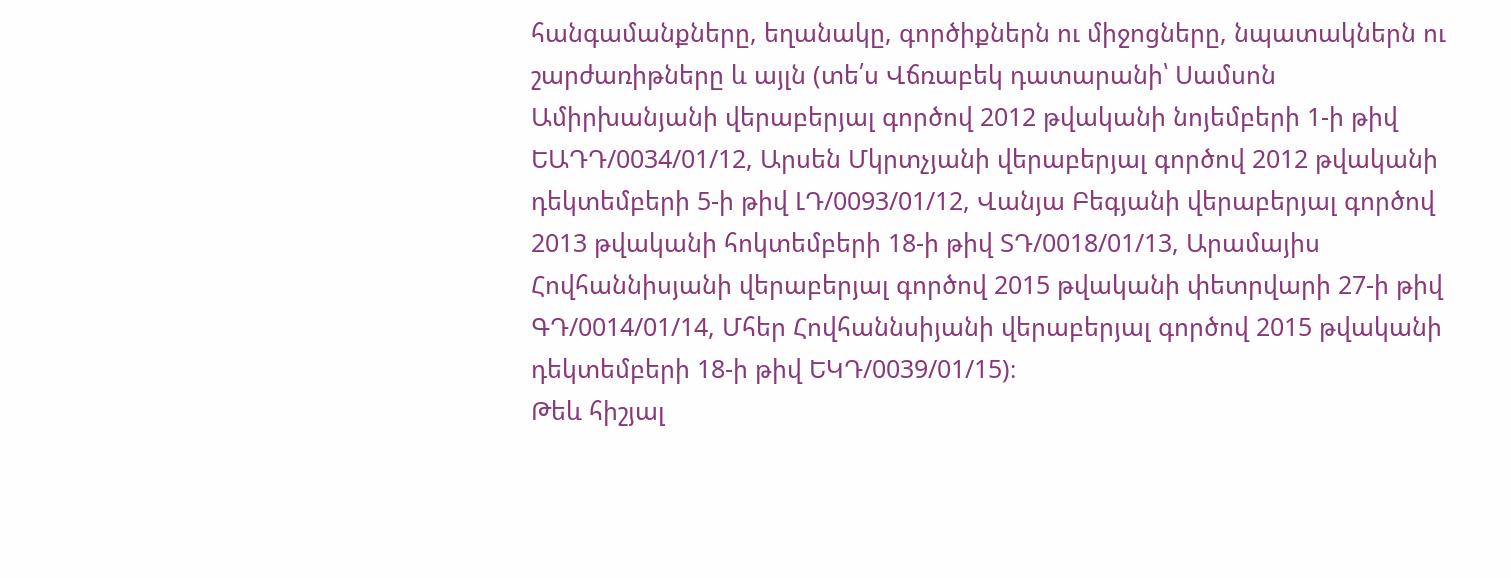հանգամանքները, եղանակը, գործիքներն ու միջոցները, նպատակներն ու շարժառիթները և այլն (տե՛ս Վճռաբեկ դատարանի՝ Սամսոն Ամիրխանյանի վերաբերյալ գործով 2012 թվականի նոյեմբերի 1-ի թիվ ԵԱԴԴ/0034/01/12, Արսեն Մկրտչյանի վերաբերյալ գործով 2012 թվականի դեկտեմբերի 5-ի թիվ ԼԴ/0093/01/12, Վանյա Բեգյանի վերաբերյալ գործով 2013 թվականի հոկտեմբերի 18-ի թիվ ՏԴ/0018/01/13, Արամայիս Հովհաննիսյանի վերաբերյալ գործով 2015 թվականի փետրվարի 27-ի թիվ ԳԴ/0014/01/14, Մհեր Հովհաննսիյանի վերաբերյալ գործով 2015 թվականի դեկտեմբերի 18-ի թիվ ԵԿԴ/0039/01/15)։
Թեև հիշյալ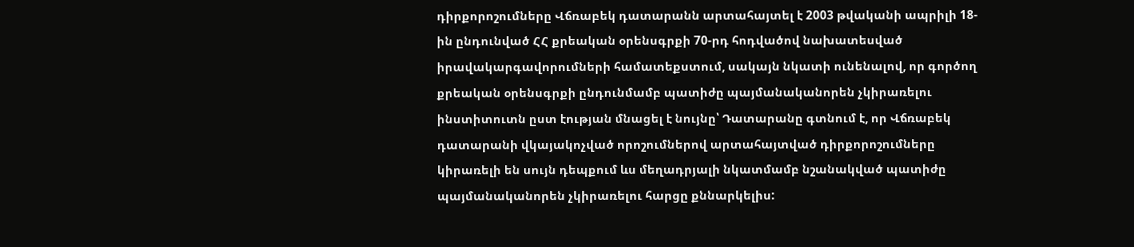դիրքորոշումները Վճռաբեկ դատարանն արտահայտել է 2003 թվականի ապրիլի 18-ին ընդունված ՀՀ քրեական օրենսգրքի 70-րդ հոդվածով նախատեսված իրավակարգավորումների համատեքստում, սակայն նկատի ունենալով, որ գործող քրեական օրենսգրքի ընդունմամբ պատիժը պայմանականորեն չկիրառելու ինստիտուտն ըստ էության մնացել է նույնը՝ Դատարանը գտնում է, որ Վճռաբեկ դատարանի վկայակոչված որոշումներով արտահայտված դիրքորոշումները կիրառելի են սույն դեպքում ևս մեղադրյալի նկատմամբ նշանակված պատիժը պայմանականորեն չկիրառելու հարցը քննարկելիս: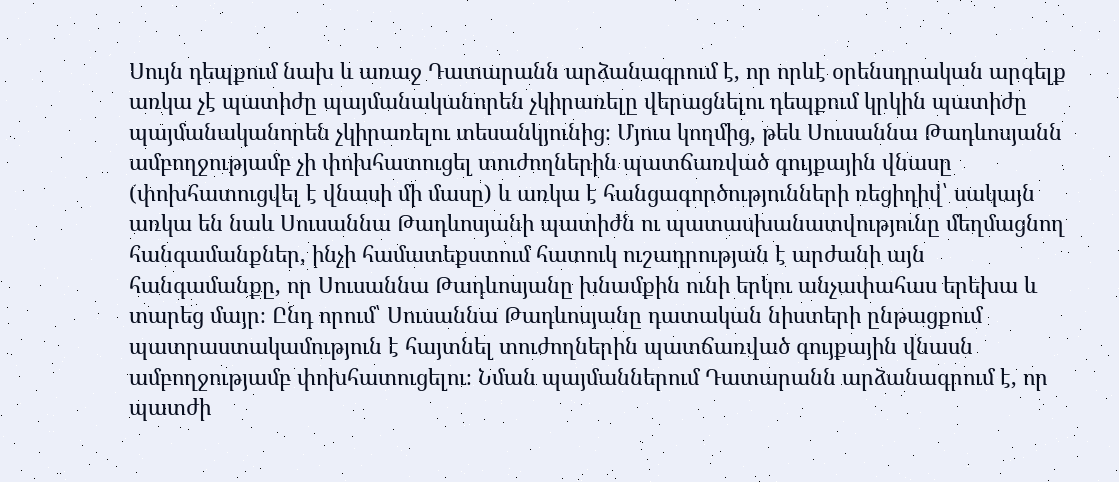Սույն դեպքում նախ և առաջ Դատարանն արձանագրում է, որ որևէ օրենսդրական արգելք առկա չէ պատիժը պայմանականորեն չկիրառելը վերացնելու դեպքում կրկին պատիժը պայմանականորեն չկիրառելու տեսանկյունից։ Մյուս կողմից, թեև Սուսաննա Թադևոսյանն ամբողջությամբ չի փոխհատուցել տուժողներին պատճառված գույքային վնասը (փոխհատուցվել է վնասի մի մասը) և առկա է հանցագործությունների ռեցիդիվ՝ սակայն առկա են նաև Սուսաննա Թադևոսյանի պատիժն ու պատասխանատվությունը մեղմացնող հանգամանքներ, ինչի համատեքստում հատուկ ուշադրության է արժանի այն հանգամանքը, որ Սուսաննա Թադևոսյանը խնամքին ունի երկու անչափահաս երեխա և տարեց մայր։ Ընդ որում՝ Սուսաննա Թադևոսյանը դատական նիստերի ընթացքում պատրաստակամություն է հայտնել տուժողներին պատճառված գույքային վնասն ամբողջությամբ փոխհատուցելու։ Նման պայմաններում Դատարանն արձանագրում է, որ պատժի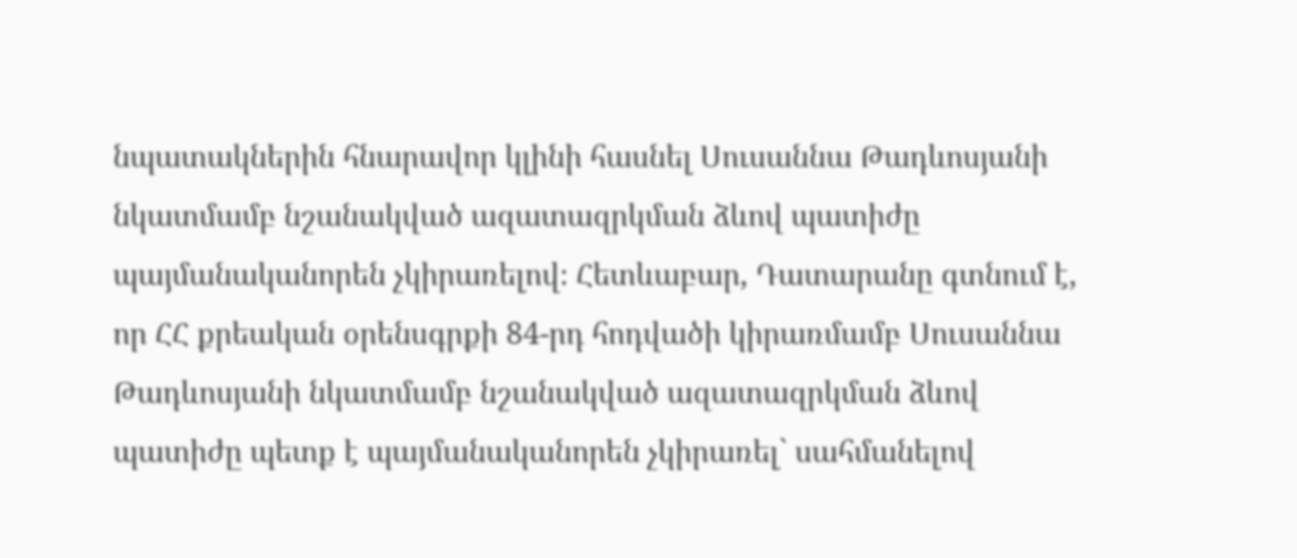նպատակներին հնարավոր կլինի հասնել Սուսաննա Թադևոսյանի նկատմամբ նշանակված ազատազրկման ձևով պատիժը պայմանականորեն չկիրառելով։ Հետևաբար, Դատարանը գտնում է, որ ՀՀ քրեական օրենսգրքի 84-րդ հոդվածի կիրառմամբ Սուսաննա Թադևոսյանի նկատմամբ նշանակված ազատազրկման ձևով պատիժը պետք է պայմանականորեն չկիրառել` սահմանելով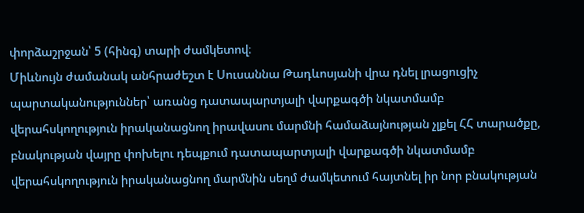փորձաշրջան՝ 5 (հինգ) տարի ժամկետով։
Միևնույն ժամանակ անհրաժեշտ է Սուսաննա Թադևոսյանի վրա դնել լրացուցիչ պարտականություններ՝ առանց դատապարտյալի վարքագծի նկատմամբ վերահսկողություն իրականացնող իրավասու մարմնի համաձայնության չլքել ՀՀ տարածքը, բնակության վայրը փոխելու դեպքում դատապարտյալի վարքագծի նկատմամբ վերահսկողություն իրականացնող մարմնին սեղմ ժամկետում հայտնել իր նոր բնակության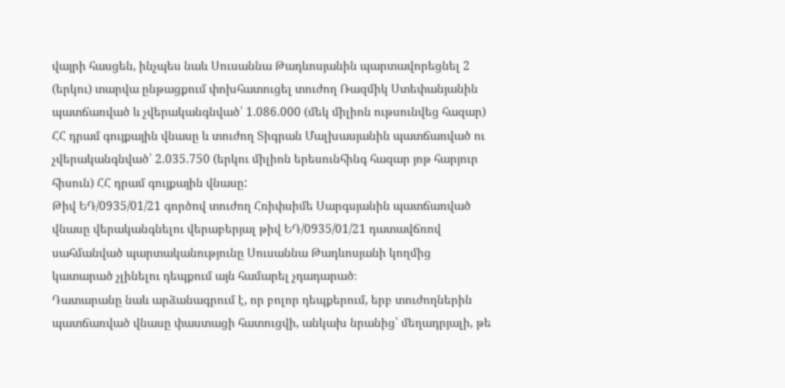վայրի հասցեն, ինչպես նաև Սուսաննա Թադևոսյանին պարտավորեցնել 2 (երկու) տարվա ընթացքում փոխհատուցել տուժող Ռազմիկ Ստեփանյանին պատճառված և չվերականգնված՝ 1.086.000 (մեկ միլիոն ութսունվեց հազար) ՀՀ դրամ գույքային վնասը և տուժող Տիգրան Մալխասյանին պատճառված ու չվերականգնված՝ 2.035.750 (երկու միլիոն երեսունհինգ հազար յոթ հարյուր հիսուն) ՀՀ դրամ գույքային վնասը:
Թիվ ԵԴ/0935/01/21 գործով տուժող Հռիփսիմե Սարգսյանին պատճառված վնասը վերականգնելու վերաբերյալ թիվ ԵԴ/0935/01/21 դատավճռով սահմանված պարտականությունը Սուսաննա Թադևոսյանի կողմից կատարած չլինելու դեպքում այն համարել չդադարած։
Դատարանը նաև արձանագրում է, որ բոլոր դեպքերում, երբ տուժողներին պատճառված վնասը փաստացի հատուցվի, անկախ նրանից՝ մեղադրյալի, թե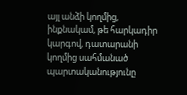այլ անձի կողմից, ինքնակամ, թե հարկադիր կարգով, դատարանի կողմից սահմանած պարտականությունը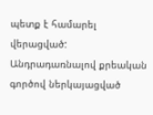պետք է համարել վերացված:
Անդրադառնալով քրեական գործով ներկայացված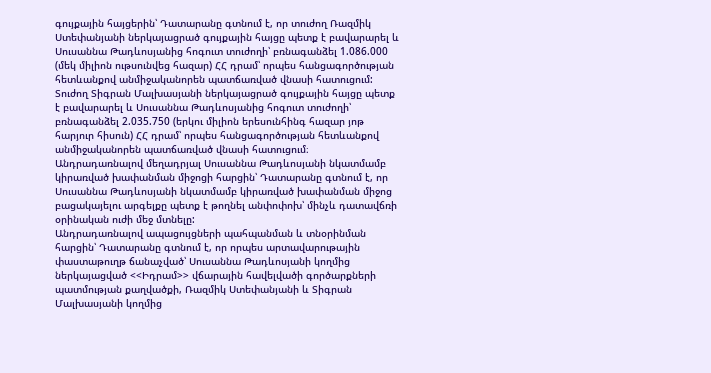գույքային հայցերին՝ Դատարանը գտնում է, որ տուժող Ռազմիկ Ստեփանյանի ներկայացրած գույքային հայցը պետք է բավարարել և Սուսաննա Թադևոսյանից հոգուտ տուժողի՝ բռնագանձել 1.086.000 (մեկ միլիոն ութսունվեց հազար) ՀՀ դրամ՝ որպես հանցագործության հետևանքով անմիջականորեն պատճառված վնասի հատուցում:
Տուժող Տիգրան Մալխասյանի ներկայացրած գույքային հայցը պետք է բավարարել և Սուսաննա Թադևոսյանից հոգուտ տուժողի՝ բռնագանձել 2.035.750 (երկու միլիոն երեսունհինգ հազար յոթ հարյուր հիսուն) ՀՀ դրամ՝ որպես հանցագործության հետևանքով անմիջականորեն պատճառված վնասի հատուցում։
Անդրադառնալով մեղադրյալ Սուսաննա Թադևոսյանի նկատմամբ կիրառված խափանման միջոցի հարցին՝ Դատարանը գտնում է, որ Սուսաննա Թադևոսյանի նկատմամբ կիրառված խափանման միջոց բացակայելու արգելքը պետք է թողնել անփոփոխ՝ մինչև դատավճռի օրինական ուժի մեջ մտնելը:
Անդրադառնալով ապացույցների պահպանման և տնօրինման հարցին՝ Դատարանը գտնում է, որ որպես արտավարութային փաստաթուղթ ճանաչված՝ Սուսաննա Թադևոսյանի կողմից ներկայացված <<Իդրամ>> վճարային հավելվածի գործարքների պատմության քաղվածքի, Ռազմիկ Ստեփանյանի և Տիգրան Մալխասյանի կողմից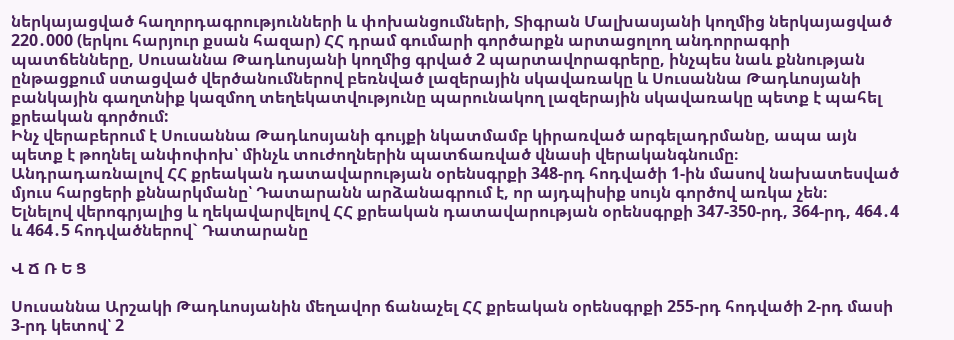ներկայացված հաղորդագրությունների և փոխանցումների, Տիգրան Մալխասյանի կողմից ներկայացված 220․000 (երկու հարյուր քսան հազար) ՀՀ դրամ գումարի գործարքն արտացոլող անդորրագրի պատճենները, Սուսաննա Թադևոսյանի կողմից գրված 2 պարտավորագրերը, ինչպես նաև քննության ընթացքում ստացված վերծանումներով բեռնված լազերային սկավառակը և Սուսաննա Թադևոսյանի բանկային գաղտնիք կազմող տեղեկատվությունը պարունակող լազերային սկավառակը պետք է պահել քրեական գործում:
Ինչ վերաբերում է Սուսաննա Թադևոսյանի գույքի նկատմամբ կիրառված արգելադրմանը, ապա այն պետք է թողնել անփոփոխ՝ մինչև տուժողներին պատճառված վնասի վերականգնումը։
Անդրադառնալով ՀՀ քրեական դատավարության օրենսգրքի 348-րդ հոդվածի 1-ին մասով նախատեսված մյուս հարցերի քննարկմանը՝ Դատարանն արձանագրում է, որ այդպիսիք սույն գործով առկա չեն։
Ելնելով վերոգրյալից և ղեկավարվելով ՀՀ քրեական դատավարության օրենսգրքի 347-350-րդ, 364-րդ, 464․4 և 464․5 հոդվածներով` Դատարանը

Վ Ճ Ռ Ե Ց

Սուսաննա Արշակի Թադևոսյանին մեղավոր ճանաչել ՀՀ քրեական օրենսգրքի 255-րդ հոդվածի 2-րդ մասի 3-րդ կետով՝ 2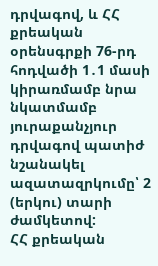դրվագով, և ՀՀ քրեական օրենսգրքի 76-րդ հոդվածի 1․1 մասի կիրառմամբ նրա նկատմամբ յուրաքանչյուր դրվագով պատիժ նշանակել ազատազրկումը՝ 2 (երկու) տարի ժամկետով:
ՀՀ քրեական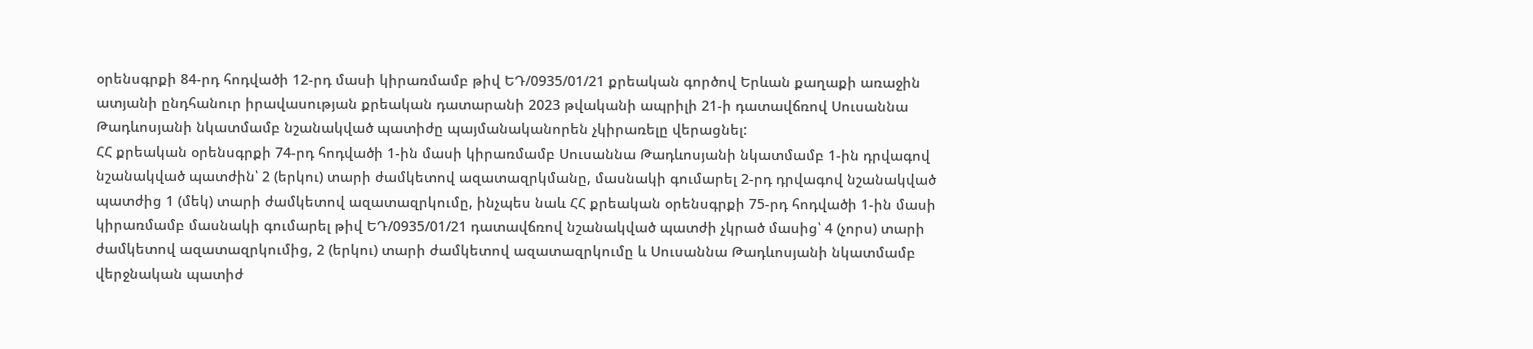օրենսգրքի 84-րդ հոդվածի 12-րդ մասի կիրառմամբ թիվ ԵԴ/0935/01/21 քրեական գործով Երևան քաղաքի առաջին ատյանի ընդհանուր իրավասության քրեական դատարանի 2023 թվականի ապրիլի 21-ի դատավճռով Սուսաննա Թադևոսյանի նկատմամբ նշանակված պատիժը պայմանականորեն չկիրառելը վերացնել:
ՀՀ քրեական օրենսգրքի 74-րդ հոդվածի 1-ին մասի կիրառմամբ Սուսաննա Թադևոսյանի նկատմամբ 1-ին դրվագով նշանակված պատժին՝ 2 (երկու) տարի ժամկետով ազատազրկմանը, մասնակի գումարել 2-րդ դրվագով նշանակված պատժից 1 (մեկ) տարի ժամկետով ազատազրկումը, ինչպես նաև ՀՀ քրեական օրենսգրքի 75-րդ հոդվածի 1-ին մասի կիրառմամբ մասնակի գումարել թիվ ԵԴ/0935/01/21 դատավճռով նշանակված պատժի չկրած մասից՝ 4 (չորս) տարի ժամկետով ազատազրկումից, 2 (երկու) տարի ժամկետով ազատազրկումը և Սուսաննա Թադևոսյանի նկատմամբ վերջնական պատիժ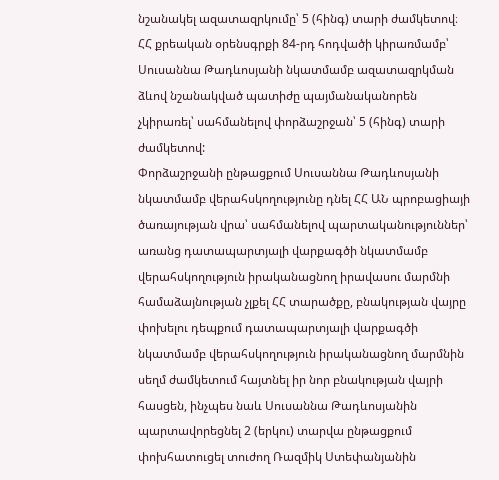նշանակել ազատազրկումը՝ 5 (հինգ) տարի ժամկետով։
ՀՀ քրեական օրենսգրքի 84-րդ հոդվածի կիրառմամբ՝ Սուսաննա Թադևոսյանի նկատմամբ ազատազրկման ձևով նշանակված պատիժը պայմանականորեն չկիրառել՝ սահմանելով փորձաշրջան՝ 5 (հինգ) տարի ժամկետով:
Փորձաշրջանի ընթացքում Սուսաննա Թադևոսյանի նկատմամբ վերահսկողությունը դնել ՀՀ ԱՆ պրոբացիայի ծառայության վրա՝ սահմանելով պարտականություններ՝ առանց դատապարտյալի վարքագծի նկատմամբ վերահսկողություն իրականացնող իրավասու մարմնի համաձայնության չլքել ՀՀ տարածքը, բնակության վայրը փոխելու դեպքում դատապարտյալի վարքագծի նկատմամբ վերահսկողություն իրականացնող մարմնին սեղմ ժամկետում հայտնել իր նոր բնակության վայրի հասցեն, ինչպես նաև Սուսաննա Թադևոսյանին պարտավորեցնել 2 (երկու) տարվա ընթացքում փոխհատուցել տուժող Ռազմիկ Ստեփանյանին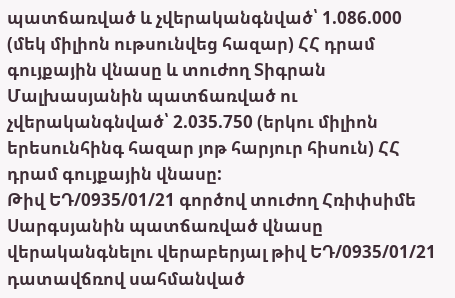պատճառված և չվերականգնված՝ 1.086.000 (մեկ միլիոն ութսունվեց հազար) ՀՀ դրամ գույքային վնասը և տուժող Տիգրան Մալխասյանին պատճառված ու չվերականգնված՝ 2.035.750 (երկու միլիոն երեսունհինգ հազար յոթ հարյուր հիսուն) ՀՀ դրամ գույքային վնասը:
Թիվ ԵԴ/0935/01/21 գործով տուժող Հռիփսիմե Սարգսյանին պատճառված վնասը վերականգնելու վերաբերյալ թիվ ԵԴ/0935/01/21 դատավճռով սահմանված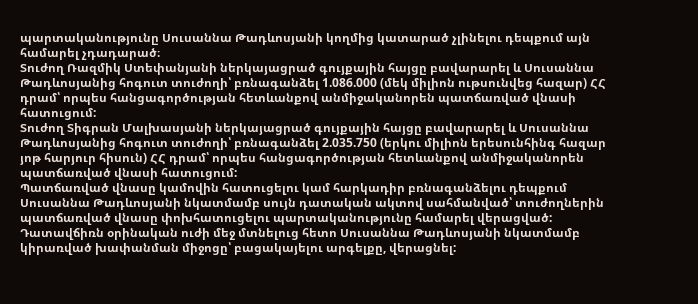պարտականությունը Սուսաննա Թադևոսյանի կողմից կատարած չլինելու դեպքում այն համարել չդադարած։
Տուժող Ռազմիկ Ստեփանյանի ներկայացրած գույքային հայցը բավարարել և Սուսաննա Թադևոսյանից հոգուտ տուժողի՝ բռնագանձել 1.086.000 (մեկ միլիոն ութսունվեց հազար) ՀՀ դրամ՝ որպես հանցագործության հետևանքով անմիջականորեն պատճառված վնասի հատուցում:
Տուժող Տիգրան Մալխասյանի ներկայացրած գույքային հայցը բավարարել և Սուսաննա Թադևոսյանից հոգուտ տուժողի՝ բռնագանձել 2.035.750 (երկու միլիոն երեսունհինգ հազար յոթ հարյուր հիսուն) ՀՀ դրամ՝ որպես հանցագործության հետևանքով անմիջականորեն պատճառված վնասի հատուցում:
Պատճառված վնասը կամովին հատուցելու կամ հարկադիր բռնագանձելու դեպքում Սուսաննա Թադևոսյանի նկատմամբ սույն դատական ակտով սահմանված՝ տուժողներին պատճառված վնասը փոխհատուցելու պարտականությունը համարել վերացված:
Դատավճիռն օրինական ուժի մեջ մտնելուց հետո Սուսաննա Թադևոսյանի նկատմամբ կիրառված խափանման միջոցը՝ բացակայելու արգելքը, վերացնել: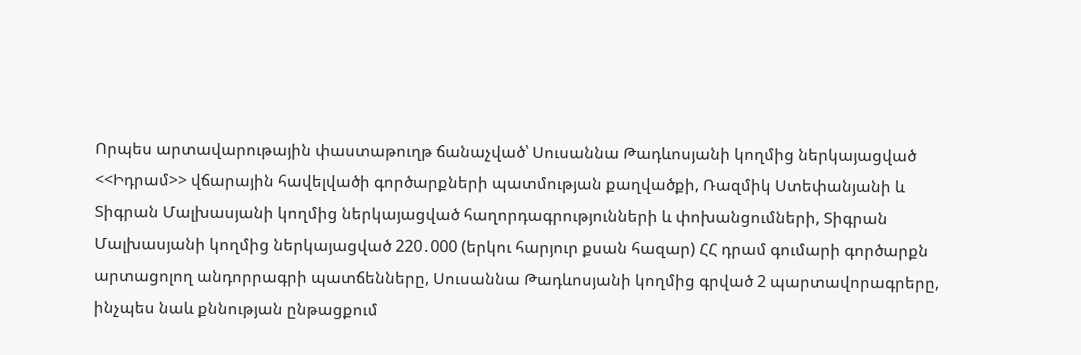Որպես արտավարութային փաստաթուղթ ճանաչված՝ Սուսաննա Թադևոսյանի կողմից ներկայացված <<Իդրամ>> վճարային հավելվածի գործարքների պատմության քաղվածքի, Ռազմիկ Ստեփանյանի և Տիգրան Մալխասյանի կողմից ներկայացված հաղորդագրությունների և փոխանցումների, Տիգրան Մալխասյանի կողմից ներկայացված 220․000 (երկու հարյուր քսան հազար) ՀՀ դրամ գումարի գործարքն արտացոլող անդորրագրի պատճենները, Սուսաննա Թադևոսյանի կողմից գրված 2 պարտավորագրերը, ինչպես նաև քննության ընթացքում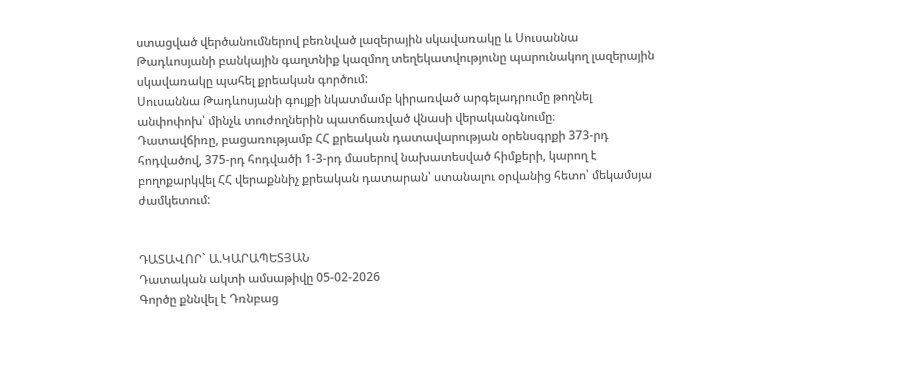ստացված վերծանումներով բեռնված լազերային սկավառակը և Սուսաննա Թադևոսյանի բանկային գաղտնիք կազմող տեղեկատվությունը պարունակող լազերային սկավառակը պահել քրեական գործում:
Սուսաննա Թադևոսյանի գույքի նկատմամբ կիրառված արգելադրումը թողնել անփոփոխ՝ մինչև տուժողներին պատճառված վնասի վերականգնումը։
Դատավճիռը, բացառությամբ ՀՀ քրեական դատավարության օրենսգրքի 373-րդ հոդվածով, 375-րդ հոդվածի 1-3-րդ մասերով նախատեսված հիմքերի, կարող է բողոքարկվել ՀՀ վերաքննիչ քրեական դատարան՝ ստանալու օրվանից հետո՝ մեկամսյա ժամկետում:


ԴԱՏԱՎՈՐ` Ա.ԿԱՐԱՊԵՏՅԱՆ
Դատական ակտի ամսաթիվը 05-02-2026
Գործը քննվել է Դռնբաց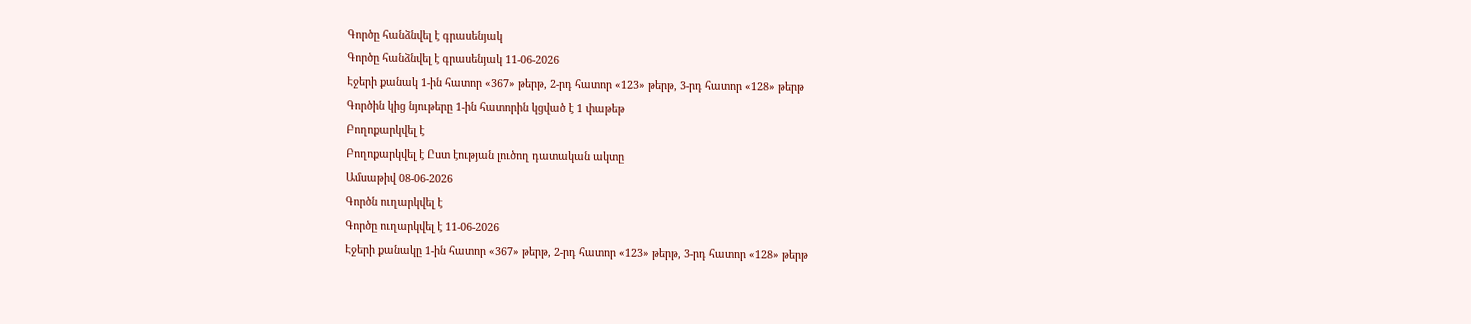Գործը հանձնվել է գրասենյակ
Գործը հանձնվել է գրասենյակ 11-06-2026
Էջերի քանակ 1-ին հատոր «367» թերթ, 2-րդ հատոր «123» թերթ, 3-րդ հատոր «128» թերթ
Գործին կից նյութերը 1-ին հատորին կցված է 1 փաթեթ
Բողոքարկվել է
Բողոքարկվել է Ըստ էության լուծող դատական ակտը
Ամսաթիվ 08-06-2026
Գործն ուղարկվել է
Գործը ուղարկվել է 11-06-2026
Էջերի քանակը 1-ին հատոր «367» թերթ, 2-րդ հատոր «123» թերթ, 3-րդ հատոր «128» թերթ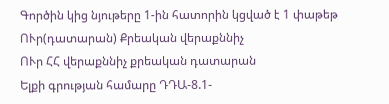Գործին կից նյութերը 1-ին հատորին կցված է 1 փաթեթ
ՈՒր(դատարան) Քրեական վերաքննիչ
ՈՒր ՀՀ վերաքննիչ քրեական դատարան
Ելքի գրության համարը ԴԴԱ-8.1-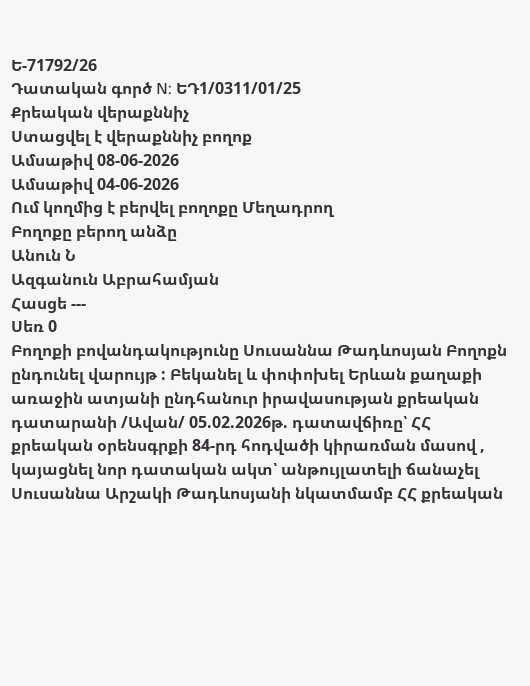Ե-71792/26
Դատական գործ N: ԵԴ1/0311/01/25
Քրեական վերաքննիչ
Ստացվել է վերաքննիչ բողոք
Ամսաթիվ 08-06-2026
Ամսաթիվ 04-06-2026
Ում կողմից է բերվել բողոքը Մեղադրող
Բողոքը բերող անձը
Անուն Ն
Ազգանուն Աբրահամյան
Հասցե ---
Սեռ 0
Բողոքի բովանդակությունը Սուսաննա Թադևոսյան Բողոքն ընդունել վարույթ : Բեկանել և փոփոխել Երևան քաղաքի առաջին ատյանի ընդհանուր իրավասության քրեական դատարանի /Ավան/ 05.02.2026թ. դատավճիռը՝ ՀՀ քրեական օրենսգրքի 84-րդ հոդվածի կիրառման մասով , կայացնել նոր դատական ակտ՝ անթույլատելի ճանաչել Սուսաննա Արշակի Թադևոսյանի նկատմամբ ՀՀ քրեական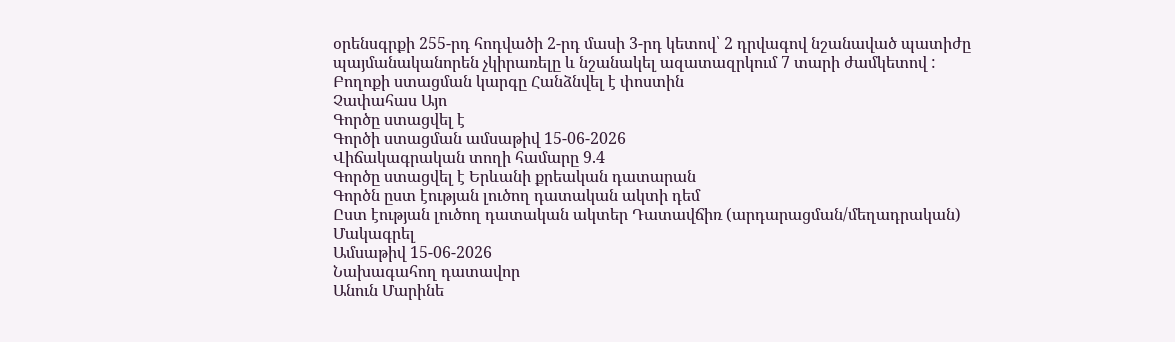օրենսգրքի 255-րդ հոդվածի 2-րդ մասի 3-րդ կետով՝ 2 դրվագով նշանաված պատիժը պայմանականորեն չկիրառելը և նշանակել ազատազրկում 7 տարի ժամկետով :
Բողոքի ստացման կարգը Հանձնվել է փոստին
Չափահաս Այո
Գործը ստացվել է
Գործի ստացման ամսաթիվ 15-06-2026
Վիճակագրական տողի համարը 9.4
Գործը ստացվել է Երևանի քրեական դատարան
Գործն ըստ էության լուծող դատական ակտի դեմ
Ըստ էության լուծող դատական ակտեր Դատավճիռ (արդարացման/մեղադրական)
Մակագրել
Ամսաթիվ 15-06-2026
Նախագահող դատավոր
Անուն Մարինե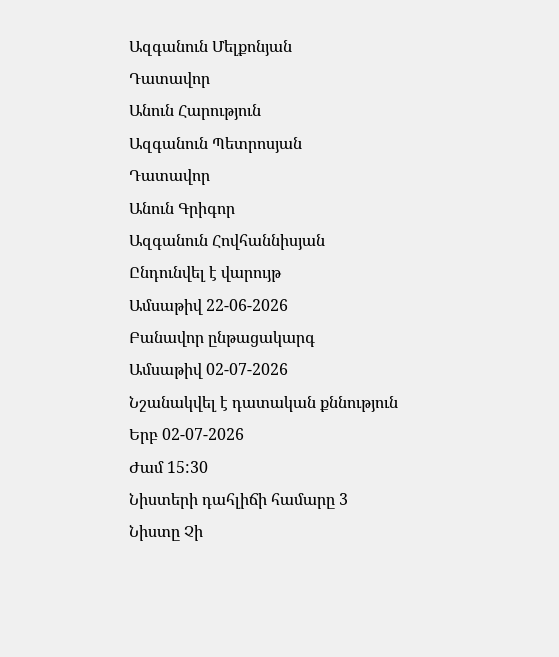Ազգանուն Մելքոնյան
Դատավոր
Անուն Հարություն
Ազգանուն Պետրոսյան
Դատավոր
Անուն Գրիգոր
Ազգանուն Հովհաննիսյան
Ընդունվել է վարույթ
Ամսաթիվ 22-06-2026
Բանավոր ընթացակարգ
Ամսաթիվ 02-07-2026
Նշանակվել է դատական քննություն
Երբ 02-07-2026
Ժամ 15:30
Նիստերի դահլիճի համարը 3
Նիստը Չի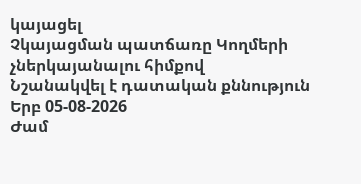կայացել
Չկայացման պատճառը Կողմերի չներկայանալու հիմքով
Նշանակվել է դատական քննություն
Երբ 05-08-2026
Ժամ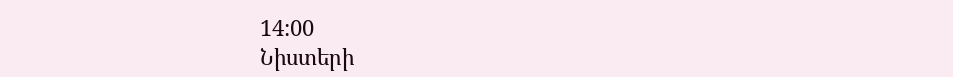14:00
Նիստերի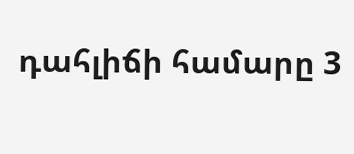դահլիճի համարը 3